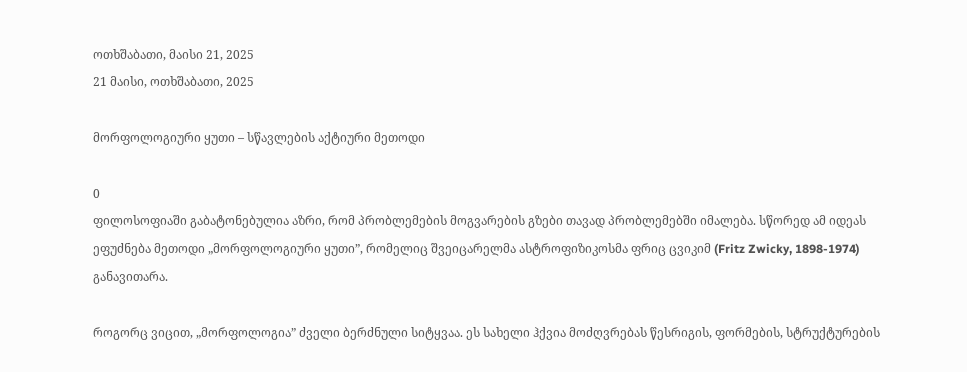ოთხშაბათი, მაისი 21, 2025
21 მაისი, ოთხშაბათი, 2025

მორფოლოგიური ყუთი – სწავლების აქტიური მეთოდი

0
ფილოსოფიაში გაბატონებულია აზრი, რომ პრობლემების მოგვარების გზები თავად პრობლემებში იმალება. სწორედ ამ იდეას ეფუძნება მეთოდი „მორფოლოგიური ყუთი”, რომელიც შვეიცარელმა ასტროფიზიკოსმა ფრიც ცვიკიმ (Fritz Zwicky, 1898-1974) განავითარა.

როგორც ვიცით, „მორფოლოგია” ძველი ბერძნული სიტყვაა. ეს სახელი ჰქვია მოძღვრებას წესრიგის, ფორმების, სტრუქტურების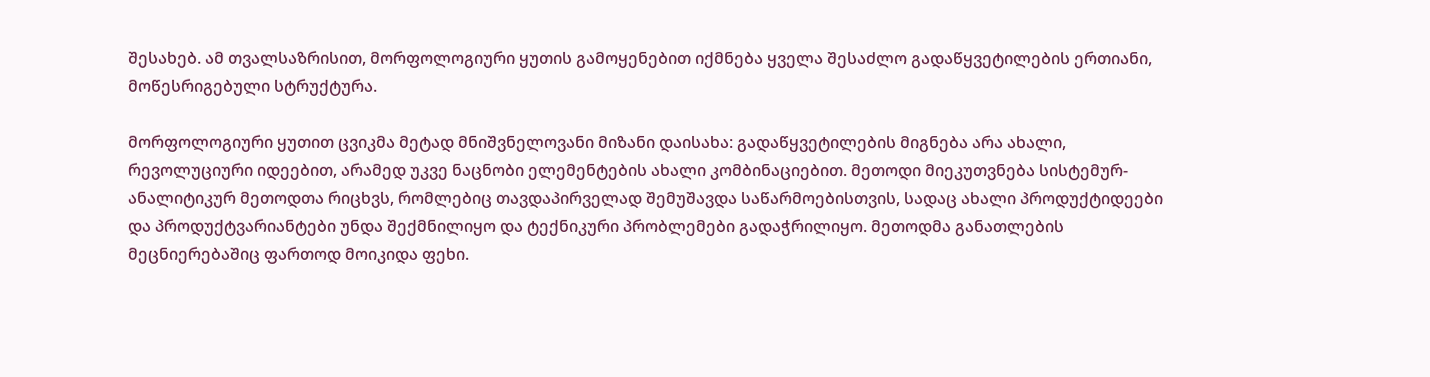შესახებ. ამ თვალსაზრისით, მორფოლოგიური ყუთის გამოყენებით იქმნება ყველა შესაძლო გადაწყვეტილების ერთიანი, მოწესრიგებული სტრუქტურა.

მორფოლოგიური ყუთით ცვიკმა მეტად მნიშვნელოვანი მიზანი დაისახა: გადაწყვეტილების მიგნება არა ახალი, რევოლუციური იდეებით, არამედ უკვე ნაცნობი ელემენტების ახალი კომბინაციებით. მეთოდი მიეკუთვნება სისტემურ-ანალიტიკურ მეთოდთა რიცხვს, რომლებიც თავდაპირველად შემუშავდა საწარმოებისთვის, სადაც ახალი პროდუქტიდეები და პროდუქტვარიანტები უნდა შექმნილიყო და ტექნიკური პრობლემები გადაჭრილიყო. მეთოდმა განათლების მეცნიერებაშიც ფართოდ მოიკიდა ფეხი.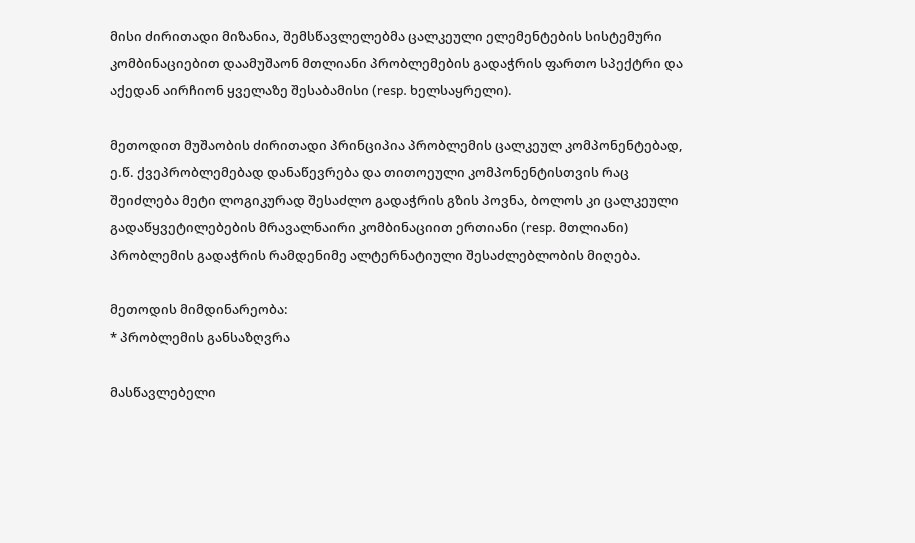მისი ძირითადი მიზანია, შემსწავლელებმა ცალკეული ელემენტების სისტემური კომბინაციებით დაამუშაონ მთლიანი პრობლემების გადაჭრის ფართო სპექტრი და აქედან აირჩიონ ყველაზე შესაბამისი (resp. ხელსაყრელი).

მეთოდით მუშაობის ძირითადი პრინციპია პრობლემის ცალკეულ კომპონენტებად, ე.წ. ქვეპრობლემებად დანაწევრება და თითოეული კომპონენტისთვის რაც შეიძლება მეტი ლოგიკურად შესაძლო გადაჭრის გზის პოვნა, ბოლოს კი ცალკეული გადაწყვეტილებების მრავალნაირი კომბინაციით ერთიანი (resp. მთლიანი) პრობლემის გადაჭრის რამდენიმე ალტერნატიული შესაძლებლობის მიღება.

მეთოდის მიმდინარეობა:
* პრობლემის განსაზღვრა

მასწავლებელი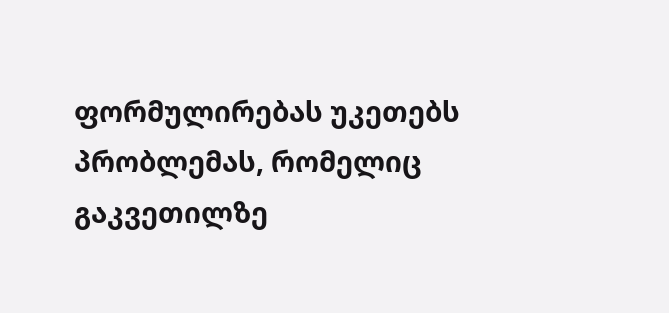ფორმულირებას უკეთებს პრობლემას, რომელიც გაკვეთილზე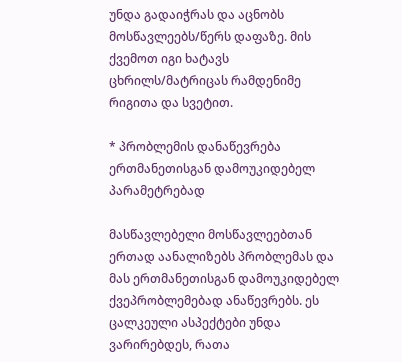უნდა გადაიჭრას და აცნობს მოსწავლეებს/წერს დაფაზე. მის ქვემოთ იგი ხატავს ცხრილს/მატრიცას რამდენიმე რიგითა და სვეტით.

* პრობლემის დანაწევრება ერთმანეთისგან დამოუკიდებელ პარამეტრებად

მასწავლებელი მოსწავლეებთან ერთად აანალიზებს პრობლემას და მას ერთმანეთისგან დამოუკიდებელ ქვეპრობლემებად ანაწევრებს. ეს ცალკეული ასპექტები უნდა ვარირებდეს, რათა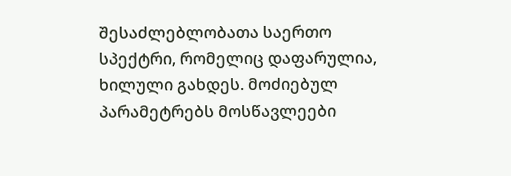შესაძლებლობათა საერთო სპექტრი, რომელიც დაფარულია, ხილული გახდეს. მოძიებულ პარამეტრებს მოსწავლეები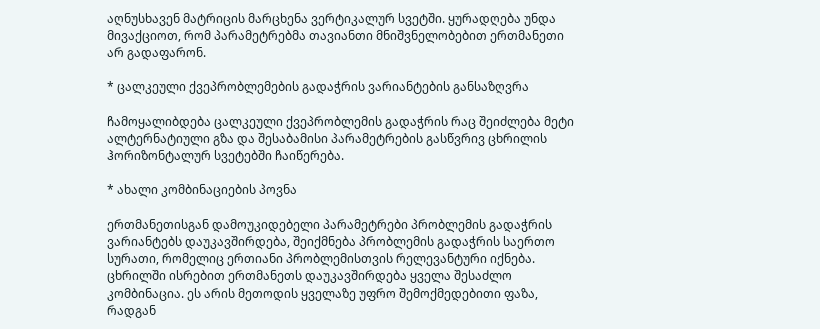აღნუსხავენ მატრიცის მარცხენა ვერტიკალურ სვეტში. ყურადღება უნდა მივაქციოთ, რომ პარამეტრებმა თავიანთი მნიშვნელობებით ერთმანეთი არ გადაფარონ.

* ცალკეული ქვეპრობლემების გადაჭრის ვარიანტების განსაზღვრა

ჩამოყალიბდება ცალკეული ქვეპრობლემის გადაჭრის რაც შეიძლება მეტი ალტერნატიული გზა და შესაბამისი პარამეტრების გასწვრივ ცხრილის ჰორიზონტალურ სვეტებში ჩაიწერება.

* ახალი კომბინაციების პოვნა

ერთმანეთისგან დამოუკიდებელი პარამეტრები პრობლემის გადაჭრის ვარიანტებს დაუკავშირდება, შეიქმნება პრობლემის გადაჭრის საერთო სურათი, რომელიც ერთიანი პრობლემისთვის რელევანტური იქნება. ცხრილში ისრებით ერთმანეთს დაუკავშირდება ყველა შესაძლო კომბინაცია. ეს არის მეთოდის ყველაზე უფრო შემოქმედებითი ფაზა, რადგან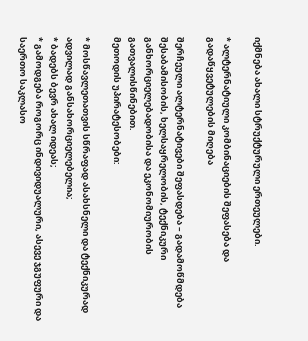იქმნება ახალი სტრუქტურული ერთეულები.

* ალტერნატიული კომბინაციების შეფასება და გადაწყვეტულების მიღება

შერჩეული ალტერნატივები შეფასდება – გადამოწმდება შესაბამისობის, ხელსაყრელობის, ტექნიკური განხორციელებადობისა და ეკონომიურობის გათვალისწინებით.
მეთოდის უპირატესობები:

* მოსწავლეთათვის სწრაფად ასახსნელი და ტექნიკურად ადვილად განსახორციელებელია;
* ბადებს ბევრ ახალ იდეას;
* გამოდგება როგორც ინდივიდუალური, ასევე ჯგუფური და საერთო საკლასო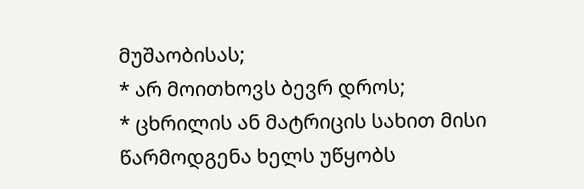მუშაობისას;
* არ მოითხოვს ბევრ დროს;
* ცხრილის ან მატრიცის სახით მისი წარმოდგენა ხელს უწყობს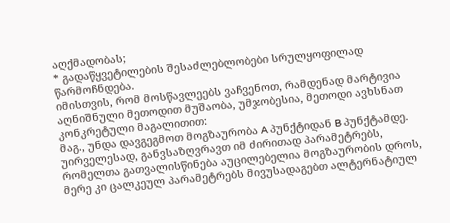აღქმადობას;
* გადაწყვეტილების შესაძლებლობები სრულყოფილად წარმოჩნდება.
იმისთვის, რომ მოსწავლეებს ვაჩვენოთ, რამდენად მარტივია აღნიშნული მეთოდით მუშაობა, უმჯობესია, მეთოდი ავხსნათ კონკრეტული მაგალითით:
მაგ., უნდა დავგეგმოთ მოგზაურობა A პუნქტიდან B პუნქტამდე.
უირველესად, განვსაზღვრავთ იმ ძირითად პარამეტრებს, რომელთა გათვალისწინება აუცილებელია მოგზაურობის დროს, მერე კი ცალკეულ პარამეტრებს მივუსადაგებთ ალტერნატიულ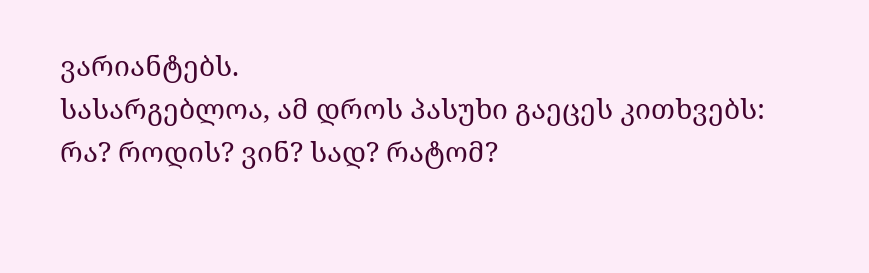ვარიანტებს.
სასარგებლოა, ამ დროს პასუხი გაეცეს კითხვებს: რა? როდის? ვინ? სად? რატომ?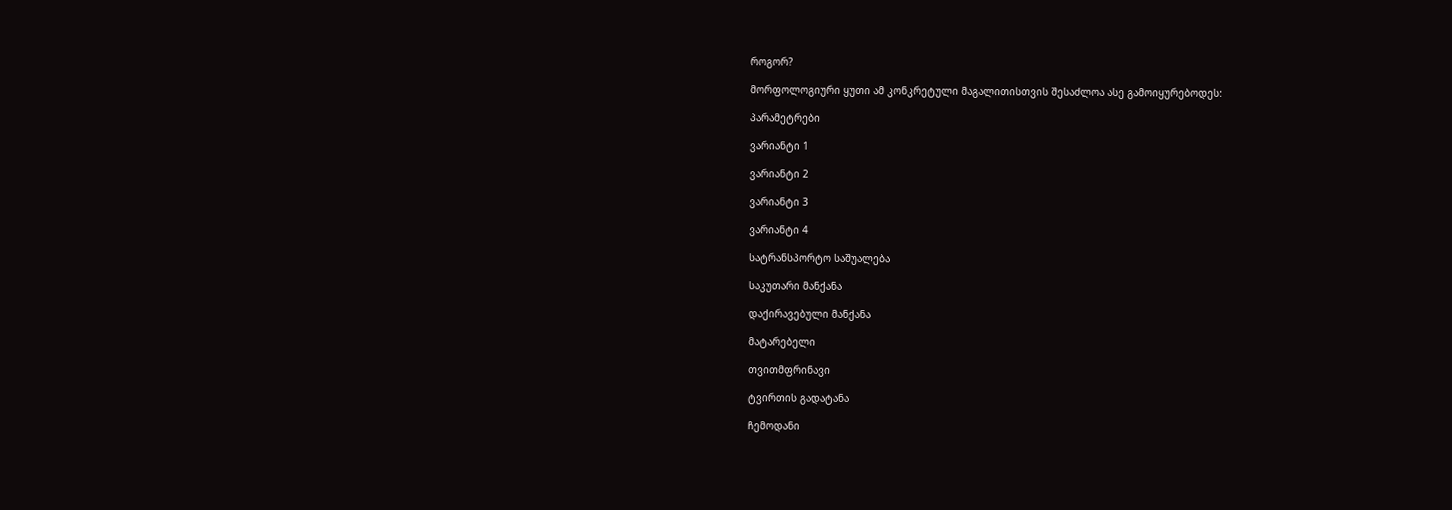როგორ?

მორფოლოგიური ყუთი ამ კონკრეტული მაგალითისთვის შესაძლოა ასე გამოიყურებოდეს:

პარამეტრები

ვარიანტი 1

ვარიანტი 2

ვარიანტი 3

ვარიანტი 4

სატრანსპორტო საშუალება

საკუთარი მანქანა

დაქირავებული მანქანა

მატარებელი

თვითმფრინავი

ტვირთის გადატანა

ჩემოდანი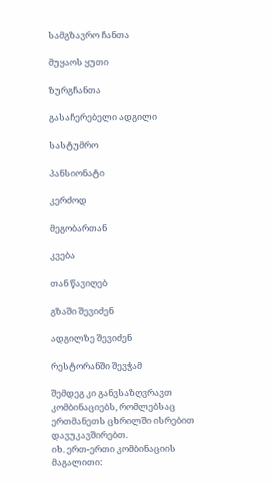სამგზავრო ჩანთა

მუყაოს ყუთი

ზურგჩანთა

გასაჩერებელი ადგილი

სასტუმრო

პანსიონატი

კერძოდ

მეგობართან

კვება

თან წავიღებ

გზაში შევიძენ

ადგილზე შევიძენ

რესტორანში შევჭამ

შემდეგ კი განვსაზღვრავთ კომბინაციებს, რომლებსაც ერთმანეთს ცხრილში ისრებით დავუკავშირებთ.
იხ. ერთ-ერთი კომბინაციის მაგალითი: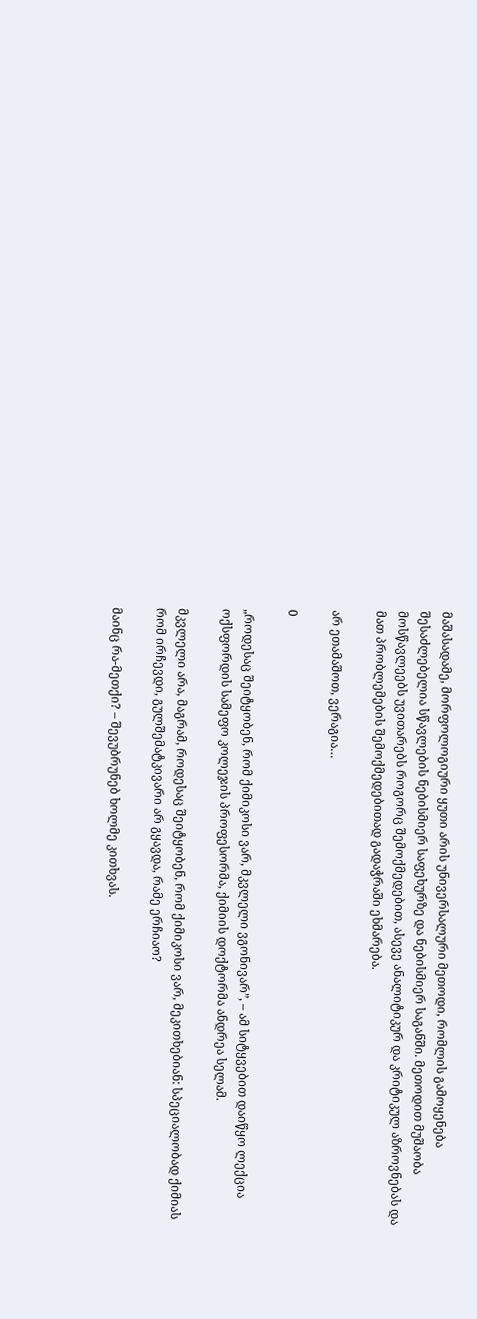მაშასადამე, მორფოლოგიური ყუთი არის უნივერსალური მეთოდი, რომლის გამოყენება შესაძლებელია სწავლების ნებისმიერ საფეხურზე და ნებისმიერ საგანში. მეთოდით მუშაობა მოსწავლეებს უვითარებს როგორც შემოქმედებით, ასევე ანალიტიკურ და კრიტიკულ აზროვნებას და მათ პრობლემების შემოქმედებითად გადაჭრაში ეხმარება.

არ ეთამაშოთ, ვერაგია…

0

„როდესაც შეიტყობენ, რომ ქიმიკოსი ვარ, მკვლელი ვგონივარ”, – ამ სიტყვებით დაიწყო ლექცია ოქსფორდის სამეფო კოლეჯის პროფესორმა, ქიმიის დოქტორმა ანდრეა სელამ.

მკვლელი არა, მაგრამ, როდესაც შეიტყობენ, რომ ქიმიკოსი ვარ, მეკითხებიან: სპეციალობად ქიმიას რომ ირჩევდი, გულშემატკივარი არ გყავდა, რამე ერჩიაო?

მაინც რა-მეთქი? – შევუბრუნებ ხოლმე კითხვას.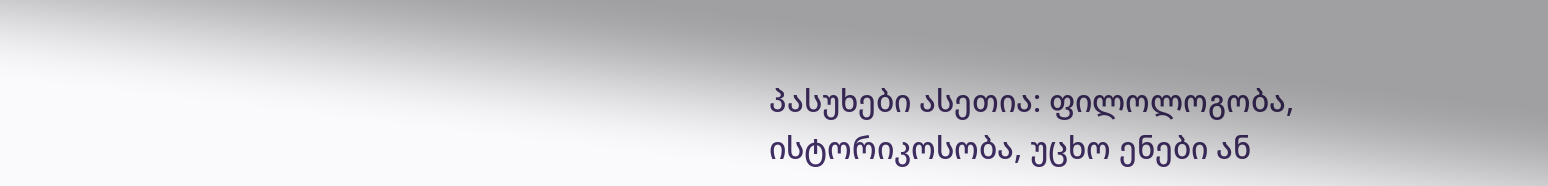პასუხები ასეთია: ფილოლოგობა, ისტორიკოსობა, უცხო ენები ან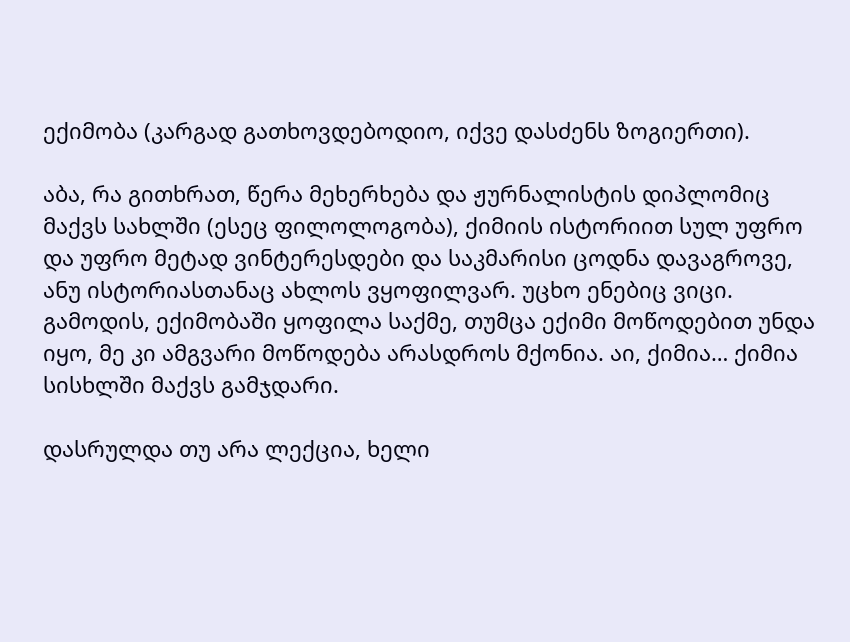ექიმობა (კარგად გათხოვდებოდიო, იქვე დასძენს ზოგიერთი).

აბა, რა გითხრათ, წერა მეხერხება და ჟურნალისტის დიპლომიც მაქვს სახლში (ესეც ფილოლოგობა), ქიმიის ისტორიით სულ უფრო და უფრო მეტად ვინტერესდები და საკმარისი ცოდნა დავაგროვე, ანუ ისტორიასთანაც ახლოს ვყოფილვარ. უცხო ენებიც ვიცი. გამოდის, ექიმობაში ყოფილა საქმე, თუმცა ექიმი მოწოდებით უნდა იყო, მე კი ამგვარი მოწოდება არასდროს მქონია. აი, ქიმია… ქიმია სისხლში მაქვს გამჯდარი.

დასრულდა თუ არა ლექცია, ხელი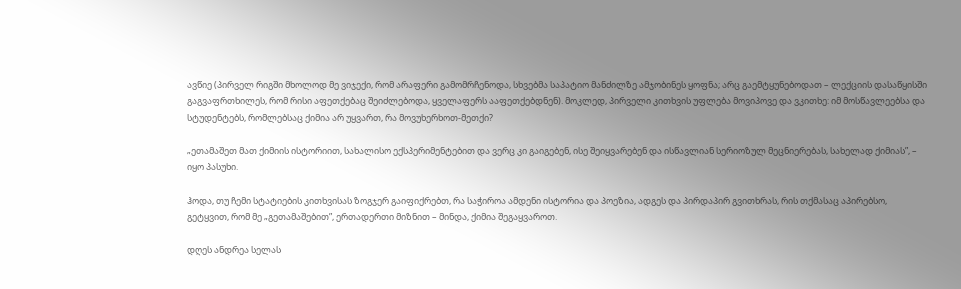ავწიე (პირველ რიგში მხოლოდ მე ვიჯექი, რომ არაფერი გამომრჩენოდა, სხვებმა საპატიო მანძილზე ამჯობინეს ყოფნა; არც გაემტყუნებოდათ – ლექციის დასაწყისში გაგვაფრთხილეს, რომ რისი აფეთქებაც შეიძლებოდა, ყველაფერს ააფეთქებდნენ). მოკლედ, პირველი კითხვის უფლება მოვიპოვე და ვკითხე: იმ მოსწავლეებსა და სტუდენტებს, რომლებსაც ქიმია არ უყვართ, რა მოვუხერხოთ-მეთქი?

„ეთამაშეთ მათ ქიმიის ისტორიით, სახალისო ექსპერიმენტებით და ვერც კი გაიგებენ, ისე შეიყვარებენ და ისწავლიან სერიოზულ მეცნიერებას, სახელად ქიმიას”, – იყო პასუხი.

ჰოდა, თუ ჩემი სტატიების კითხვისას ზოგჯერ გაიფიქრებთ, რა საჭიროა ამდენი ისტორია და პოეზია, ადგეს და პირდაპირ გვითხრას, რის თქმასაც აპირებსო, გეტყვით, რომ მე „გეთამაშებით”, ერთადერთი მიზნით – მინდა, ქიმია შეგაყვაროთ.

დღეს ანდრეა სელას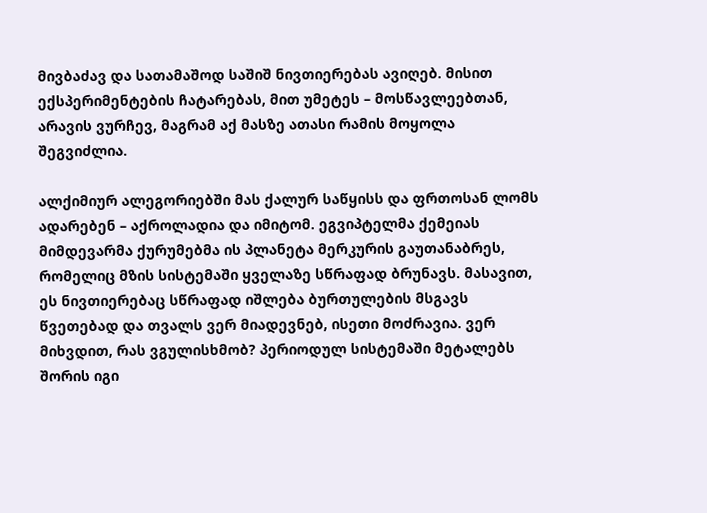მივბაძავ და სათამაშოდ საშიშ ნივთიერებას ავიღებ. მისით ექსპერიმენტების ჩატარებას, მით უმეტეს – მოსწავლეებთან, არავის ვურჩევ, მაგრამ აქ მასზე ათასი რამის მოყოლა შეგვიძლია.

ალქიმიურ ალეგორიებში მას ქალურ საწყისს და ფრთოსან ლომს ადარებენ – აქროლადია და იმიტომ. ეგვიპტელმა ქემეიას მიმდევარმა ქურუმებმა ის პლანეტა მერკურის გაუთანაბრეს, რომელიც მზის სისტემაში ყველაზე სწრაფად ბრუნავს. მასავით, ეს ნივთიერებაც სწრაფად იშლება ბურთულების მსგავს წვეთებად და თვალს ვერ მიადევნებ, ისეთი მოძრავია. ვერ მიხვდით, რას ვგულისხმობ? პერიოდულ სისტემაში მეტალებს შორის იგი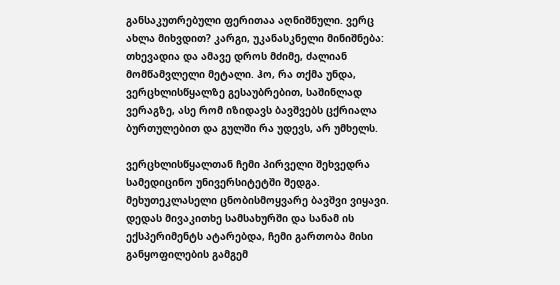განსაკუთრებული ფერითაა აღნიშნული. ვერც ახლა მიხვდით? კარგი, უკანასკნელი მინიშნება: თხევადია და ამავე დროს მძიმე, ძალიან მომწამვლელი მეტალი. ჰო, რა თქმა უნდა, ვერცხლისწყალზე გესაუბრებით, საშინლად ვერაგზე, ასე რომ იზიდავს ბავშვებს ცქრიალა ბურთულებით და გულში რა უდევს, არ უმხელს.

ვერცხლისწყალთან ჩემი პირველი შეხვედრა სამედიცინო უნივერსიტეტში შედგა. მეხუთეკლასელი ცნობისმოყვარე ბავშვი ვიყავი. დედას მივაკითხე სამსახურში და სანამ ის ექსპერიმენტს ატარებდა, ჩემი გართობა მისი განყოფილების გამგემ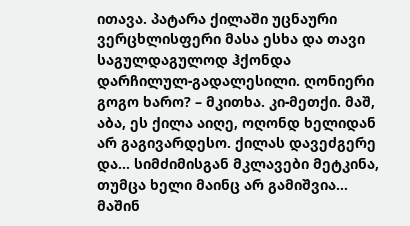ითავა. პატარა ქილაში უცნაური ვერცხლისფერი მასა ესხა და თავი საგულდაგულოდ ჰქონდა დარჩილულ-გადალესილი. ღონიერი გოგო ხარო? – მკითხა. კი-მეთქი. მაშ, აბა, ეს ქილა აიღე, ოღონდ ხელიდან არ გაგივარდესო. ქილას დავეძგერე და… სიმძიმისგან მკლავები მეტკინა, თუმცა ხელი მაინც არ გამიშვია… მაშინ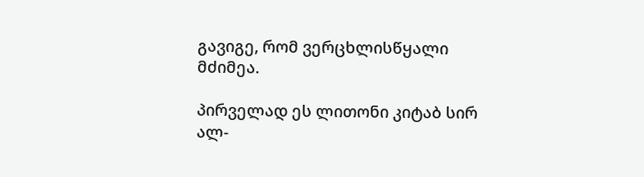გავიგე, რომ ვერცხლისწყალი მძიმეა.

პირველად ეს ლითონი კიტაბ სირ ალ-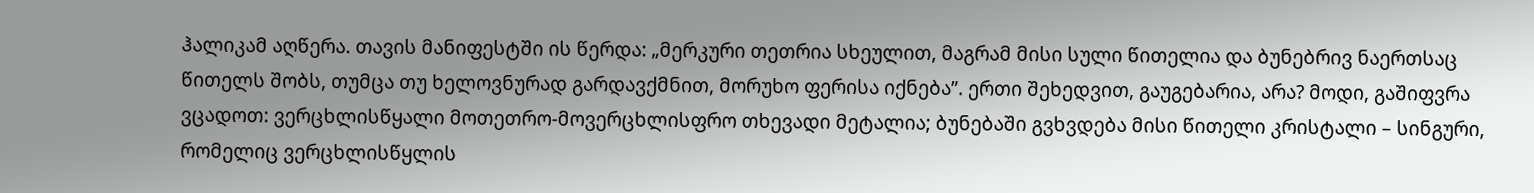ჰალიკამ აღწერა. თავის მანიფესტში ის წერდა: „მერკური თეთრია სხეულით, მაგრამ მისი სული წითელია და ბუნებრივ ნაერთსაც წითელს შობს, თუმცა თუ ხელოვნურად გარდავქმნით, მორუხო ფერისა იქნება”. ერთი შეხედვით, გაუგებარია, არა? მოდი, გაშიფვრა ვცადოთ: ვერცხლისწყალი მოთეთრო-მოვერცხლისფრო თხევადი მეტალია; ბუნებაში გვხვდება მისი წითელი კრისტალი – სინგური, რომელიც ვერცხლისწყლის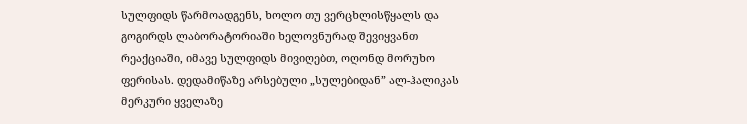სულფიდს წარმოადგენს, ხოლო თუ ვერცხლისწყალს და გოგირდს ლაბორატორიაში ხელოვნურად შევიყვანთ რეაქციაში, იმავე სულფიდს მივიღებთ, ოღონდ მორუხო ფერისას. დედამიწაზე არსებული „სულებიდან” ალ-ჰალიკას მერკური ყველაზე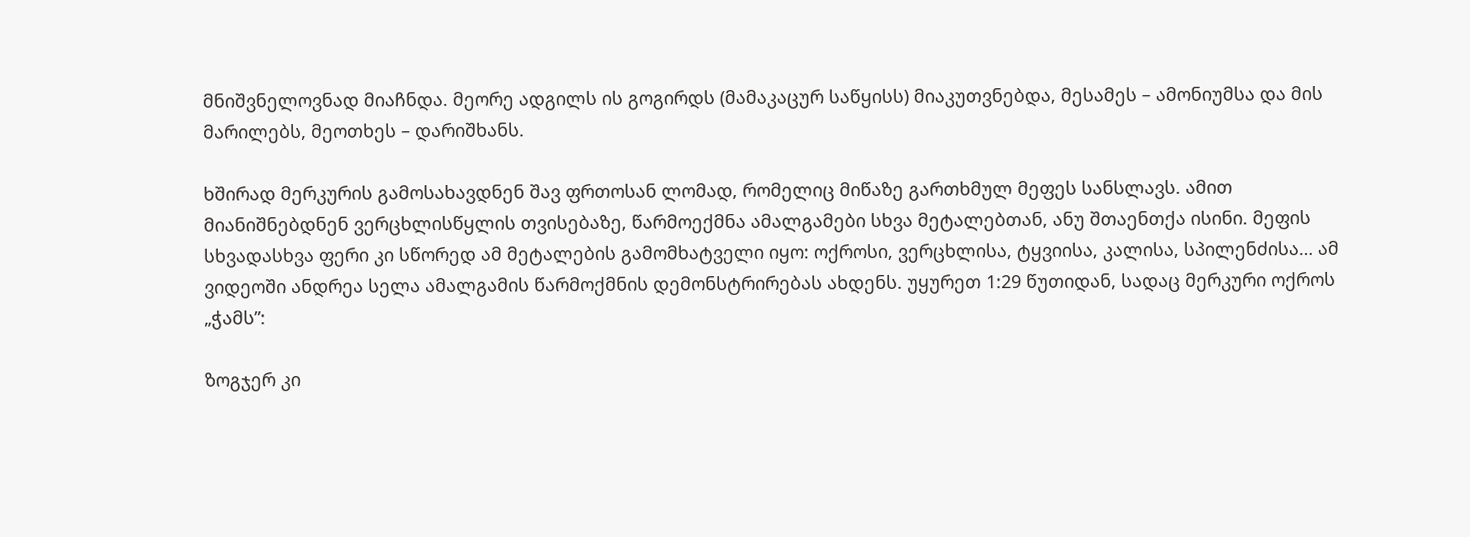მნიშვნელოვნად მიაჩნდა. მეორე ადგილს ის გოგირდს (მამაკაცურ საწყისს) მიაკუთვნებდა, მესამეს – ამონიუმსა და მის მარილებს, მეოთხეს – დარიშხანს.

ხშირად მერკურის გამოსახავდნენ შავ ფრთოსან ლომად, რომელიც მიწაზე გართხმულ მეფეს სანსლავს. ამით მიანიშნებდნენ ვერცხლისწყლის თვისებაზე, წარმოექმნა ამალგამები სხვა მეტალებთან, ანუ შთაენთქა ისინი. მეფის სხვადასხვა ფერი კი სწორედ ამ მეტალების გამომხატველი იყო: ოქროსი, ვერცხლისა, ტყვიისა, კალისა, სპილენძისა… ამ ვიდეოში ანდრეა სელა ამალგამის წარმოქმნის დემონსტრირებას ახდენს. უყურეთ 1:29 წუთიდან, სადაც მერკური ოქროს „ჭამს”:

ზოგჯერ კი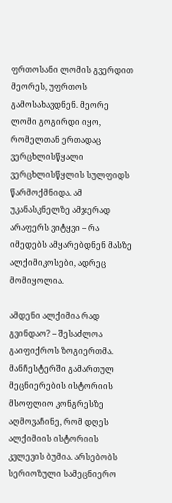ფრთოსანი ლომის გვერდით მეორეს, უფრთოს გამოსახავდნენ. მეორე ლომი გოგირდი იყო, რომელთან ერთადაც ვერცხლისწყალი ვერცხლისწყლის სულფიდს წარმოქმნიდა. ამ უკანასკნელზე ამჯერად არაფერს ვიტყვი – რა იმედებს ამყარებდნენ მასზე ალქიმიკოსები, ადრეც მომიყოლია.

ამდენი ალქიმია რად გვინდაო? – შესაძლოა გაიფიქროს ზოგიერთმა. მანჩესტერში გამართულ მეცნიერების ისტორიის მსოფლიო კონგრესზე აღმოვაჩინე, რომ დღეს ალქიმიის ისტორიის კვლევის ბუმია. არსებობს სერიოზული სამეცნიერო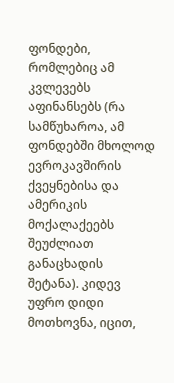ფონდები, რომლებიც ამ კვლევებს აფინანსებს (რა სამწუხაროა, ამ ფონდებში მხოლოდ ევროკავშირის ქვეყნებისა და ამერიკის მოქალაქეებს შეუძლიათ განაცხადის შეტანა). კიდევ უფრო დიდი მოთხოვნა, იცით,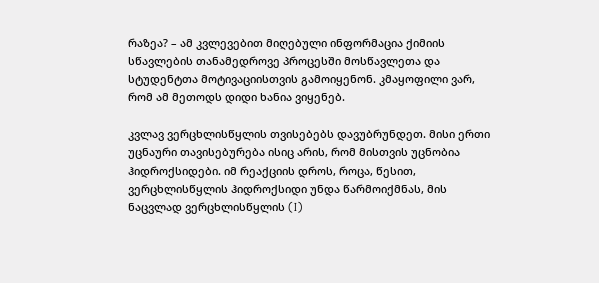რაზეა? – ამ კვლევებით მიღებული ინფორმაცია ქიმიის სწავლების თანამედროვე პროცესში მოსწავლეთა და სტუდენტთა მოტივაციისთვის გამოიყენონ. კმაყოფილი ვარ, რომ ამ მეთოდს დიდი ხანია ვიყენებ.

კვლავ ვერცხლისწყლის თვისებებს დავუბრუნდეთ. მისი ერთი უცნაური თავისებურება ისიც არის, რომ მისთვის უცნობია ჰიდროქსიდები. იმ რეაქციის დროს, როცა, წესით, ვერცხლისწყლის ჰიდროქსიდი უნდა წარმოიქმნას, მის ნაცვლად ვერცხლისწყლის (I)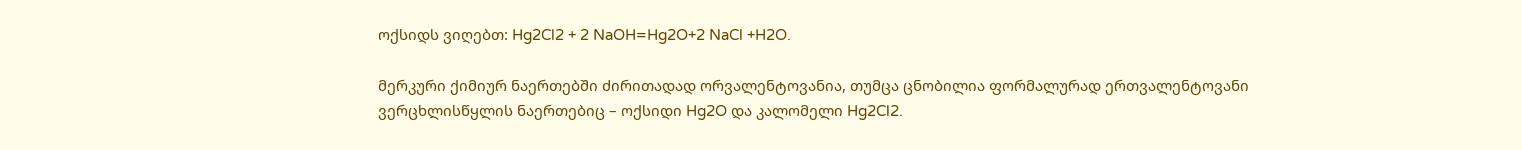ოქსიდს ვიღებთ: Hg2Cl2 + 2 NaOH=Hg2O+2 NaCl +H2O.

მერკური ქიმიურ ნაერთებში ძირითადად ორვალენტოვანია, თუმცა ცნობილია ფორმალურად ერთვალენტოვანი ვერცხლისწყლის ნაერთებიც – ოქსიდი Hg2O და კალომელი Hg2Cl2.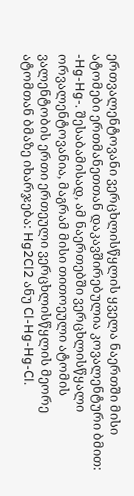ერთვალენტოვანი ვერცხლისწყლის ყველა ნაერთში მისი ატომები ერთმანეთთან დაკავშირებულია კოვალენტური ბმით: -Hg-Hg-. შესაბამისად, ამ ნაერთებში ვერცხლისწყალი ორვალენტოვანია, მაგრამ მისი თითოეული ატომის ვალენტობის ერთი ერთეული ვერცხლისწყლის მეორე ატომთან ბმაზე იხარჯება: Hg2Cl2 ანუ Cl-Hg-Hg-Cl.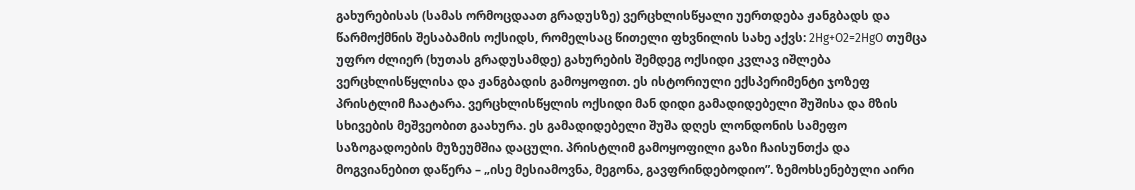გახურებისას (სამას ორმოცდაათ გრადუსზე) ვერცხლისწყალი უერთდება ჟანგბადს და წარმოქმნის შესაბამის ოქსიდს, რომელსაც წითელი ფხვნილის სახე აქვს: 2Hg+O2=2HgO თუმცა უფრო ძლიერ (ხუთას გრადუსამდე) გახურების შემდეგ ოქსიდი კვლავ იშლება ვერცხლისწყლისა და ჟანგბადის გამოყოფით. ეს ისტორიული ექსპერიმენტი ჯოზეფ პრისტლიმ ჩაატარა. ვერცხლისწყლის ოქსიდი მან დიდი გამადიდებელი შუშისა და მზის სხივების მეშვეობით გაახურა. ეს გამადიდებელი შუშა დღეს ლონდონის სამეფო საზოგადოების მუზეუმშია დაცული. პრისტლიმ გამოყოფილი გაზი ჩაისუნთქა და მოგვიანებით დაწერა – „ისე მესიამოვნა, მეგონა, გავფრინდებოდიო”. ზემოხსენებული აირი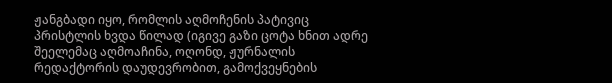ჟანგბადი იყო, რომლის აღმოჩენის პატივიც პრისტლის ხვდა წილად (იგივე გაზი ცოტა ხნით ადრე შეელემაც აღმოაჩინა, ოღონდ, ჟურნალის რედაქტორის დაუდევრობით, გამოქვეყნების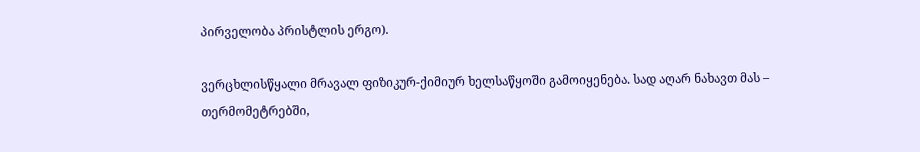პირველობა პრისტლის ერგო).

ვერცხლისწყალი მრავალ ფიზიკურ-ქიმიურ ხელსაწყოში გამოიყენება. სად აღარ ნახავთ მას – თერმომეტრებში,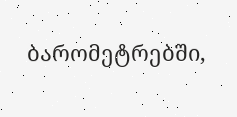ბარომეტრებში,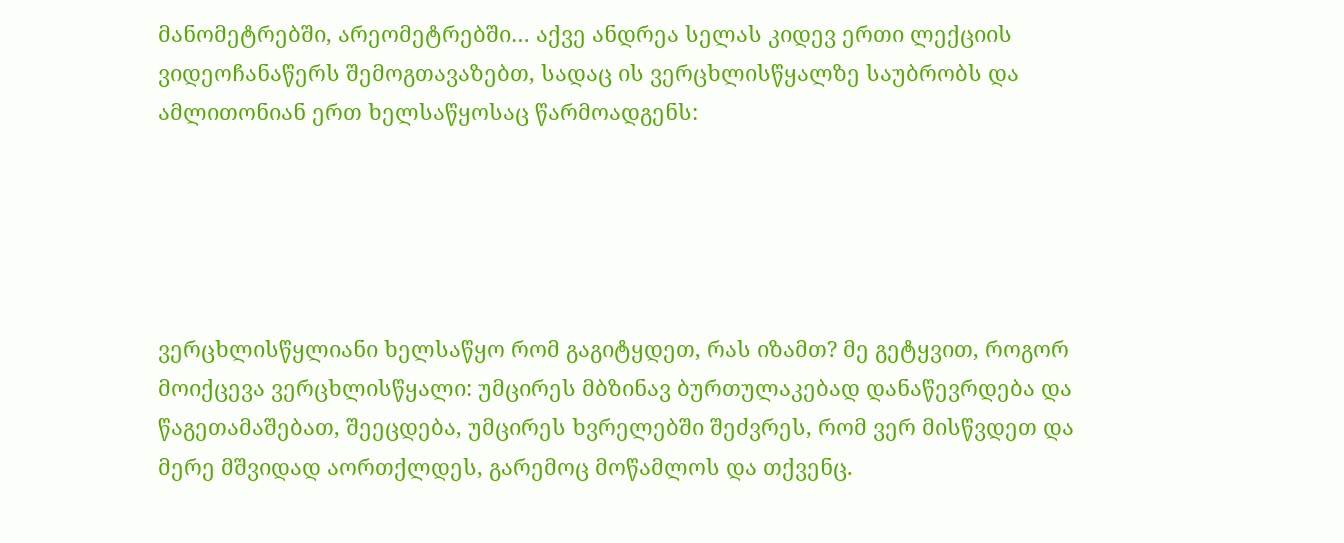მანომეტრებში, არეომეტრებში… აქვე ანდრეა სელას კიდევ ერთი ლექციის ვიდეოჩანაწერს შემოგთავაზებთ, სადაც ის ვერცხლისწყალზე საუბრობს და ამლითონიან ერთ ხელსაწყოსაც წარმოადგენს:





ვერცხლისწყლიანი ხელსაწყო რომ გაგიტყდეთ, რას იზამთ? მე გეტყვით, როგორ მოიქცევა ვერცხლისწყალი: უმცირეს მბზინავ ბურთულაკებად დანაწევრდება და წაგეთამაშებათ, შეეცდება, უმცირეს ხვრელებში შეძვრეს, რომ ვერ მისწვდეთ და მერე მშვიდად აორთქლდეს, გარემოც მოწამლოს და თქვენც.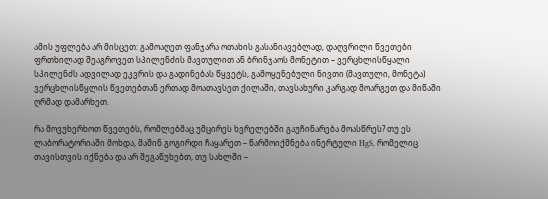ამის უფლება არ მისცეთ: გამოაღეთ ფანჯარა ოთახის გასანიავებლად, დაღვრილი წვეთები ფრთხილად შეაგროვეთ სპილენძის მავთულით ან ბრინჯაოს მონეტით – ვერცხლისწყალი სპილენძს ადვილად ეკვრის და გადინებას წყვეტს, გამოყენებული ნივთი (მავთული, მონეტა) ვერცხლისწყლის წვეთებთან ერთად მოათავსეთ ქილაში, თავსახური კარგად მოარგეთ და მიწაში ღრმად დამარხეთ.

რა მოვუხერხოთ წვეთებს, რომლებმაც უმცირეს ხვრელებში გაუჩინარება მოასწრეს? თუ ეს ლაბორატორიაში მოხდა, მაშინ გოგირდი ჩაყარეთ – წარმოიქმნება ინერტული HgS, რომელიც თავისთვის იქნება და არ შეგაწუხებთ, თუ სახლში –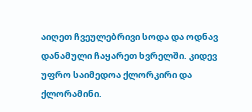აიღეთ ჩვეულებრივი სოდა და ოდნავ დანამული ჩაყარეთ ხვრელში. კიდევ უფრო საიმედოა ქლორკირი და ქლორამინი.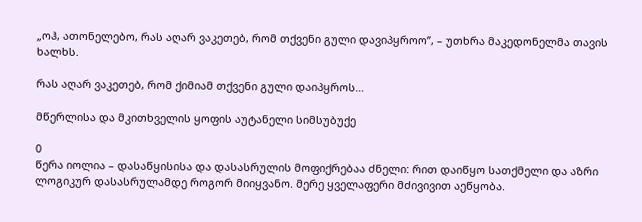„ოჰ, ათონელებო, რას აღარ ვაკეთებ, რომ თქვენი გული დავიპყროო”, – უთხრა მაკედონელმა თავის ხალხს.

რას აღარ ვაკეთებ, რომ ქიმიამ თქვენი გული დაიპყროს…

მწერლისა და მკითხველის ყოფის აუტანელი სიმსუბუქე

0
წერა იოლია – დასაწყისისა და დასასრულის მოფიქრებაა ძნელი: რით დაიწყო სათქმელი და აზრი ლოგიკურ დასასრულამდე როგორ მიიყვანო. მერე ყველაფერი მძივივით აეწყობა.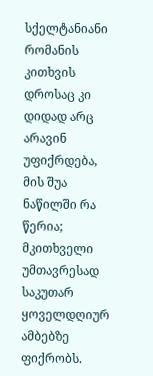სქელტანიანი რომანის კითხვის დროსაც კი დიდად არც არავინ უფიქრდება, მის შუა ნაწილში რა წერია; მკითხველი უმთავრესად საკუთარ ყოველდღიურ ამბებზე ფიქრობს.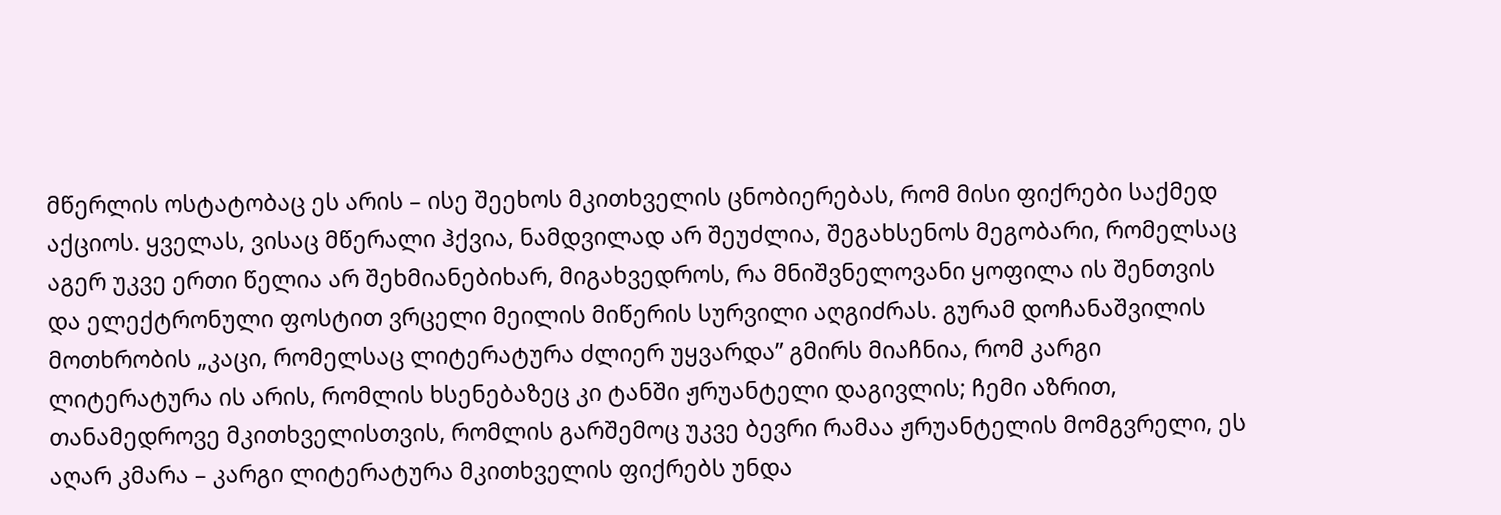მწერლის ოსტატობაც ეს არის – ისე შეეხოს მკითხველის ცნობიერებას, რომ მისი ფიქრები საქმედ აქციოს. ყველას, ვისაც მწერალი ჰქვია, ნამდვილად არ შეუძლია, შეგახსენოს მეგობარი, რომელსაც აგერ უკვე ერთი წელია არ შეხმიანებიხარ, მიგახვედროს, რა მნიშვნელოვანი ყოფილა ის შენთვის და ელექტრონული ფოსტით ვრცელი მეილის მიწერის სურვილი აღგიძრას. გურამ დოჩანაშვილის მოთხრობის „კაცი, რომელსაც ლიტერატურა ძლიერ უყვარდა” გმირს მიაჩნია, რომ კარგი ლიტერატურა ის არის, რომლის ხსენებაზეც კი ტანში ჟრუანტელი დაგივლის; ჩემი აზრით, თანამედროვე მკითხველისთვის, რომლის გარშემოც უკვე ბევრი რამაა ჟრუანტელის მომგვრელი, ეს აღარ კმარა – კარგი ლიტერატურა მკითხველის ფიქრებს უნდა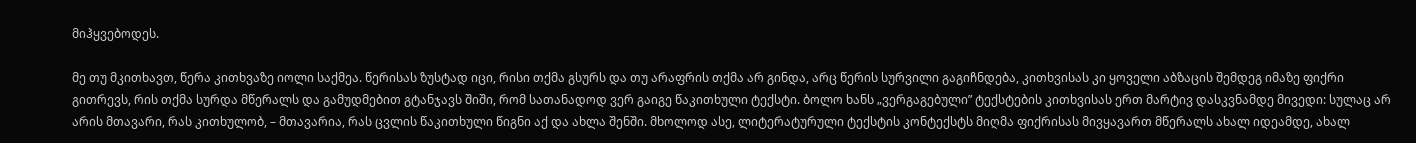მიჰყვებოდეს.

მე თუ მკითხავთ, წერა კითხვაზე იოლი საქმეა. წერისას ზუსტად იცი, რისი თქმა გსურს და თუ არაფრის თქმა არ გინდა, არც წერის სურვილი გაგიჩნდება, კითხვისას კი ყოველი აბზაცის შემდეგ იმაზე ფიქრი გითრევს, რის თქმა სურდა მწერალს და გამუდმებით გტანჯავს შიში, რომ სათანადოდ ვერ გაიგე წაკითხული ტექსტი. ბოლო ხანს „ვერგაგებული” ტექსტების კითხვისას ერთ მარტივ დასკვნამდე მივედი: სულაც არ არის მთავარი, რას კითხულობ, – მთავარია, რას ცვლის წაკითხული წიგნი აქ და ახლა შენში. მხოლოდ ასე, ლიტერატურული ტექსტის კონტექსტს მიღმა ფიქრისას მივყავართ მწერალს ახალ იდეამდე, ახალ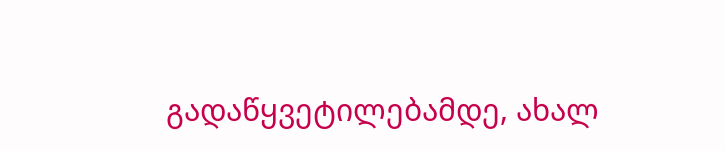გადაწყვეტილებამდე, ახალ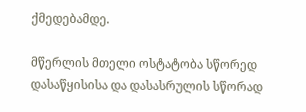ქმედებამდე.

მწერლის მთელი ოსტატობა სწორედ დასაწყისისა და დასასრულის სწორად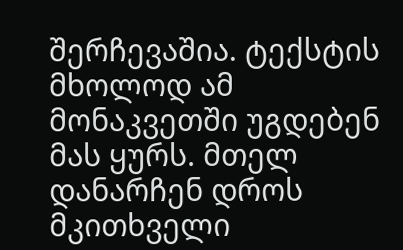შერჩევაშია. ტექსტის მხოლოდ ამ მონაკვეთში უგდებენ მას ყურს. მთელ დანარჩენ დროს მკითხველი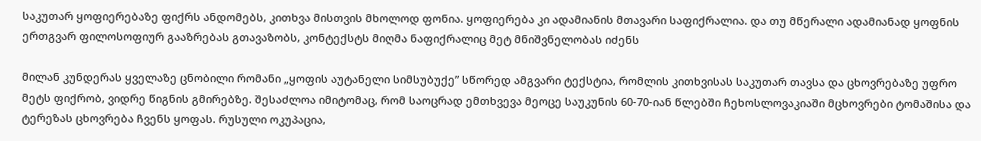საკუთარ ყოფიერებაზე ფიქრს ანდომებს, კითხვა მისთვის მხოლოდ ფონია. ყოფიერება კი ადამიანის მთავარი საფიქრალია. და თუ მწერალი ადამიანად ყოფნის ერთგვარ ფილოსოფიურ გააზრებას გთავაზობს, კონტექსტს მიღმა ნაფიქრალიც მეტ მნიშვნელობას იძენს

მილან კუნდერას ყველაზე ცნობილი რომანი „ყოფის აუტანელი სიმსუბუქე” სწორედ ამგვარი ტექსტია, რომლის კითხვისას საკუთარ თავსა და ცხოვრებაზე უფრო მეტს ფიქრობ, ვიდრე წიგნის გმირებზე. შესაძლოა იმიტომაც, რომ საოცრად ემთხვევა მეოცე საუკუნის 60-70-იან წლებში ჩეხოსლოვაკიაში მცხოვრები ტომაშისა და ტერეზას ცხოვრება ჩვენს ყოფას. რუსული ოკუპაცია,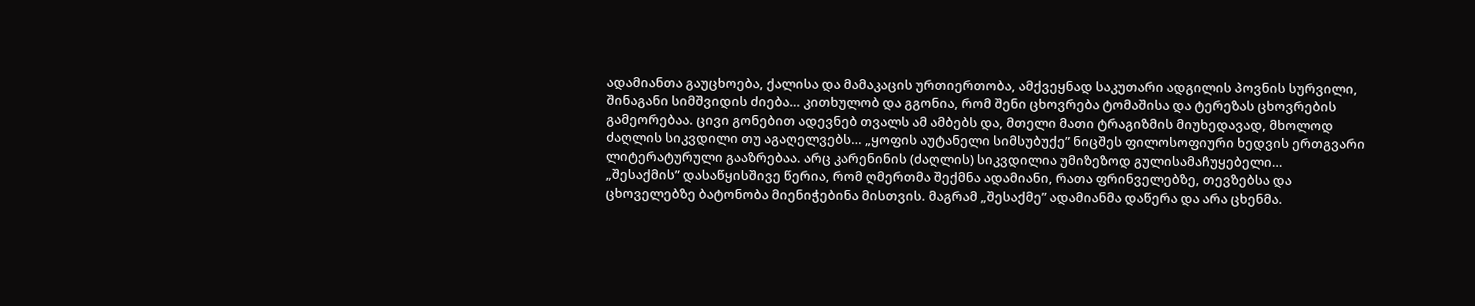ადამიანთა გაუცხოება, ქალისა და მამაკაცის ურთიერთობა, ამქვეყნად საკუთარი ადგილის პოვნის სურვილი, შინაგანი სიმშვიდის ძიება… კითხულობ და გგონია, რომ შენი ცხოვრება ტომაშისა და ტერეზას ცხოვრების გამეორებაა. ცივი გონებით ადევნებ თვალს ამ ამბებს და, მთელი მათი ტრაგიზმის მიუხედავად, მხოლოდ ძაღლის სიკვდილი თუ აგაღელვებს… „ყოფის აუტანელი სიმსუბუქე” ნიცშეს ფილოსოფიური ხედვის ერთგვარი ლიტერატურული გააზრებაა. არც კარენინის (ძაღლის) სიკვდილია უმიზეზოდ გულისამაჩუყებელი…
„შესაქმის” დასაწყისშივე წერია, რომ ღმერთმა შექმნა ადამიანი, რათა ფრინველებზე, თევზებსა და ცხოველებზე ბატონობა მიენიჭებინა მისთვის. მაგრამ „შესაქმე” ადამიანმა დაწერა და არა ცხენმა.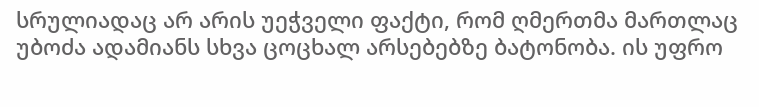სრულიადაც არ არის უეჭველი ფაქტი, რომ ღმერთმა მართლაც უბოძა ადამიანს სხვა ცოცხალ არსებებზე ბატონობა. ის უფრო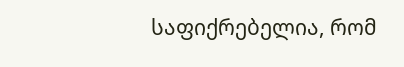საფიქრებელია, რომ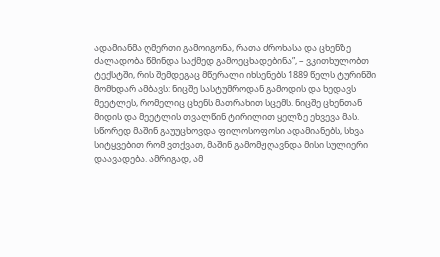ადამიანმა ღმერთი გამოიგონა, რათა ძროხასა და ცხენზე ძალადობა წმინდა საქმედ გამოეცხადებინა”, – ვკითხულობთ ტექსტში, რის შემდეგაც მწერალი იხსენებს 1889 წელს ტურინში მომხდარ ამბავს: ნიცშე სასტუმროდან გამოდის და ხედავს მეეტლეს, რომელიც ცხენს მათრახით სცემს. ნიცშე ცხენთან მიდის და მეეტლის თვალწინ ტირილით ყელზე ეხვევა მას. სწორედ მაშინ გაუუცხოვდა ფილოსოფოსი ადამიანებს, სხვა სიტყვებით რომ ვთქვათ, მაშინ გამომჟღავნდა მისი სულიერი დაავადება. ამრიგად, ამ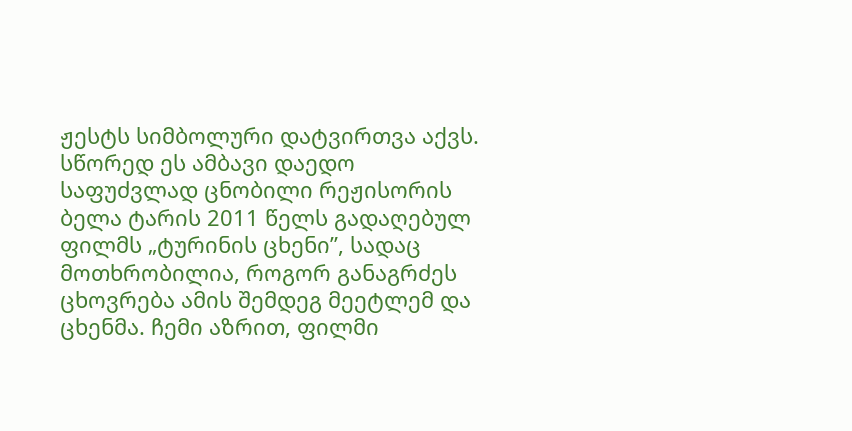ჟესტს სიმბოლური დატვირთვა აქვს. სწორედ ეს ამბავი დაედო საფუძვლად ცნობილი რეჟისორის ბელა ტარის 2011 წელს გადაღებულ ფილმს „ტურინის ცხენი”, სადაც მოთხრობილია, როგორ განაგრძეს ცხოვრება ამის შემდეგ მეეტლემ და ცხენმა. ჩემი აზრით, ფილმი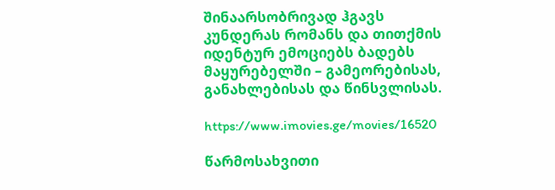შინაარსობრივად ჰგავს კუნდერას რომანს და თითქმის იდენტურ ემოციებს ბადებს მაყურებელში – გამეორებისას, განახლებისას და წინსვლისას.

https://www.imovies.ge/movies/16520

წარმოსახვითი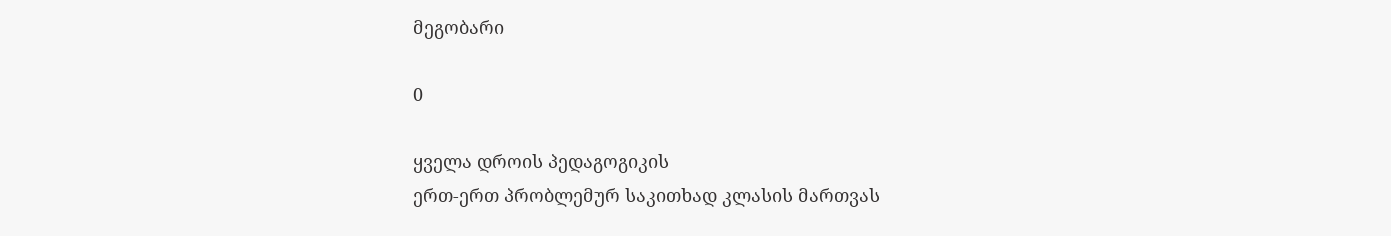მეგობარი

0

ყველა დროის პედაგოგიკის
ერთ-ერთ პრობლემურ საკითხად კლასის მართვას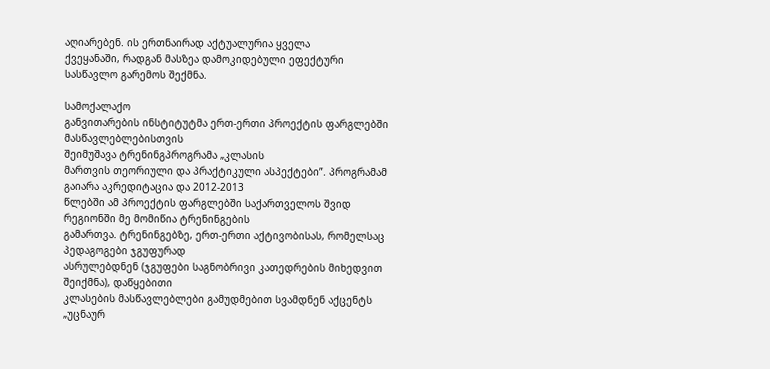აღიარებენ. ის ერთნაირად აქტუალურია ყველა
ქვეყანაში, რადგან მასზეა დამოკიდებული ეფექტური სასწავლო გარემოს შექმნა.

სამოქალაქო
განვითარების ინსტიტუტმა ერთ-ერთი პროექტის ფარგლებში მასწავლებლებისთვის
შეიმუშავა ტრენინგპროგრამა „კლასის
მართვის თეორიული და პრაქტიკული ასპექტები”. პროგრამამ გაიარა აკრედიტაცია და 2012-2013
წლებში ამ პროექტის ფარგლებში საქართველოს შვიდ რეგიონში მე მომიწია ტრენინგების
გამართვა. ტრენინგებზე, ერთ-ერთი აქტივობისას, რომელსაც პედაგოგები ჯგუფურად
ასრულებდნენ (ჯგუფები საგნობრივი კათედრების მიხედვით შეიქმნა), დაწყებითი
კლასების მასწავლებლები გამუდმებით სვამდნენ აქცენტს „უცნაურ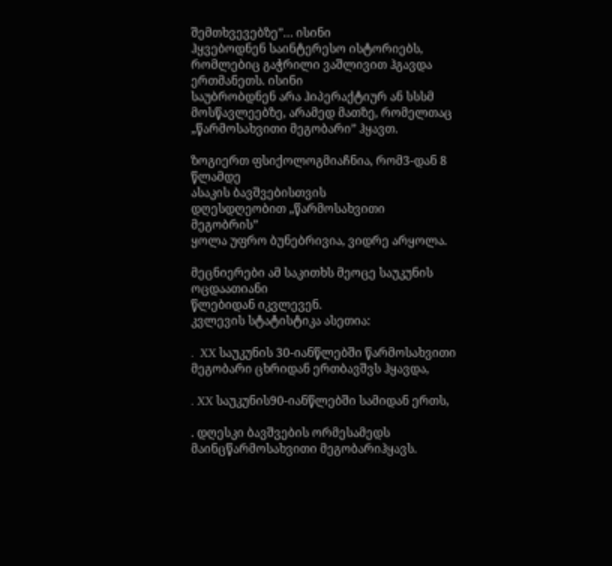შემთხვევებზე”… ისინი
ჰყვებოდნენ საინტერესო ისტორიებს, რომლებიც გაჭრილი ვაშლივით ჰგავდა ერთმანეთს. ისინი
საუბრობდნენ არა ჰიპერაქტიურ ან სსსმ მოსწავლეებზე, არამედ მათზე, რომელთაც „წარმოსახვითი მეგობარი” ჰყავთ.

ზოგიერთ ფსიქოლოგმიაჩნია, რომ3-დან 8 წლამდე
ასაკის ბავშვებისთვის
დღესდღეობით „წარმოსახვითი
მეგობრის”
ყოლა უფრო ბუნებრივია, ვიდრე არყოლა.

მეცნიერები ამ საკითხს მეოცე საუკუნის ოცდაათიანი
წლებიდან იკვლევენ.
კვლევის სტატისტიკა ასეთია:

.  XX საუკუნის 30-იანწლებში წარმოსახვითი მეგობარი ცხრიდან ერთბავშვს ჰყავდა,

. XX საუკუნის90-იანწლებში სამიდან ერთს,

. დღესკი ბავშვების ორმესამედს მაინცწარმოსახვითი მეგობარიჰყავს.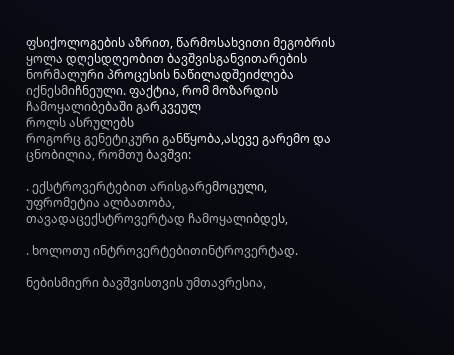ფსიქოლოგების აზრით, წარმოსახვითი მეგობრის ყოლა დღესდღეობით ბავშვისგანვითარების ნორმალური პროცესის ნაწილადშეიძლება იქნესმიჩნეული. ფაქტია, რომ მოზარდის ჩამოყალიბებაში გარკვეულ
როლს ასრულებს
როგორც გენეტიკური განწყობა,ასევე გარემო და ცნობილია, რომთუ ბავშვი:

. ექსტროვერტებით არისგარემოცული, უფრომეტია ალბათობა, თავადაცექსტროვერტად ჩამოყალიბდეს,

. ხოლოთუ ინტროვერტებითინტროვერტად.

ნებისმიერი ბავშვისთვის უმთავრესია,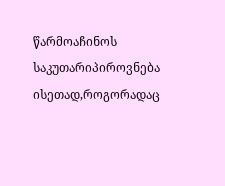წარმოაჩინოს საკუთარიპიროვნება ისეთად,როგორადაც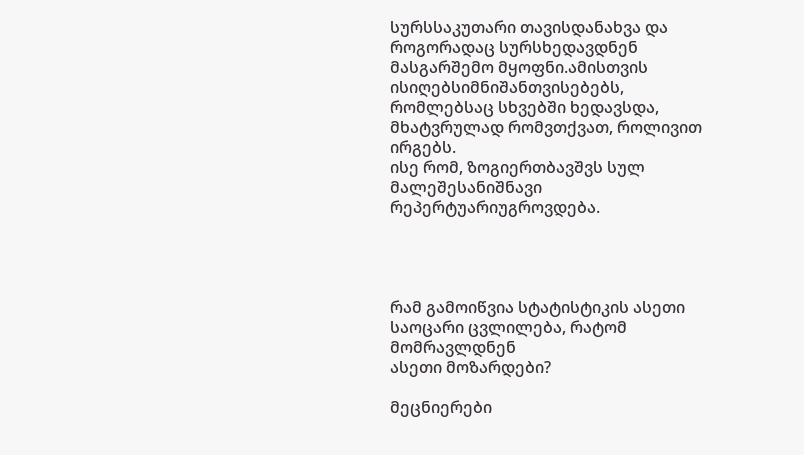სურსსაკუთარი თავისდანახვა და როგორადაც სურსხედავდნენ მასგარშემო მყოფნი.ამისთვის ისიღებსიმნიშანთვისებებს, რომლებსაც სხვებში ხედავსდა, მხატვრულად რომვთქვათ, როლივით
ირგებს.
ისე რომ, ზოგიერთბავშვს სულ მალეშესანიშნავი რეპერტუარიუგროვდება.




რამ გამოიწვია სტატისტიკის ასეთი საოცარი ცვლილება, რატომ მომრავლდნენ
ასეთი მოზარდები?

მეცნიერები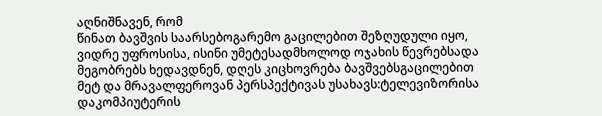აღნიშნავენ, რომ
წინათ ბავშვის საარსებოგარემო გაცილებით შეზღუდული იყო, ვიდრე უფროსისა, ისინი უმეტესადმხოლოდ ოჯახის წევრებსადა მეგობრებს ხედავდნენ, დღეს კიცხოვრება ბავშვებსგაცილებით მეტ და მრავალფეროვან პერსპექტივას უსახავს:ტელევიზორისა დაკომპიუტერის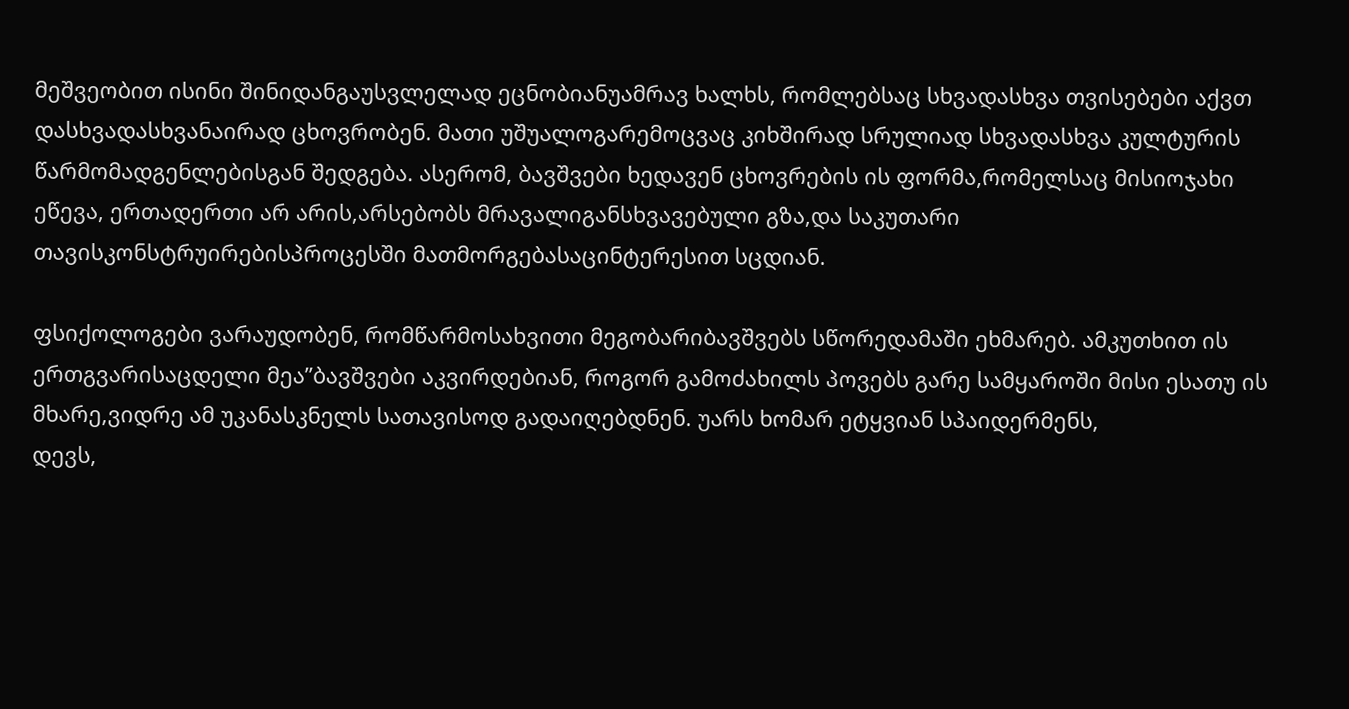მეშვეობით ისინი შინიდანგაუსვლელად ეცნობიანუამრავ ხალხს, რომლებსაც სხვადასხვა თვისებები აქვთ დასხვადასხვანაირად ცხოვრობენ. მათი უშუალოგარემოცვაც კიხშირად სრულიად სხვადასხვა კულტურის წარმომადგენლებისგან შედგება. ასერომ, ბავშვები ხედავენ ცხოვრების ის ფორმა,რომელსაც მისიოჯახი ეწევა, ერთადერთი არ არის,არსებობს მრავალიგანსხვავებული გზა,და საკუთარი თავისკონსტრუირებისპროცესში მათმორგებასაცინტერესით სცდიან.

ფსიქოლოგები ვარაუდობენ, რომწარმოსახვითი მეგობარიბავშვებს სწორედამაში ეხმარებ. ამკუთხით ის ერთგვარისაცდელი მეა”ბავშვები აკვირდებიან, როგორ გამოძახილს პოვებს გარე სამყაროში მისი ესათუ ის მხარე,ვიდრე ამ უკანასკნელს სათავისოდ გადაიღებდნენ. უარს ხომარ ეტყვიან სპაიდერმენს,
დევს,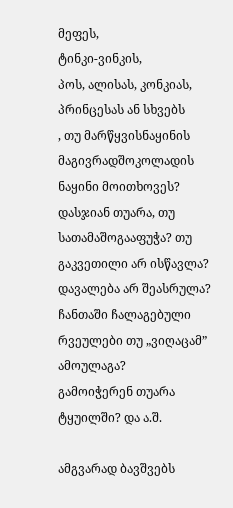მეფეს,
ტინკი-ვინკის,
პოს, ალისას, კონკიას, პრინცესას ან სხვებს
, თუ მარწყვისნაყინის მაგივრადშოკოლადის ნაყინი მოითხოვეს? დასჯიან თუარა, თუ სათამაშოგააფუჭა? თუ
გაკვეთილი არ ისწავლა? დავალება არ შეასრულა? ჩანთაში ჩალაგებული რვეულები თუ „ვიღაცამ”
ამოულაგა?
გამოიჭერენ თუარა ტყუილში? და ა.შ.

ამგვარად ბავშვებს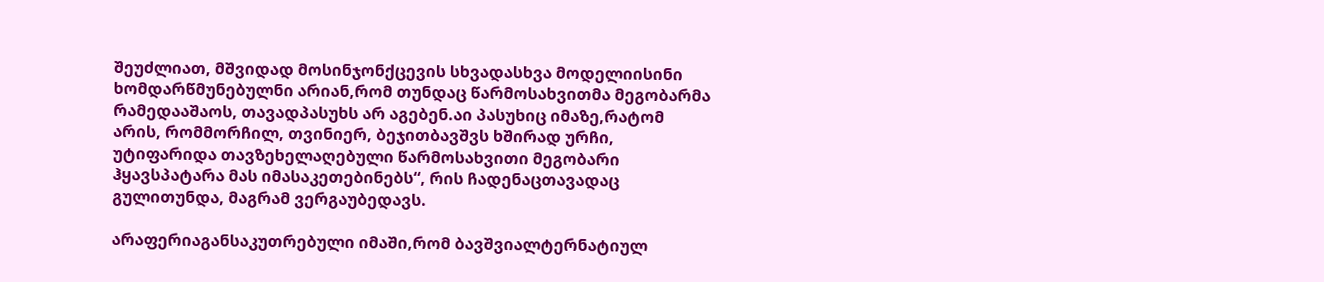შეუძლიათ, მშვიდად მოსინჯონქცევის სხვადასხვა მოდელიისინი ხომდარწმუნებულნი არიან,რომ თუნდაც წარმოსახვითმა მეგობარმა რამედააშაოს, თავადპასუხს არ აგებენ.აი პასუხიც იმაზე,რატომ არის, რომმორჩილ, თვინიერ, ბეჯითბავშვს ხშირად ურჩი, უტიფარიდა თავზეხელაღებული წარმოსახვითი მეგობარი ჰყავსპატარა მას იმასაკეთებინებს“, რის ჩადენაცთავადაც გულითუნდა, მაგრამ ვერგაუბედავს.

არაფერიაგანსაკუთრებული იმაში,რომ ბავშვიალტერნატიულ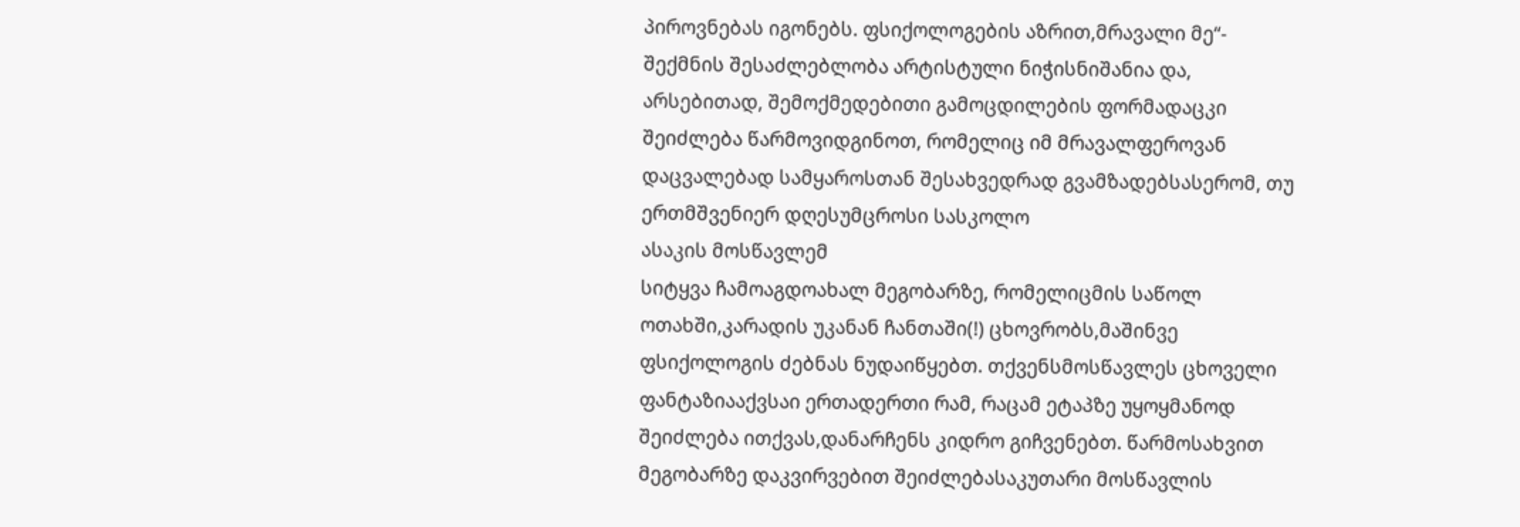პიროვნებას იგონებს. ფსიქოლოგების აზრით,მრავალი მე“- შექმნის შესაძლებლობა არტისტული ნიჭისნიშანია და, არსებითად, შემოქმედებითი გამოცდილების ფორმადაცკი შეიძლება წარმოვიდგინოთ, რომელიც იმ მრავალფეროვან დაცვალებად სამყაროსთან შესახვედრად გვამზადებსასერომ, თუ ერთმშვენიერ დღესუმცროსი სასკოლო
ასაკის მოსწავლემ
სიტყვა ჩამოაგდოახალ მეგობარზე, რომელიცმის საწოლ ოთახში,კარადის უკანან ჩანთაში(!) ცხოვრობს,მაშინვე ფსიქოლოგის ძებნას ნუდაიწყებთ. თქვენსმოსწავლეს ცხოველი ფანტაზიააქვსაი ერთადერთი რამ, რაცამ ეტაპზე უყოყმანოდ შეიძლება ითქვას,დანარჩენს კიდრო გიჩვენებთ. წარმოსახვით მეგობარზე დაკვირვებით შეიძლებასაკუთარი მოსწავლის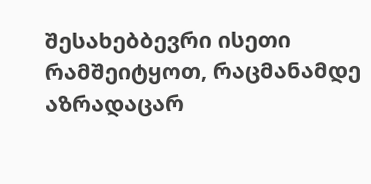შესახებბევრი ისეთი რამშეიტყოთ, რაცმანამდე აზრადაცარ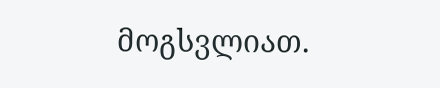მოგსვლიათ.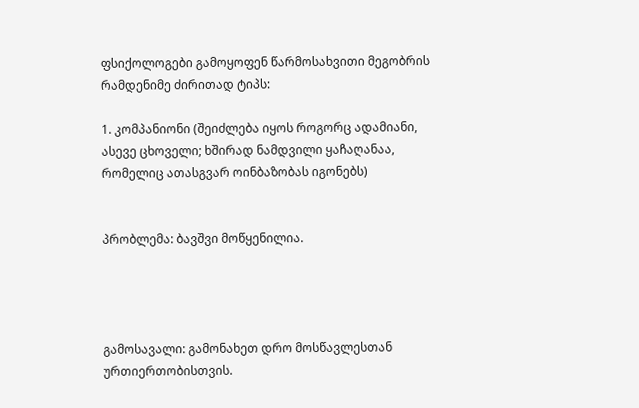ფსიქოლოგები გამოყოფენ წარმოსახვითი მეგობრის რამდენიმე ძირითად ტიპს:

1. კომპანიონი (შეიძლება იყოს როგორც ადამიანი, ასევე ცხოველი; ხშირად ნამდვილი ყაჩაღანაა, რომელიც ათასგვარ ოინბაზობას იგონებს)


პრობლემა: ბავშვი მოწყენილია.




გამოსავალი: გამონახეთ დრო მოსწავლესთან ურთიერთობისთვის.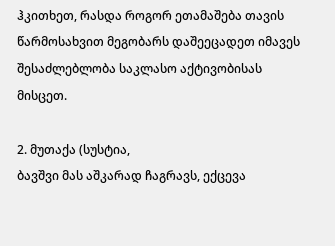ჰკითხეთ, რასდა როგორ ეთამაშება თავის წარმოსახვით მეგობარს დაშეეცადეთ იმავეს შესაძლებლობა საკლასო აქტივობისას
მისცეთ.

2. მუთაქა (სუსტია,
ბავშვი მას აშკარად ჩაგრავს, ექცევა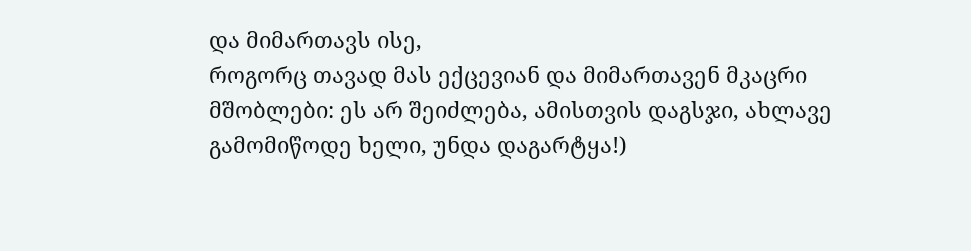და მიმართავს ისე,
როგორც თავად მას ექცევიან და მიმართავენ მკაცრი მშობლები: ეს არ შეიძლება, ამისთვის დაგსჯი, ახლავე გამომიწოდე ხელი, უნდა დაგარტყა!)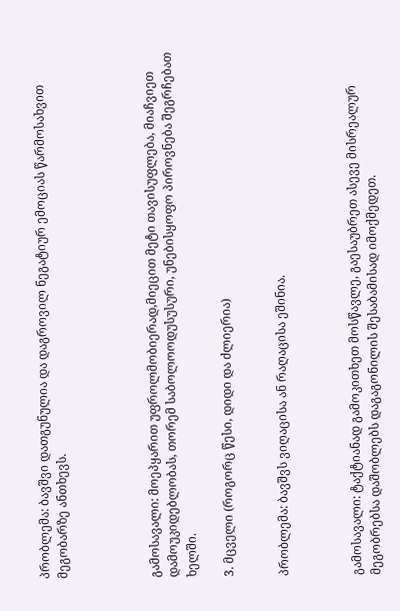პრობლემა: ბავშვი დათგუნულია და დაგროვილ ნეგატიურ ემოციას წარმოსახვით მეგობარზე ანთხევს.




გამოსავალი: მოეპყარით უფროლმობიერად,მიეცით მეტი თავისუფლება, მიაჩვიეთ დამოუკიდებლობას, თორემ საბოლოოდუსუსური, უნებისყოფო პიროვნება შეგრჩებათ ხელში.

3. მცველი (როგორც წესი, დიდი და ძლიერია)


პრობლემა: ბავშვს ვიღაცისა ან რაღაცისა ეშინია.



გამოსავალი: ტაქტიანად გამოკითხეთ მოსწავლე, გაესაუბრეთ ასევე მისრეალურ მეგობრებსა დაშობლებს დაგაგონილის შესაბამისად იმოქმედეთ.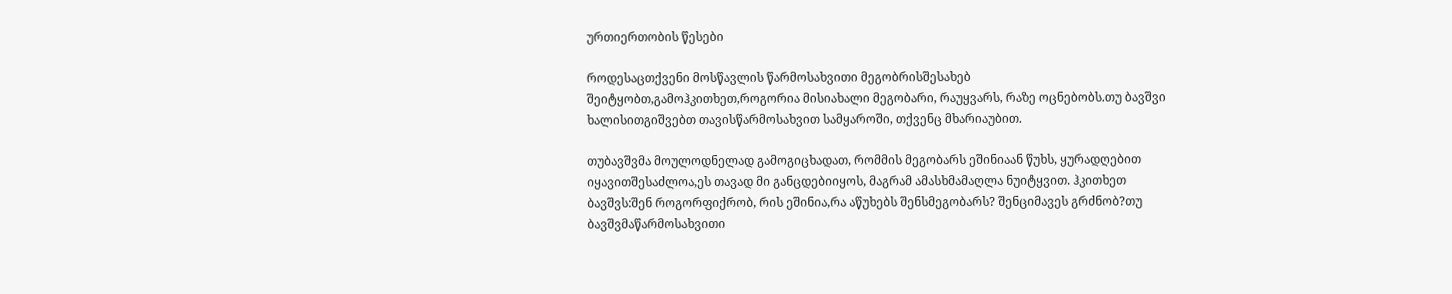ურთიერთობის წესები

როდესაცთქვენი მოსწავლის წარმოსახვითი მეგობრისშესახებ შეიტყობთ,გამოჰკითხეთ,როგორია მისიახალი მეგობარი, რაუყვარს, რაზე ოცნებობს.თუ ბავშვი ხალისითგიშვებთ თავისწარმოსახვით სამყაროში, თქვენც მხარიაუბით.

თუბავშვმა მოულოდნელად გამოგიცხადათ, რომმის მეგობარს ეშინიაან წუხს, ყურადღებით იყავითშესაძლოა,ეს თავად მი განცდებიიყოს, მაგრამ ამასხმამაღლა ნუიტყვით. ჰკითხეთ ბავშვს:შენ როგორფიქრობ, რის ეშინია,რა აწუხებს შენსმეგობარს? შენციმავეს გრძნობ?თუ ბავშვმაწარმოსახვითი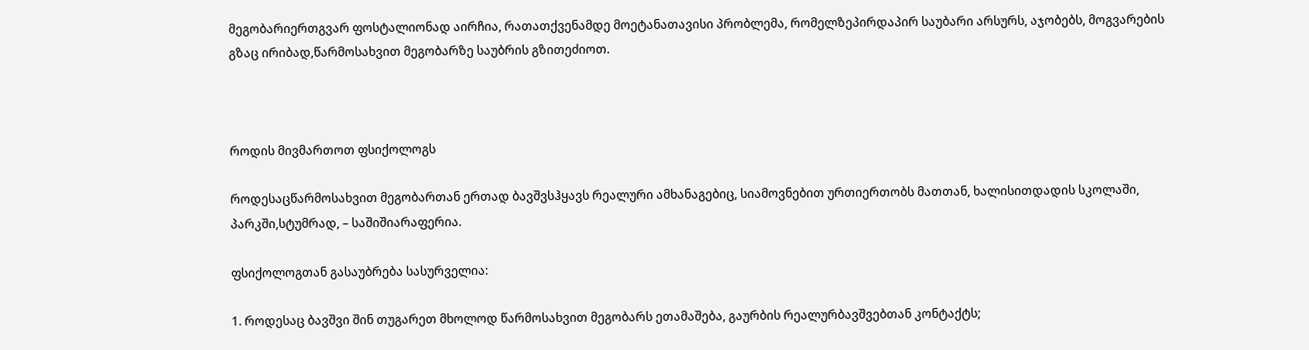მეგობარიერთგვარ ფოსტალიონად აირჩია, რათათქვენამდე მოეტანათავისი პრობლემა, რომელზეპირდაპირ საუბარი არსურს, აჯობებს, მოგვარების გზაც ირიბად,წარმოსახვით მეგობარზე საუბრის გზითეძიოთ.



როდის მივმართოთ ფსიქოლოგს

როდესაცწარმოსახვით მეგობართან ერთად ბავშვსჰყავს რეალური ამხანაგებიც, სიამოვნებით ურთიერთობს მათთან, ხალისითდადის სკოლაში, პარკში,სტუმრად, – საშიშიარაფერია.

ფსიქოლოგთან გასაუბრება სასურველია:

1. როდესაც ბავშვი შინ თუგარეთ მხოლოდ წარმოსახვით მეგობარს ეთამაშება, გაურბის რეალურბავშვებთან კონტაქტს;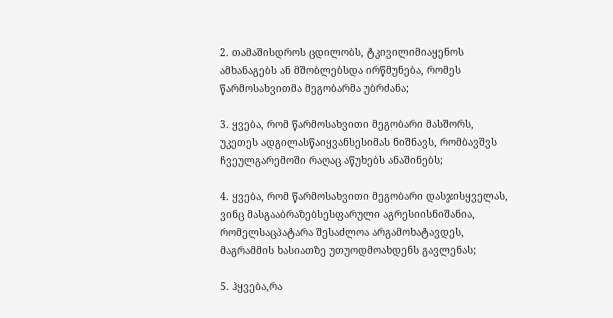2. თამაშისდროს ცდილობს, ტკივილიმიაყენოს ამხანაგებს ან მშობლებსდა ირწმუნება, რომეს წარმოსახვითმა მეგობარმა უბრძანა;

3. ყვება, რომ წარმოსახვითი მეგობარი მასშორს, უკეთეს ადგილასწაიყვანსესიმას ნიშნავს, რომბავშვს ჩვეულგარემოში რაღაც აწუხებს ანაშინებს;

4. ყვება, რომ წარმოსახვითი მეგობარი დასჯისყველას, ვინც მასგააბრაზებსესფარული აგრესიისნიშანია, რომელსაცპატარა შესაძლოა არგამოხატავდეს, მაგრამმის ხასიათზე უთუოდმოახდენს გავლენას;

5. ჰყვება,რა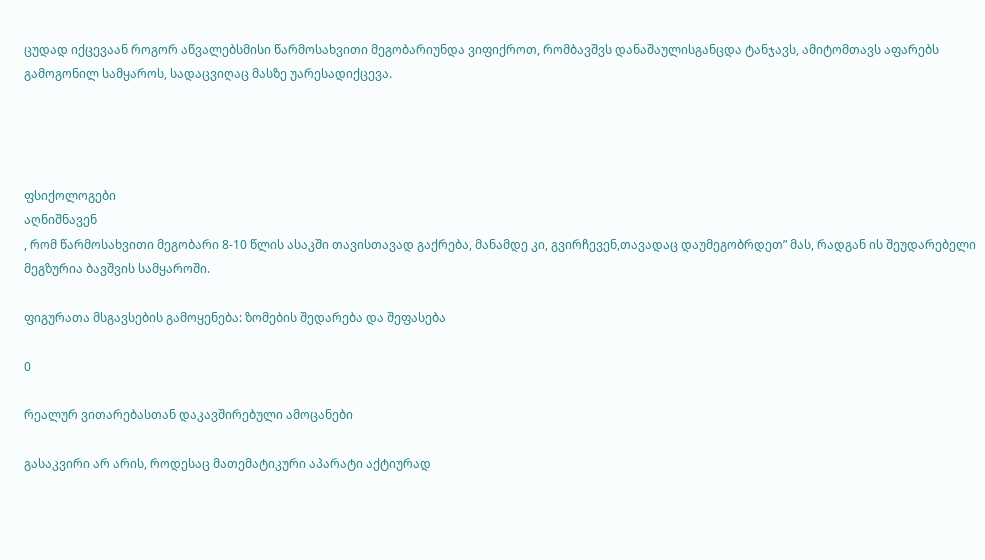ცუდად იქცევაან როგორ აწვალებსმისი წარმოსახვითი მეგობარიუნდა ვიფიქროთ, რომბავშვს დანაშაულისგანცდა ტანჯავს, ამიტომთავს აფარებს გამოგონილ სამყაროს, სადაცვიღაც მასზე უარესადიქცევა.




ფსიქოლოგები
აღნიშნავენ
, რომ წარმოსახვითი მეგობარი 8-10 წლის ასაკში თავისთავად გაქრება, მანამდე კი, გვირჩევენ,თავადაც დაუმეგობრდეთ” მას, რადგან ის შეუდარებელი მეგზურია ბავშვის სამყაროში.

ფიგურათა მსგავსების გამოყენება: ზომების შედარება და შეფასება

0

რეალურ ვითარებასთან დაკავშირებული ამოცანები

გასაკვირი არ არის, როდესაც მათემატიკური აპარატი აქტიურად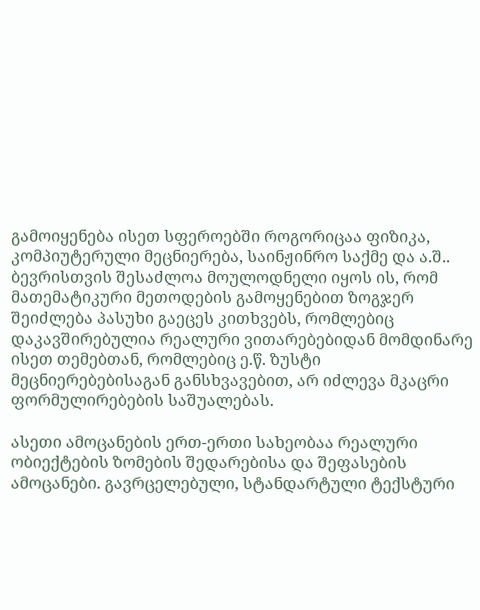გამოიყენება ისეთ სფეროებში როგორიცაა ფიზიკა, კომპიუტერული მეცნიერება, საინჟინრო საქმე და ა.შ.. ბევრისთვის შესაძლოა მოულოდნელი იყოს ის, რომ მათემატიკური მეთოდების გამოყენებით ზოგჯერ შეიძლება პასუხი გაეცეს კითხვებს, რომლებიც დაკავშირებულია რეალური ვითარებებიდან მომდინარე ისეთ თემებთან, რომლებიც ე.წ. ზუსტი მეცნიერებებისაგან განსხვავებით, არ იძლევა მკაცრი ფორმულირებების საშუალებას.

ასეთი ამოცანების ერთ-ერთი სახეობაა რეალური ობიექტების ზომების შედარებისა და შეფასების ამოცანები. გავრცელებული, სტანდარტული ტექსტური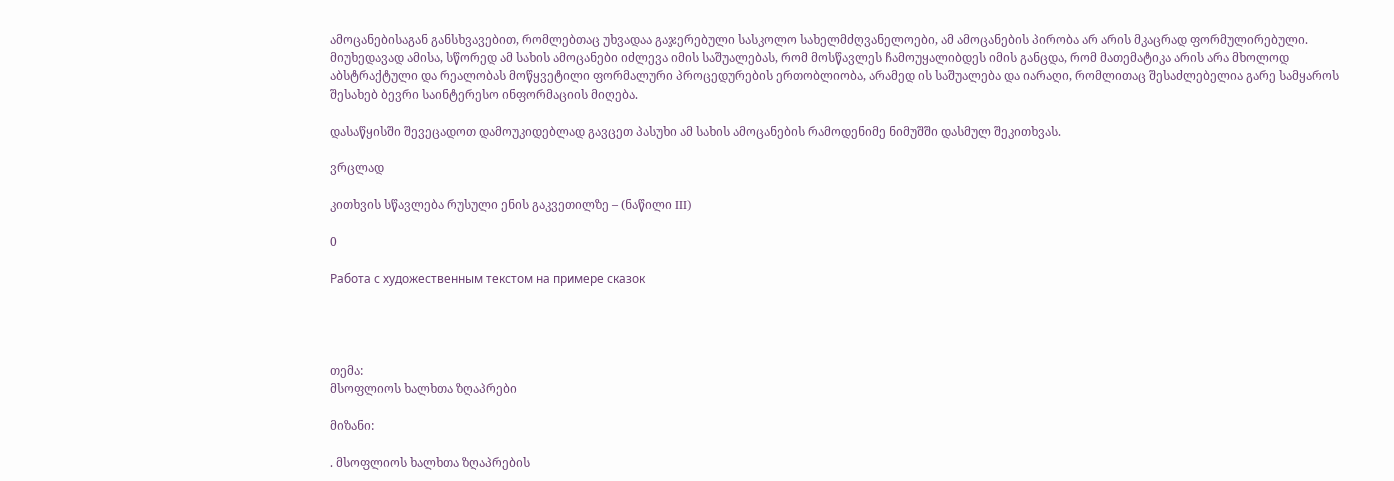ამოცანებისაგან განსხვავებით, რომლებთაც უხვადაა გაჯერებული სასკოლო სახელმძღვანელოები, ამ ამოცანების პირობა არ არის მკაცრად ფორმულირებული. მიუხედავად ამისა, სწორედ ამ სახის ამოცანები იძლევა იმის საშუალებას, რომ მოსწავლეს ჩამოუყალიბდეს იმის განცდა, რომ მათემატიკა არის არა მხოლოდ აბსტრაქტული და რეალობას მოწყვეტილი ფორმალური პროცედურების ერთობლიობა, არამედ ის საშუალება და იარაღი, რომლითაც შესაძლებელია გარე სამყაროს შესახებ ბევრი საინტერესო ინფორმაციის მიღება.

დასაწყისში შევეცადოთ დამოუკიდებლად გავცეთ პასუხი ამ სახის ამოცანების რამოდენიმე ნიმუშში დასმულ შეკითხვას.

ვრცლად

კითხვის სწავლება რუსული ენის გაკვეთილზე – (ნაწილი III)

0

Работа с художественным текстом на примере сказок




თემა:
მსოფლიოს ხალხთა ზღაპრები

მიზანი:

. მსოფლიოს ხალხთა ზღაპრების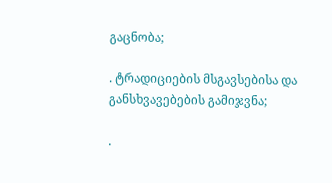გაცნობა;

. ტრადიციების მსგავსებისა და განსხვავებების გამიჯვნა;

.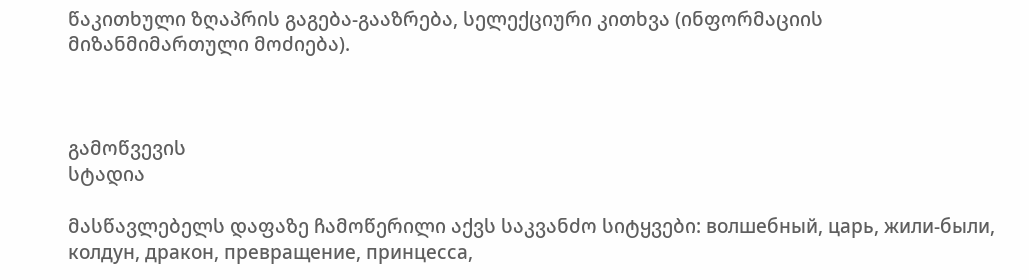წაკითხული ზღაპრის გაგება-გააზრება, სელექციური კითხვა (ინფორმაციის
მიზანმიმართული მოძიება).



გამოწვევის
სტადია

მასწავლებელს დაფაზე ჩამოწერილი აქვს საკვანძო სიტყვები: волшебный, царь, жили-были,
колдун, дракон, превращение, принцесса,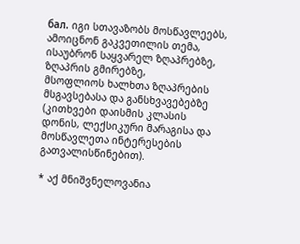бал. იგი სთავაზობს მოსწავლეებს,
ამოიცნონ გაკვეთილის თემა, ისაუბრონ საყვარელ ზღაპრებზე, ზღაპრის გმირებზე,
მსოფლიოს ხალხთა ზღაპრების მსგავსებასა და განსხვავებებზე (კითხვები დაისმის კლასის
დონის, ლექსიკური მარაგისა და მოსწავლეთა ინტერესების გათვალისწინებით).

* აქ მნიშვნელოვანია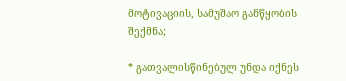მოტივაციის, სამუშაო განწყობის შექმნა;

* გათვალისწინებულ უნდა იქნეს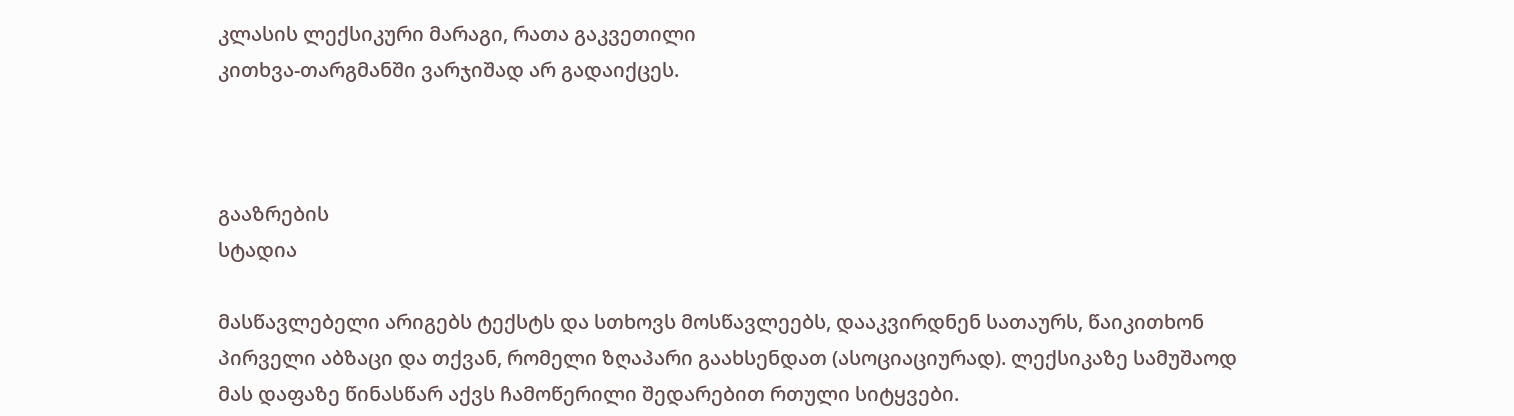კლასის ლექსიკური მარაგი, რათა გაკვეთილი
კითხვა-თარგმანში ვარჯიშად არ გადაიქცეს.



გააზრების
სტადია

მასწავლებელი არიგებს ტექსტს და სთხოვს მოსწავლეებს, დააკვირდნენ სათაურს, წაიკითხონ
პირველი აბზაცი და თქვან, რომელი ზღაპარი გაახსენდათ (ასოციაციურად). ლექსიკაზე სამუშაოდ
მას დაფაზე წინასწარ აქვს ჩამოწერილი შედარებით რთული სიტყვები.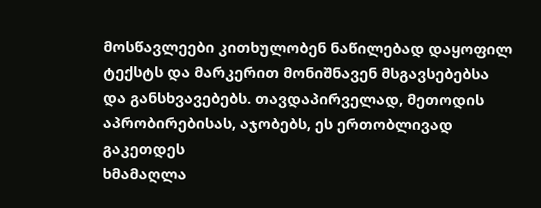მოსწავლეები კითხულობენ ნაწილებად დაყოფილ ტექსტს და მარკერით მონიშნავენ მსგავსებებსა
და განსხვავებებს. თავდაპირველად, მეთოდის აპრობირებისას, აჯობებს, ეს ერთობლივად გაკეთდეს
ხმამაღლა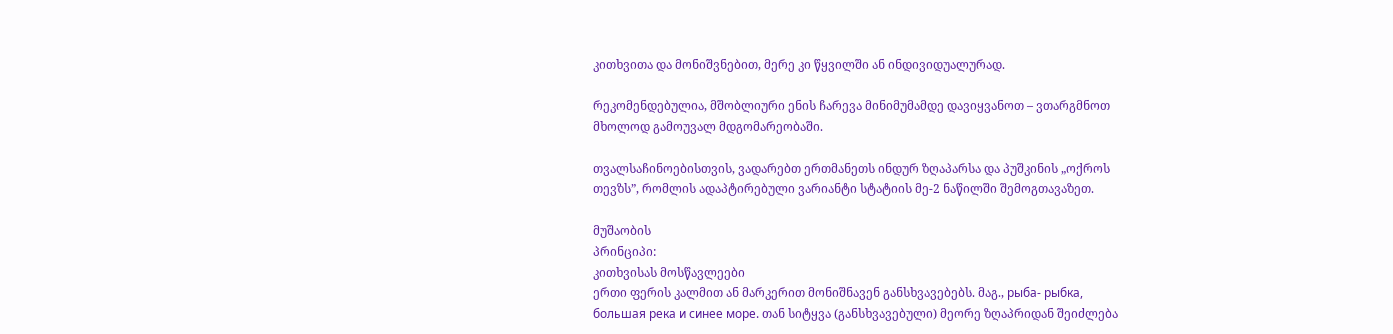კითხვითა და მონიშვნებით, მერე კი წყვილში ან ინდივიდუალურად.

რეკომენდებულია, მშობლიური ენის ჩარევა მინიმუმამდე დავიყვანოთ – ვთარგმნოთ
მხოლოდ გამოუვალ მდგომარეობაში.

თვალსაჩინოებისთვის, ვადარებთ ერთმანეთს ინდურ ზღაპარსა და პუშკინის „ოქროს
თევზს”, რომლის ადაპტირებული ვარიანტი სტატიის მე-2 ნაწილში შემოგთავაზეთ.

მუშაობის
პრინციპი:
კითხვისას მოსწავლეები
ერთი ფერის კალმით ან მარკერით მონიშნავენ განსხვავებებს. მაგ., рыба- рыбка,
большая река и синее море. თან სიტყვა (განსხვავებული) მეორე ზღაპრიდან შეიძლება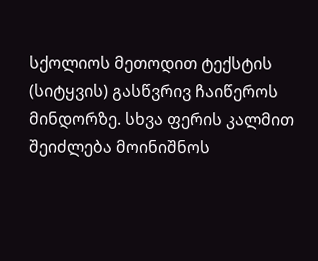სქოლიოს მეთოდით ტექსტის (სიტყვის) გასწვრივ ჩაიწეროს მინდორზე. სხვა ფერის კალმით
შეიძლება მოინიშნოს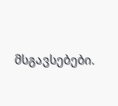მსგავსებები.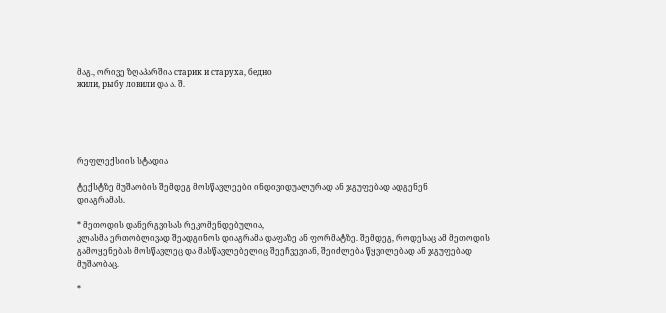მაგ., ორივე ზღაპარშია старик и старуха, бедно
жили, рыбу ловили და ა. შ.





რეფლექსიის სტადია

ტექსტზე მუშაობის შემდეგ მოსწავლეები ინდივიდუალურად ან ჯგუფებად ადგენენ
დიაგრამას.

* მეთოდის დანერგვისას რეკომენდებულია,
კლასმა ერთობლივად შეადგინოს დიაგრამა დაფაზე ან ფორმატზე. შემდეგ, როდესაც ამ მეთოდის
გამოყენებას მოსწავლეც და მასწავლებელიც შეეჩვევიან, შეიძლება წყვილებად ან ჯგუფებად
მუშაობაც.

*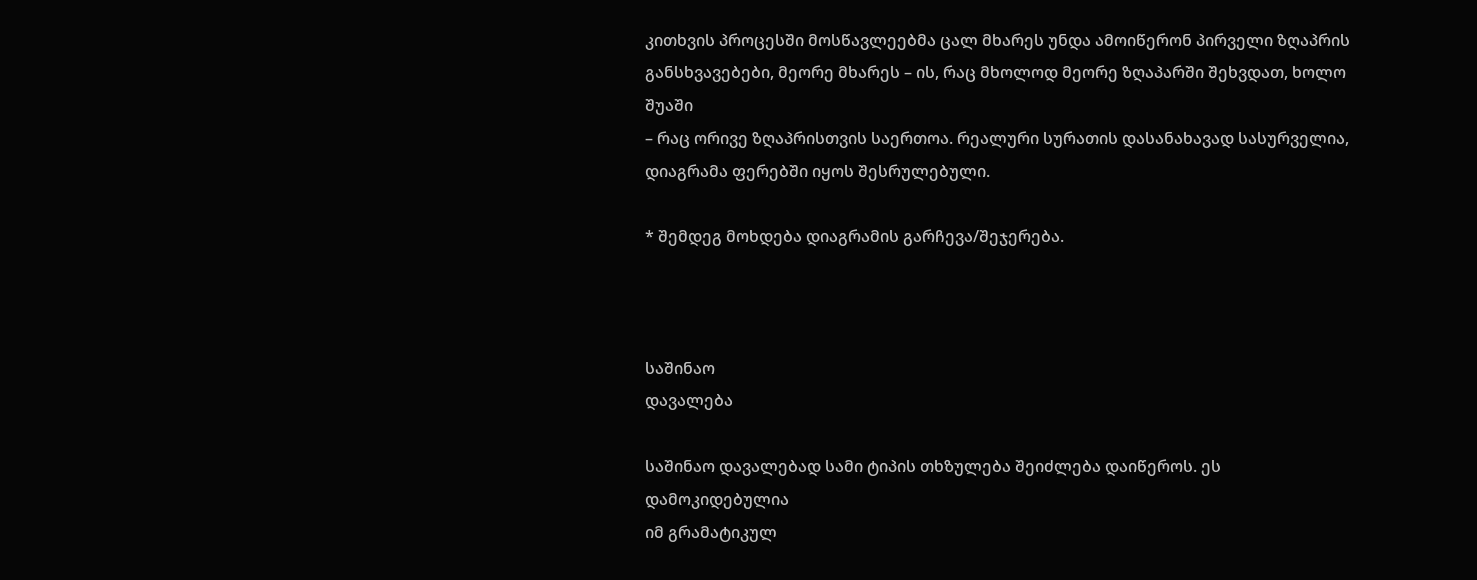კითხვის პროცესში მოსწავლეებმა ცალ მხარეს უნდა ამოიწერონ პირველი ზღაპრის
განსხვავებები, მეორე მხარეს – ის, რაც მხოლოდ მეორე ზღაპარში შეხვდათ, ხოლო შუაში
– რაც ორივე ზღაპრისთვის საერთოა. რეალური სურათის დასანახავად სასურველია,
დიაგრამა ფერებში იყოს შესრულებული.

* შემდეგ მოხდება დიაგრამის გარჩევა/შეჯერება.



საშინაო
დავალება

საშინაო დავალებად სამი ტიპის თხზულება შეიძლება დაიწეროს. ეს დამოკიდებულია
იმ გრამატიკულ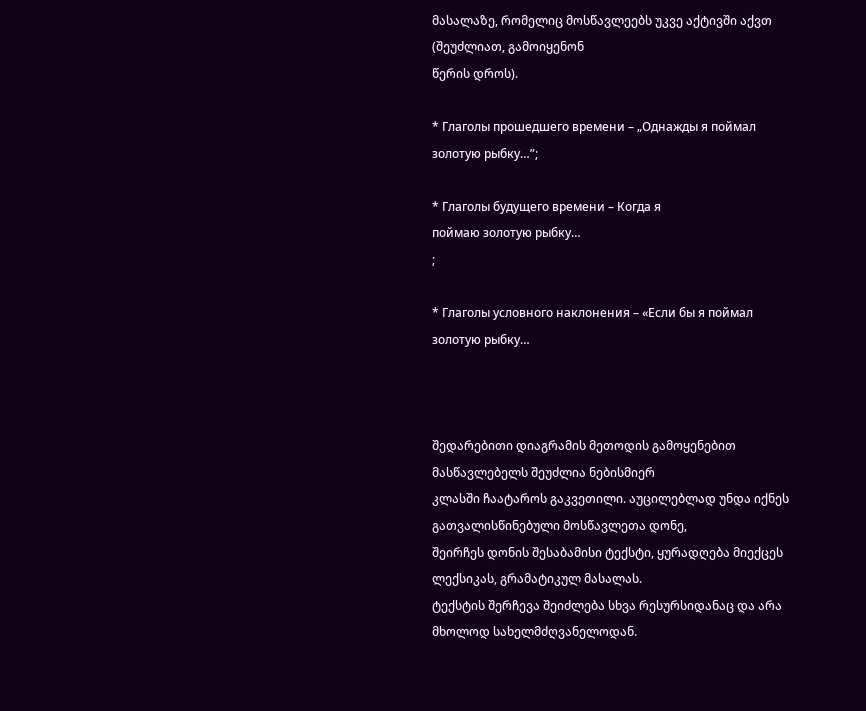მასალაზე, რომელიც მოსწავლეებს უკვე აქტივში აქვთ (შეუძლიათ, გამოიყენონ
წერის დროს).

* Глаголы прошедшего времени – „Однажды я поймал золотую рыбку…”;

* Глаголы будущего времени – Когда я
поймаю золотую рыбку…
;

* Глаголы условного наклонения – «Если бы я поймал золотую рыбку…



შედარებითი დიაგრამის მეთოდის გამოყენებით მასწავლებელს შეუძლია ნებისმიერ
კლასში ჩაატაროს გაკვეთილი. აუცილებლად უნდა იქნეს გათვალისწინებული მოსწავლეთა დონე,
შეირჩეს დონის შესაბამისი ტექსტი, ყურადღება მიექცეს ლექსიკას, გრამატიკულ მასალას.
ტექსტის შერჩევა შეიძლება სხვა რესურსიდანაც და არა მხოლოდ სახელმძღვანელოდან.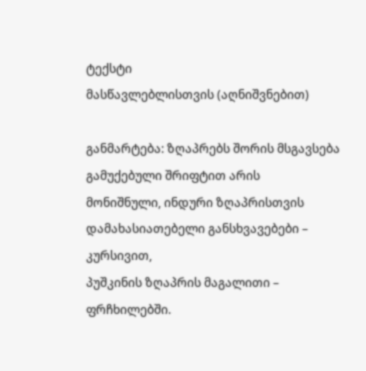ტექსტი
მასწავლებლისთვის (აღნიშვნებით)

განმარტება: ზღაპრებს შორის მსგავსება გამუქებული შრიფტით არის
მონიშნული, ინდური ზღაპრისთვის დამახასიათებელი განსხვავებები – კურსივით,
პუშკინის ზღაპრის მაგალითი – ფრჩხილებში.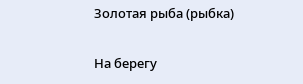Золотая рыба (рыбка)

На берегу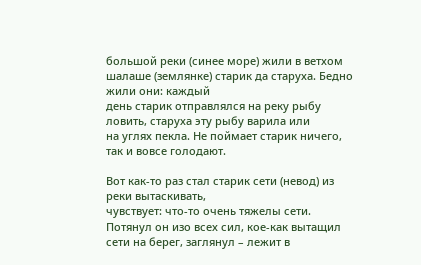большой реки (синее море) жили в ветхом шалаше (землянке) старик да старуха. Бедно жили они: каждый
день старик отправлялся на реку рыбу ловить, старуха эту рыбу варила или
на углях пекла. Не поймает старик ничего, так и вовсе голодают.

Вот как-то раз стал старик сети (невод) из реки вытаскивать,
чувствует: что-то очень тяжелы сети. Потянул он изо всех сил, кое-как вытащил
сети на берег, заглянул – лежит в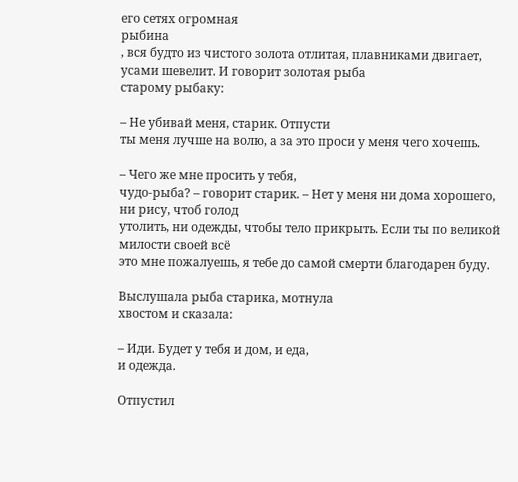его сетях огромная
рыбина
, вся будто из чистого золота отлитая, плавниками двигает, усами шевелит. И говорит золотая рыба
старому рыбаку:

– Не убивай меня, старик. Отпусти
ты меня лучше на волю, а за это проси у меня чего хочешь.

– Чего же мне просить у тебя,
чудо-рыба? – говорит старик. – Нет у меня ни дома хорошего, ни рису, чтоб голод
утолить, ни одежды, чтобы тело прикрыть. Если ты по великой милости своей всё
это мне пожалуешь, я тебе до самой смерти благодарен буду.

Выслушала рыба старика, мотнула
хвостом и сказала:

– Иди. Будет у тебя и дом, и еда,
и одежда.

Отпустил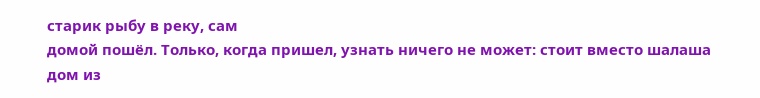старик рыбу в реку, сам
домой пошёл. Только, когда пришел, узнать ничего не может: стоит вместо шалаша дом из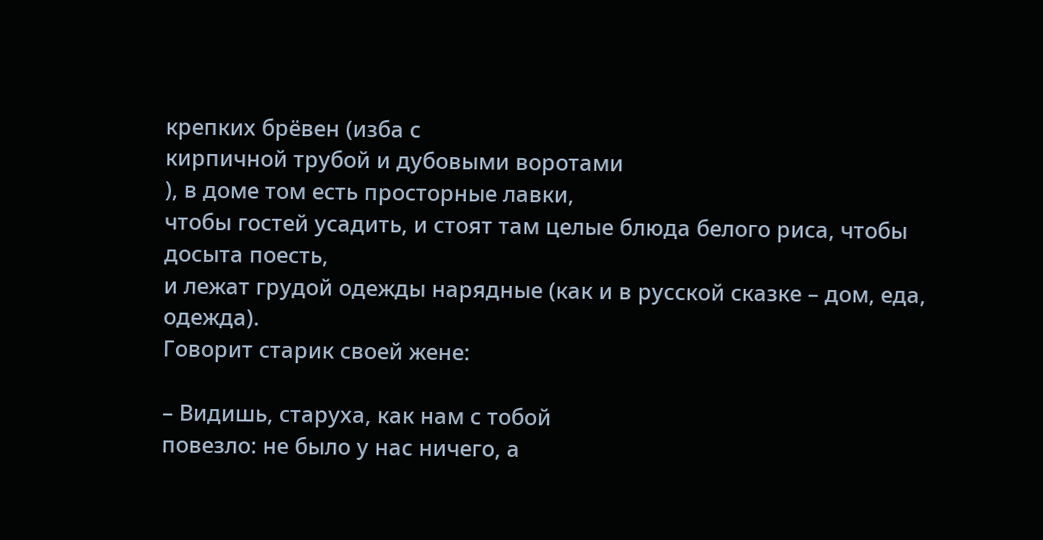крепких брёвен (изба с
кирпичной трубой и дубовыми воротами
), в доме том есть просторные лавки,
чтобы гостей усадить, и стоят там целые блюда белого риса, чтобы досыта поесть,
и лежат грудой одежды нарядные (как и в русской сказке – дом, еда, одежда).
Говорит старик своей жене:

– Видишь, старуха, как нам с тобой
повезло: не было у нас ничего, а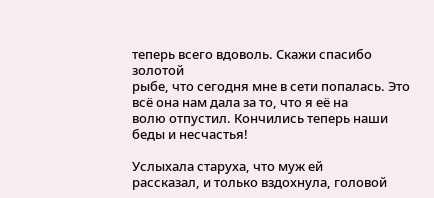теперь всего вдоволь. Скажи спасибо золотой
рыбе, что сегодня мне в сети попалась. Это всё она нам дала за то, что я её на
волю отпустил. Кончились теперь наши беды и несчастья!

Услыхала старуха, что муж ей
рассказал, и только вздохнула, головой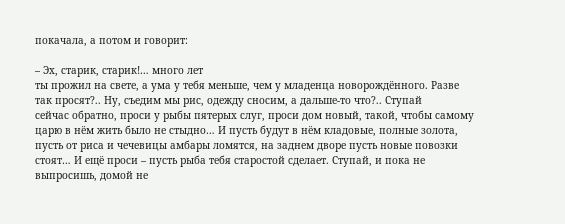покачала, а потом и говорит:

– Эх, старик, старик!… много лет
ты прожил на свете, а ума у тебя меньше, чем у младенца новорождённого. Разве
так просят?.. Ну, съедим мы рис, одежду сносим, а дальше-то что?.. Ступай
сейчас обратно, проси у рыбы пятерых слуг, проси дом новый, такой, чтобы самому
царю в нём жить было не стыдно… И пусть будут в нём кладовые, полные золота,
пусть от риса и чечевицы амбары ломятся, на заднем дворе пусть новые повозки
стоят… И ещё проси – пусть рыба тебя старостой сделает. Ступай, и пока не
выпросишь, домой не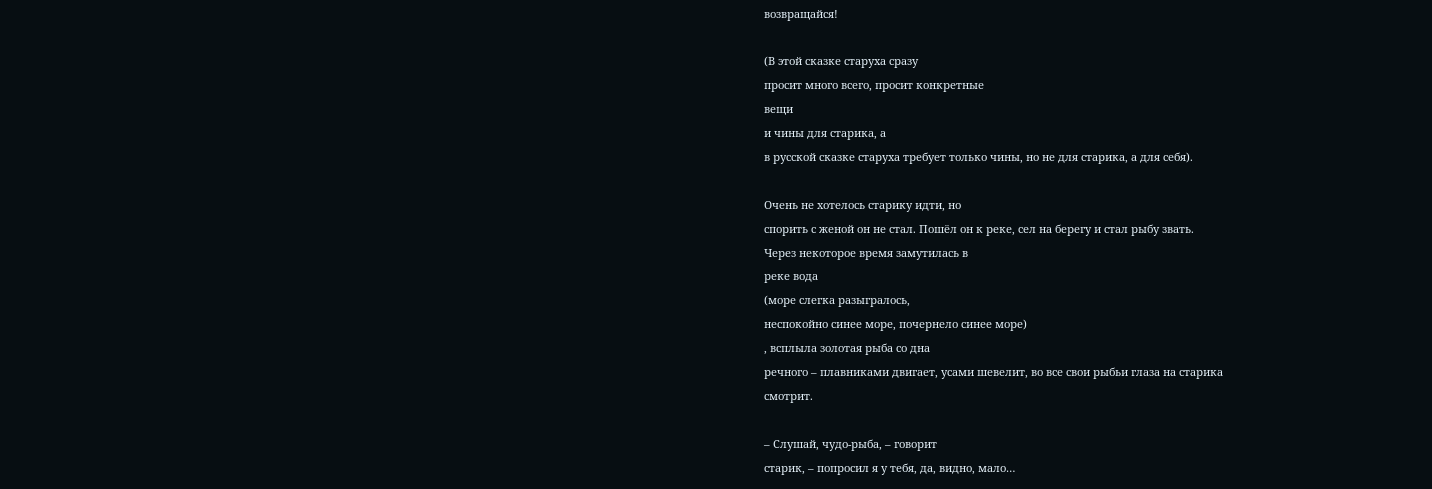возвращайся!

(В этой сказке старуха сразу
просит много всего, просит конкретные
вещи
и чины для старика, а
в русской сказке старуха требует только чины, но не для старика, а для себя).

Очень не хотелось старику идти, но
спорить с женой он не стал. Пошёл он к реке, сел на берегу и стал рыбу звать.
Через некоторое время замутилась в
реке вода
(море слегка разыгралось,
неспокойно синее море, почернело синее море)
, всплыла золотая рыба со дна
речного – плавниками двигает, усами шевелит, во все свои рыбьи глаза на старика
смотрит.

– Слушай, чудо-рыба, – говорит
старик, – попросил я у тебя, да, видно, мало…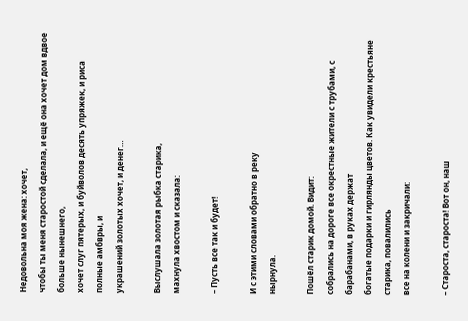Недовольна моя жена: хочет,
чтобы ты меня старостой сделала, и ещё она хочет дом вдвое больше нынешнего,
хочет слуг пятерых, и буйволов десять упряжек, и риса полные амбвры, и
украшений золотых хочет, и денег…

Выслушала золотая рыбка старика,
махнула хвостом и сказала:

– Пусть все так и будет!

И с этими словами обратно в реку
нырнула.

Пошёл старик домой. Видит:
собрались на дороге все окрестные жители с трубами, с барабанами, в руках держат
богатые подарки и гирлянды цветов. Как увидели крестьяне старика, повалились
все на колени и закричали:

– Староста, староста! Вот он, наш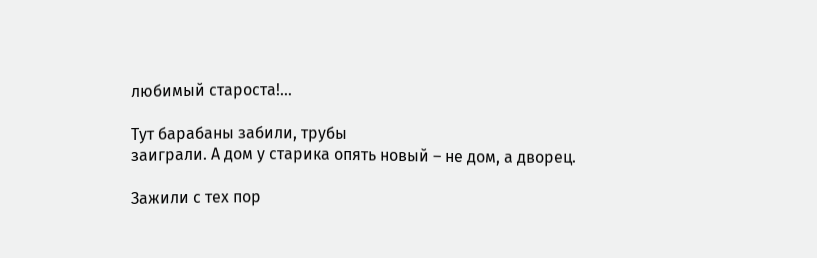любимый староста!…

Тут барабаны забили, трубы
заиграли. А дом у старика опять новый – не дом, а дворец.

Зажили с тех пор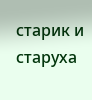старик и старуха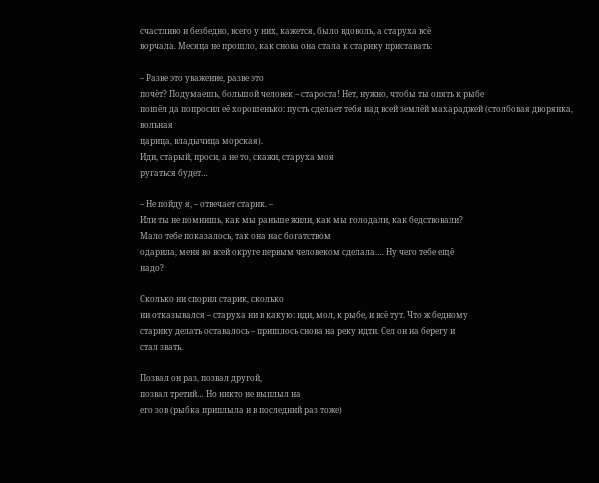счастливо и безбедно, всего у них, кажется, было вдоволь, а старуха всё
ворчала. Месяца не прошло, как снова она стала к старику приставать:

– Разве это уважение, разве это
почёт? Подумаешь, большой человек – староста! Нет, нужно, чтобы ты опять к рыбе
пошёл да попросил её хорошенько: пусть сделает тебя над всей землёй махараджей (столбовая дворянка, вольная
царица, владычица морская).
Иди, старый, проси, а не то, скажи, старуха моя
ругаться будет…

– Не пойду я, – отвечает старик. –
Или ты не помнишь, как мы раньше жили, как мы голодали, как бедствовали?
Мало тебе показалось, так она нас богатством
одарила, меня во всей округе первым человеком сделала…. Ну чего тебе ещё
надо?

Сколько ни спорил старик, сколько
ни отказывался – старуха ни в какую: иди, мол, к рыбе, и всё тут. Что ж бедному
старику делать оставалось – пришлось снова на реку идти. Сел он на берегу и
стал звать.

Позвал он раз, позвал другой,
позвал третий… Но никто не выплыл на
его зов (рыбка приплыла и в последний раз тоже)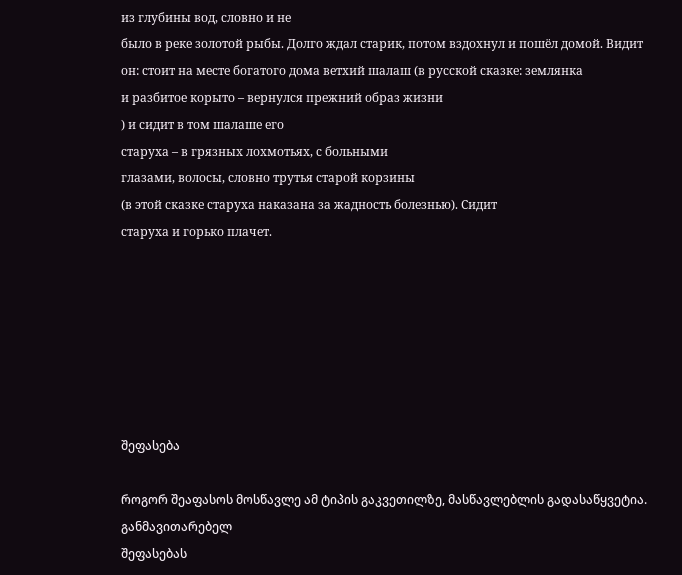из глубины вод, словно и не
было в реке золотой рыбы. Долго ждал старик, потом вздохнул и пошёл домой. Видит
он: стоит на месте богатого дома ветхий шалаш (в русской сказке: землянка
и разбитое корыто – вернулся прежний образ жизни
) и сидит в том шалаше его
старуха – в грязных лохмотьях, с больными
глазами, волосы, словно трутья старой корзины
(в этой сказке старуха наказана за жадность болезнью). Сидит
старуха и горько плачет.







შეფასება

როგორ შეაფასოს მოსწავლე ამ ტიპის გაკვეთილზე, მასწავლებლის გადასაწყვეტია. განმავითარებელ
შეფასებას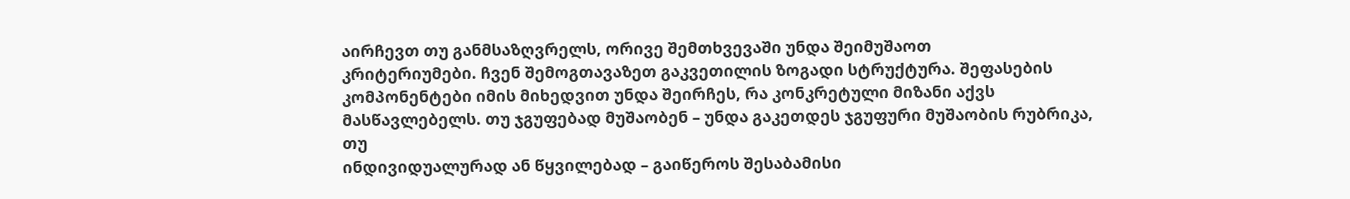აირჩევთ თუ განმსაზღვრელს, ორივე შემთხვევაში უნდა შეიმუშაოთ
კრიტერიუმები. ჩვენ შემოგთავაზეთ გაკვეთილის ზოგადი სტრუქტურა. შეფასების
კომპონენტები იმის მიხედვით უნდა შეირჩეს, რა კონკრეტული მიზანი აქვს
მასწავლებელს. თუ ჯგუფებად მუშაობენ – უნდა გაკეთდეს ჯგუფური მუშაობის რუბრიკა, თუ
ინდივიდუალურად ან წყვილებად – გაიწეროს შესაბამისი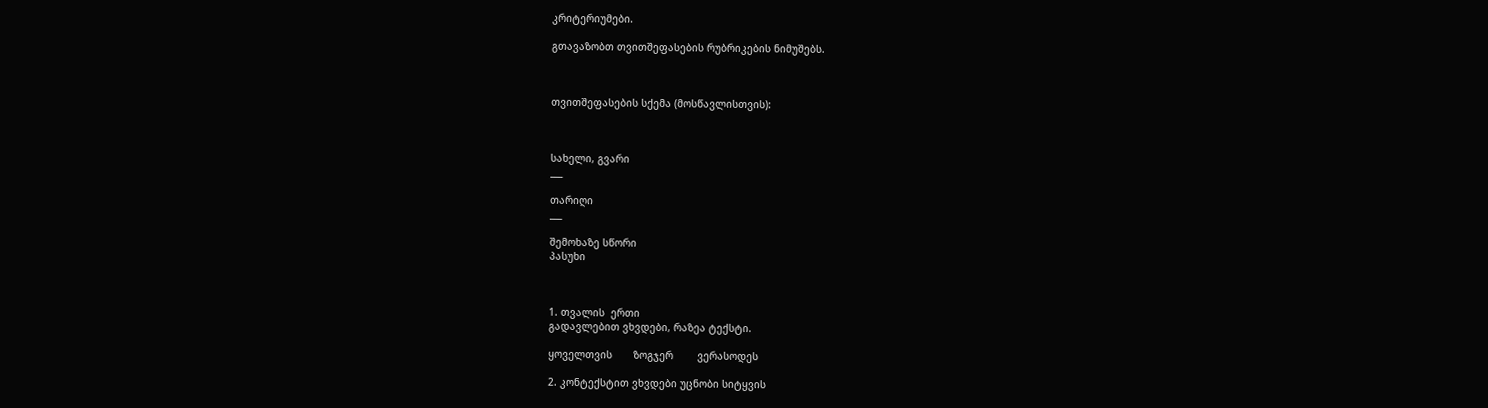კრიტერიუმები.

გთავაზობთ თვითშეფასების რუბრიკების ნიმუშებს.



თვითშეფასების სქემა (მოსწავლისთვის):



სახელი, გვარი
___

თარიღი
___

შემოხაზე სწორი
პასუხი



1. თვალის  ერთი
გადავლებით ვხვდები, რაზეა ტექსტი.

ყოველთვის       ზოგჯერ        ვერასოდეს

2. კონტექსტით ვხვდები უცნობი სიტყვის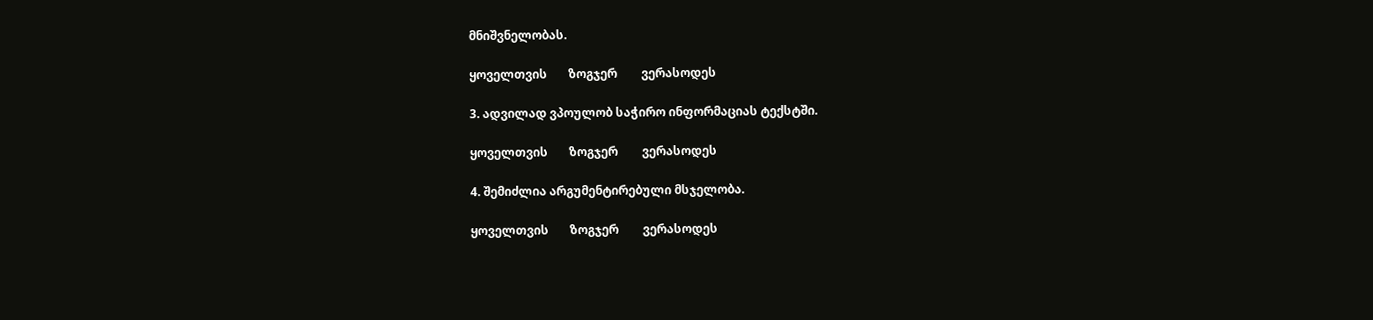მნიშვნელობას.

ყოველთვის       ზოგჯერ        ვერასოდეს

3. ადვილად ვპოულობ საჭირო ინფორმაციას ტექსტში.

ყოველთვის       ზოგჯერ        ვერასოდეს

4. შემიძლია არგუმენტირებული მსჯელობა.

ყოველთვის       ზოგჯერ        ვერასოდეს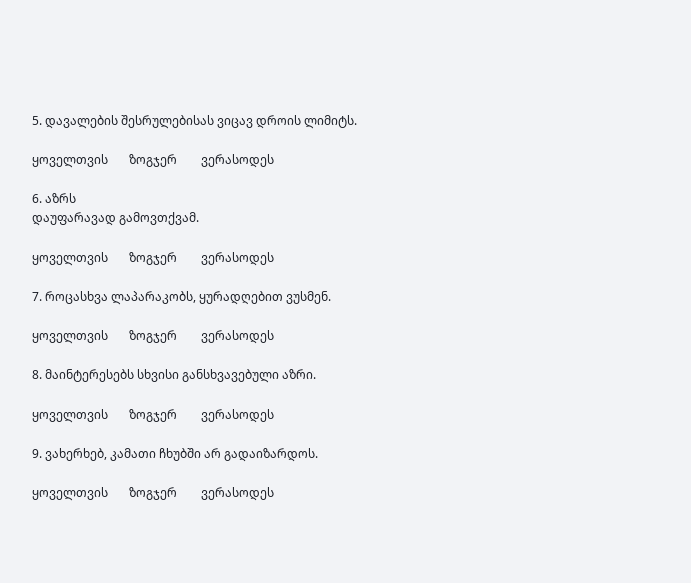5. დავალების შესრულებისას ვიცავ დროის ლიმიტს.

ყოველთვის       ზოგჯერ        ვერასოდეს

6. აზრს
დაუფარავად გამოვთქვამ.

ყოველთვის       ზოგჯერ        ვერასოდეს

7. როცასხვა ლაპარაკობს, ყურადღებით ვუსმენ.

ყოველთვის       ზოგჯერ        ვერასოდეს

8. მაინტერესებს სხვისი განსხვავებული აზრი.

ყოველთვის       ზოგჯერ        ვერასოდეს

9. ვახერხებ, კამათი ჩხუბში არ გადაიზარდოს.

ყოველთვის       ზოგჯერ        ვერასოდეს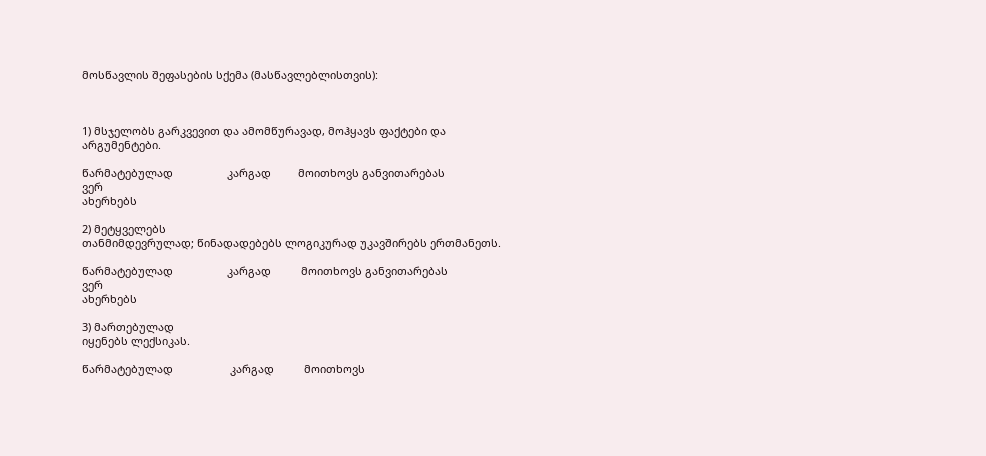მოსწავლის შეფასების სქემა (მასწავლებლისთვის):



1) მსჯელობს გარკვევით და ამომწურავად, მოჰყავს ფაქტები და
არგუმენტები.

წარმატებულად                  კარგად         მოითხოვს განვითარებას                  ვერ
ახერხებს

2) მეტყველებს
თანმიმდევრულად; წინადადებებს ლოგიკურად უკავშირებს ერთმანეთს.

წარმატებულად                  კარგად          მოითხოვს განვითარებას                    ვერ
ახერხებს

3) მართებულად
იყენებს ლექსიკას.

წარმატებულად                   კარგად          მოითხოვს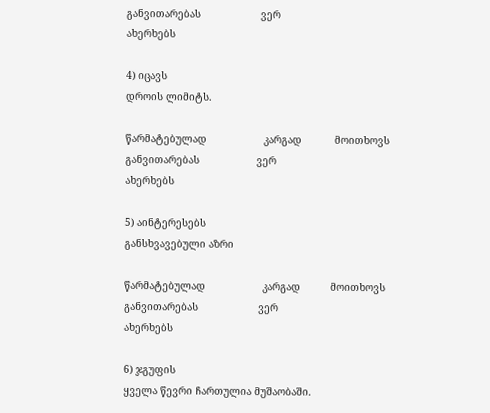განვითარებას                    ვერ
ახერხებს

4) იცავს
დროის ლიმიტს.

წარმატებულად                   კარგად           მოითხოვს განვითარებას                   ვერ
ახერხებს

5) აინტერესებს
განსხვავებული აზრი

წარმატებულად                   კარგად          მოითხოვს განვითარებას                    ვერ
ახერხებს

6) ჯგუფის
ყველა წევრი ჩართულია მუშაობაში.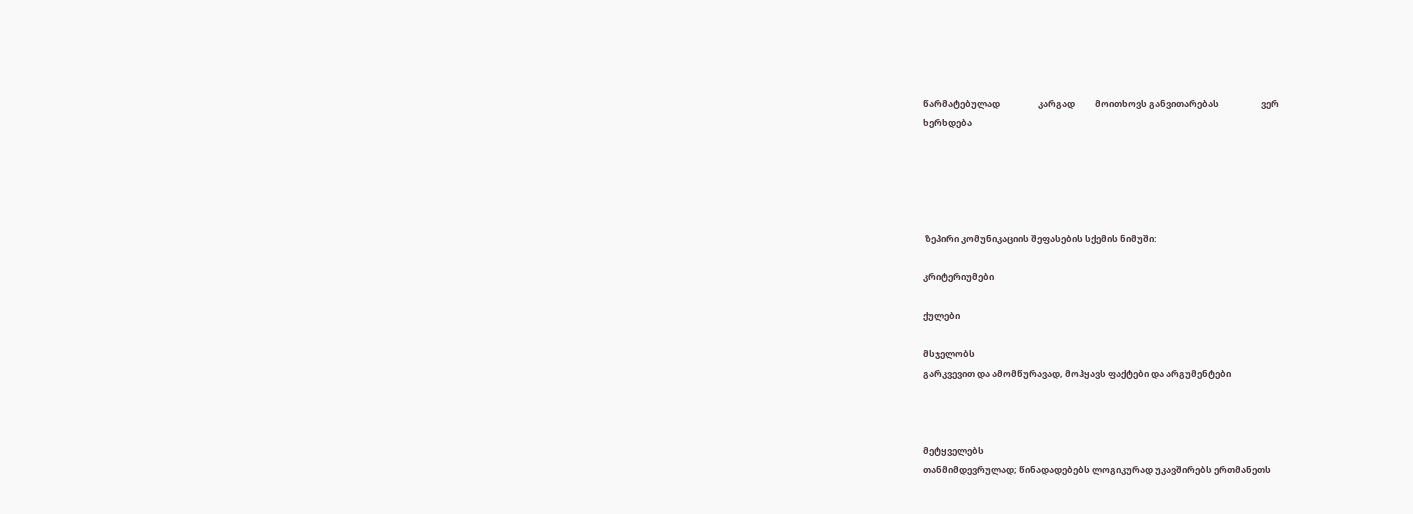წარმატებულად                   კარგად          მოითხოვს განვითარებას                     ვერ
ხერხდება





 ზეპირი კომუნიკაციის შეფასების სქემის ნიმუში:

კრიტერიუმები

ქულები

მსჯელობს
გარკვევით და ამომწურავად, მოჰყავს ფაქტები და არგუმენტები



მეტყველებს
თანმიმდევრულად; წინადადებებს ლოგიკურად უკავშირებს ერთმანეთს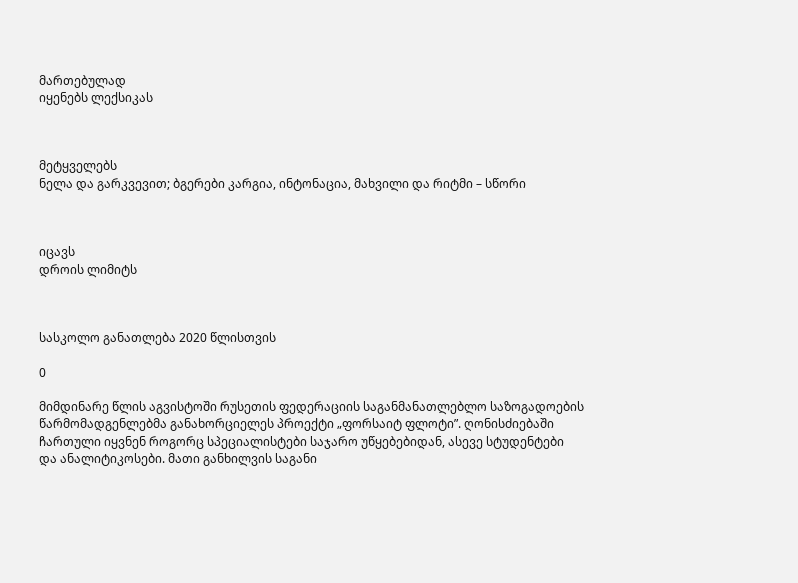მართებულად
იყენებს ლექსიკას



მეტყველებს
ნელა და გარკვევით; ბგერები კარგია, ინტონაცია, მახვილი და რიტმი – სწორი



იცავს
დროის ლიმიტს



სასკოლო განათლება 2020 წლისთვის

0

მიმდინარე წლის აგვისტოში რუსეთის ფედერაციის საგანმანათლებლო საზოგადოების წარმომადგენლებმა განახორციელეს პროექტი „ფორსაიტ ფლოტი”. ღონისძიებაში ჩართული იყვნენ როგორც სპეციალისტები საჯარო უწყებებიდან, ასევე სტუდენტები და ანალიტიკოსები. მათი განხილვის საგანი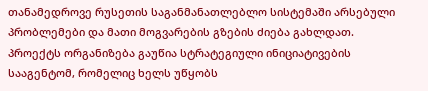თანამედროვე რუსეთის საგანმანათლებლო სისტემაში არსებული პრობლემები და მათი მოგვარების გზების ძიება გახლდათ. პროექტს ორგანიზება გაუწია სტრატეგიული ინიციატივების სააგენტომ, რომელიც ხელს უწყობს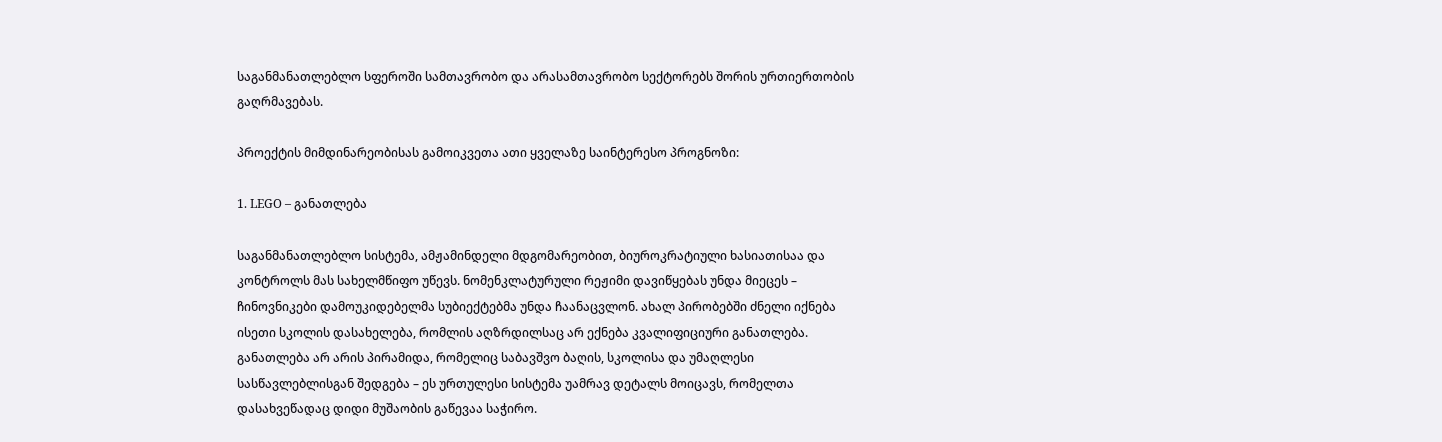საგანმანათლებლო სფეროში სამთავრობო და არასამთავრობო სექტორებს შორის ურთიერთობის გაღრმავებას.

პროექტის მიმდინარეობისას გამოიკვეთა ათი ყველაზე საინტერესო პროგნოზი:

1. LEGO – განათლება

საგანმანათლებლო სისტემა, ამჟამინდელი მდგომარეობით, ბიუროკრატიული ხასიათისაა და კონტროლს მას სახელმწიფო უწევს. ნომენკლატურული რეჟიმი დავიწყებას უნდა მიეცეს – ჩინოვნიკები დამოუკიდებელმა სუბიექტებმა უნდა ჩაანაცვლონ. ახალ პირობებში ძნელი იქნება ისეთი სკოლის დასახელება, რომლის აღზრდილსაც არ ექნება კვალიფიციური განათლება. განათლება არ არის პირამიდა, რომელიც საბავშვო ბაღის, სკოლისა და უმაღლესი სასწავლებლისგან შედგება – ეს ურთულესი სისტემა უამრავ დეტალს მოიცავს, რომელთა დასახვეწადაც დიდი მუშაობის გაწევაა საჭირო.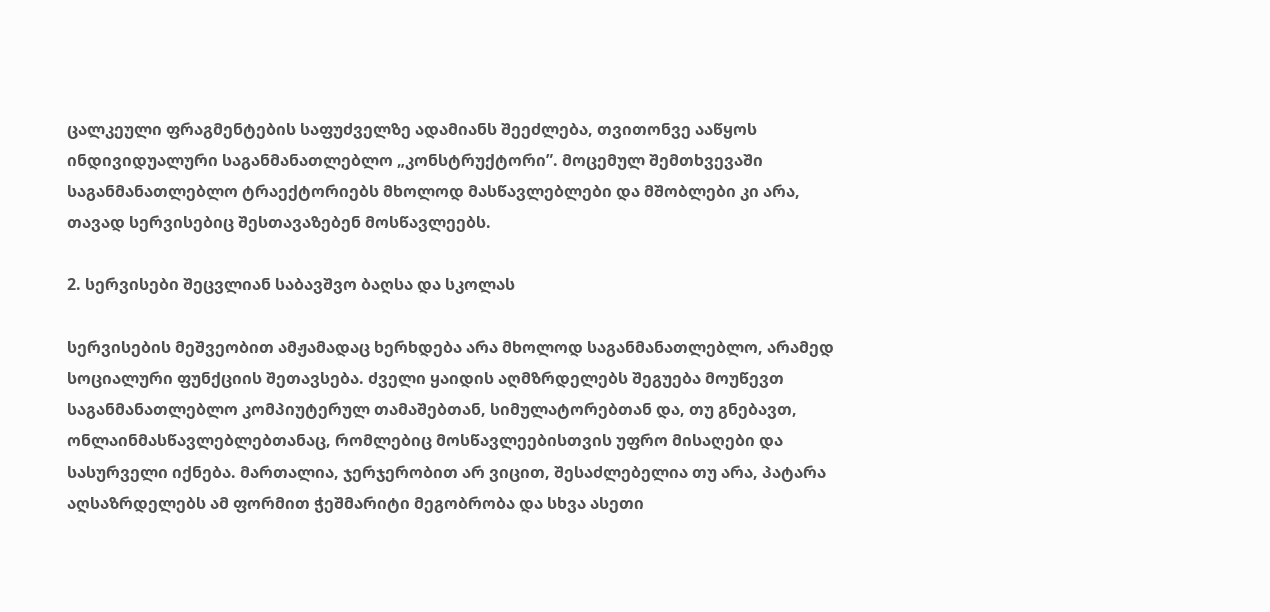ცალკეული ფრაგმენტების საფუძველზე ადამიანს შეეძლება, თვითონვე ააწყოს ინდივიდუალური საგანმანათლებლო „კონსტრუქტორი”. მოცემულ შემთხვევაში საგანმანათლებლო ტრაექტორიებს მხოლოდ მასწავლებლები და მშობლები კი არა, თავად სერვისებიც შესთავაზებენ მოსწავლეებს.

2. სერვისები შეცვლიან საბავშვო ბაღსა და სკოლას

სერვისების მეშვეობით ამჟამადაც ხერხდება არა მხოლოდ საგანმანათლებლო, არამედ სოციალური ფუნქციის შეთავსება. ძველი ყაიდის აღმზრდელებს შეგუება მოუწევთ საგანმანათლებლო კომპიუტერულ თამაშებთან, სიმულატორებთან და, თუ გნებავთ, ონლაინმასწავლებლებთანაც, რომლებიც მოსწავლეებისთვის უფრო მისაღები და სასურველი იქნება. მართალია, ჯერჯერობით არ ვიცით, შესაძლებელია თუ არა, პატარა აღსაზრდელებს ამ ფორმით ჭეშმარიტი მეგობრობა და სხვა ასეთი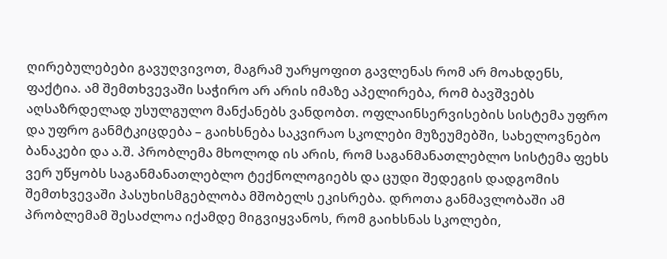ღირებულებები გავუღვივოთ, მაგრამ უარყოფით გავლენას რომ არ მოახდენს, ფაქტია. ამ შემთხვევაში საჭირო არ არის იმაზე აპელირება, რომ ბავშვებს აღსაზრდელად უსულგულო მანქანებს ვანდობთ. ოფლაინსერვისების სისტემა უფრო და უფრო განმტკიცდება – გაიხსნება საკვირაო სკოლები მუზეუმებში, სახელოვნებო ბანაკები და ა.შ. პრობლემა მხოლოდ ის არის, რომ საგანმანათლებლო სისტემა ფეხს ვერ უწყობს საგანმანათლებლო ტექნოლოგიებს და ცუდი შედეგის დადგომის შემთხვევაში პასუხისმგებლობა მშობელს ეკისრება. დროთა განმავლობაში ამ პრობლემამ შესაძლოა იქამდე მიგვიყვანოს, რომ გაიხსნას სკოლები,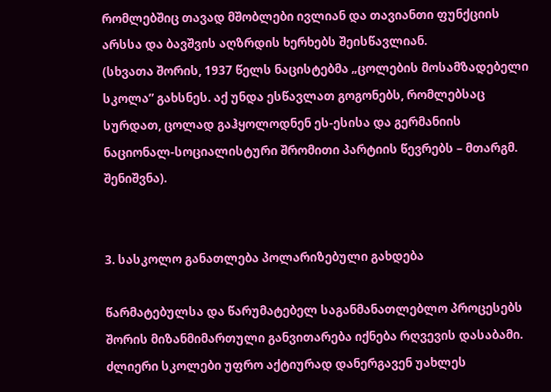რომლებშიც თავად მშობლები ივლიან და თავიანთი ფუნქციის არსსა და ბავშვის აღზრდის ხერხებს შეისწავლიან.
(სხვათა შორის, 1937 წელს ნაცისტებმა „ცოლების მოსამზადებელი სკოლა” გახსნეს. აქ უნდა ესწავლათ გოგონებს, რომლებსაც სურდათ, ცოლად გაჰყოლოდნენ ეს-ესისა და გერმანიის ნაციონალ-სოციალისტური შრომითი პარტიის წევრებს – მთარგმ. შენიშვნა).


3. სასკოლო განათლება პოლარიზებული გახდება

წარმატებულსა და წარუმატებელ საგანმანათლებლო პროცესებს შორის მიზანმიმართული განვითარება იქნება რღვევის დასაბამი. ძლიერი სკოლები უფრო აქტიურად დანერგავენ უახლეს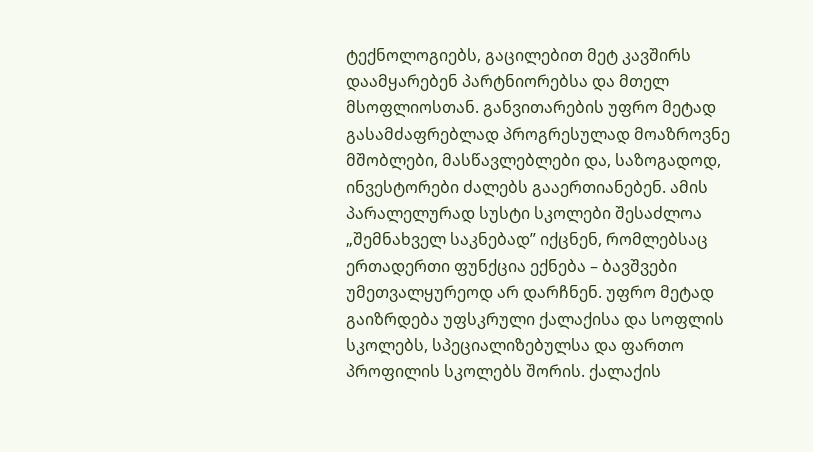ტექნოლოგიებს, გაცილებით მეტ კავშირს დაამყარებენ პარტნიორებსა და მთელ მსოფლიოსთან. განვითარების უფრო მეტად გასამძაფრებლად პროგრესულად მოაზროვნე მშობლები, მასწავლებლები და, საზოგადოდ, ინვესტორები ძალებს გააერთიანებენ. ამის პარალელურად სუსტი სკოლები შესაძლოა „შემნახველ საკნებად” იქცნენ, რომლებსაც ერთადერთი ფუნქცია ექნება – ბავშვები უმეთვალყურეოდ არ დარჩნენ. უფრო მეტად გაიზრდება უფსკრული ქალაქისა და სოფლის სკოლებს, სპეციალიზებულსა და ფართო პროფილის სკოლებს შორის. ქალაქის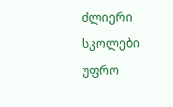ძლიერი სკოლები უფრო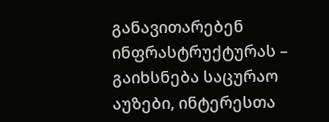განავითარებენ ინფრასტრუქტურას – გაიხსნება საცურაო აუზები, ინტერესთა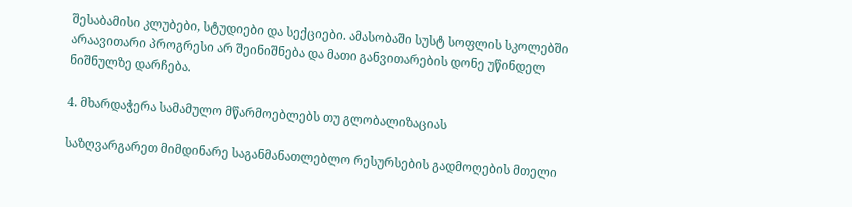შესაბამისი კლუბები, სტუდიები და სექციები. ამასობაში სუსტ სოფლის სკოლებში არაავითარი პროგრესი არ შეინიშნება და მათი განვითარების დონე უწინდელ ნიშნულზე დარჩება.

4. მხარდაჭერა სამამულო მწარმოებლებს თუ გლობალიზაციას

საზღვარგარეთ მიმდინარე საგანმანათლებლო რესურსების გადმოღების მთელი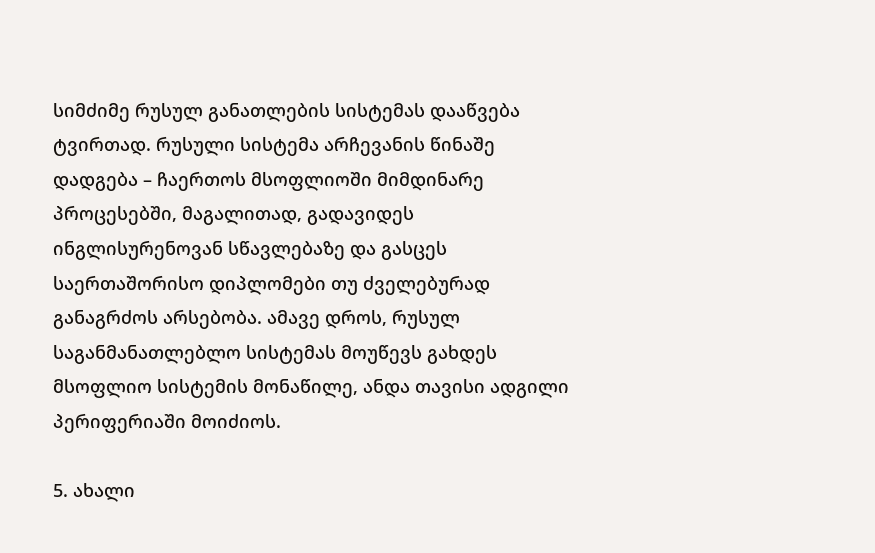სიმძიმე რუსულ განათლების სისტემას დააწვება ტვირთად. რუსული სისტემა არჩევანის წინაშე დადგება – ჩაერთოს მსოფლიოში მიმდინარე პროცესებში, მაგალითად, გადავიდეს ინგლისურენოვან სწავლებაზე და გასცეს საერთაშორისო დიპლომები თუ ძველებურად განაგრძოს არსებობა. ამავე დროს, რუსულ საგანმანათლებლო სისტემას მოუწევს გახდეს მსოფლიო სისტემის მონაწილე, ანდა თავისი ადგილი პერიფერიაში მოიძიოს.

5. ახალი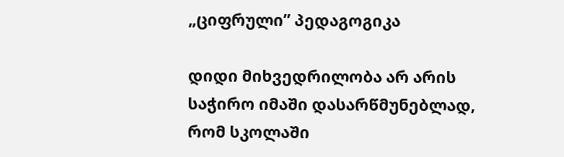„ციფრული” პედაგოგიკა

დიდი მიხვედრილობა არ არის საჭირო იმაში დასარწმუნებლად, რომ სკოლაში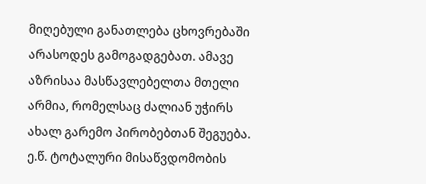მიღებული განათლება ცხოვრებაში არასოდეს გამოგადგებათ. ამავე აზრისაა მასწავლებელთა მთელი არმია, რომელსაც ძალიან უჭირს ახალ გარემო პირობებთან შეგუება. ე.წ. ტოტალური მისაწვდომობის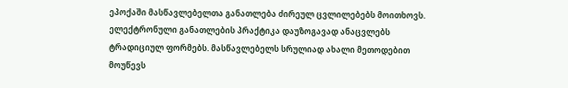ეპოქაში მასწავლებელთა განათლება ძირეულ ცვლილებებს მოითხოვს. ელექტრონული განათლების პრაქტიკა დაუზოგავად ანაცვლებს ტრადიციულ ფორმებს. მასწავლებელს სრულიად ახალი მეთოდებით მოუწევს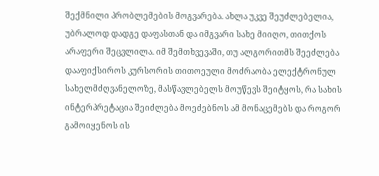შექმნილი პრობლემების მოგვარება. ახლა უკვე შეუძლებელია, უბრალოდ დადგე დაფასთან და იმგვარი სახე მიიღო, თითქოს არაფერი შეცვლილა. იმ შემთხვევაში, თუ ალგორითმს შეეძლება დააფიქსიროს კურსორის თითოეული მოძრაობა ელექტრონულ სახელმძღვანელოზე, მასწავლებელს მოუწევს შეიტყოს, რა სახის ინტერპრეტაცია შეიძლება მოეძებნოს ამ მონაცემებს და როგორ გამოიყენოს ის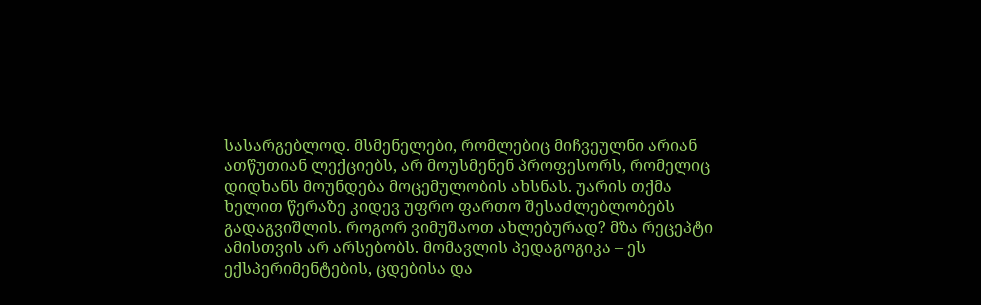სასარგებლოდ. მსმენელები, რომლებიც მიჩვეულნი არიან ათწუთიან ლექციებს, არ მოუსმენენ პროფესორს, რომელიც დიდხანს მოუნდება მოცემულობის ახსნას. უარის თქმა ხელით წერაზე კიდევ უფრო ფართო შესაძლებლობებს გადაგვიშლის. როგორ ვიმუშაოთ ახლებურად? მზა რეცეპტი ამისთვის არ არსებობს. მომავლის პედაგოგიკა – ეს ექსპერიმენტების, ცდებისა და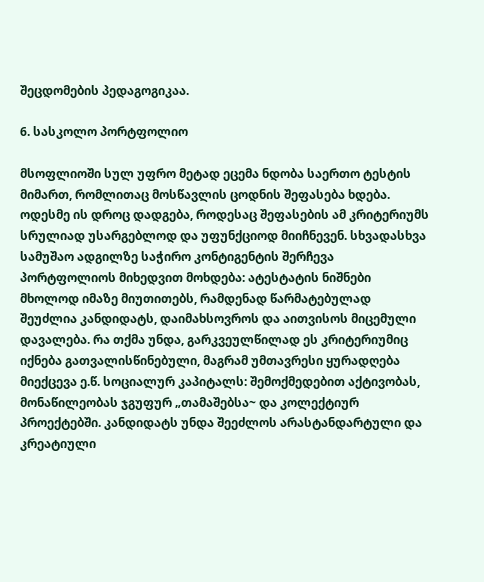შეცდომების პედაგოგიკაა.

6. სასკოლო პორტფოლიო

მსოფლიოში სულ უფრო მეტად ეცემა ნდობა საერთო ტესტის მიმართ, რომლითაც მოსწავლის ცოდნის შეფასება ხდება. ოდესმე ის დროც დადგება, როდესაც შეფასების ამ კრიტერიუმს სრულიად უსარგებლოდ და უფუნქციოდ მიიჩნევენ. სხვადასხვა სამუშაო ადგილზე საჭირო კონტიგენტის შერჩევა პორტფოლიოს მიხედვით მოხდება: ატესტატის ნიშნები მხოლოდ იმაზე მიუთითებს, რამდენად წარმატებულად შეუძლია კანდიდატს, დაიმახსოვროს და აითვისოს მიცემული დავალება. რა თქმა უნდა, გარკვეულწილად ეს კრიტერიუმიც იქნება გათვალისწინებული, მაგრამ უმთავრესი ყურადღება მიექცევა ე.წ. სოციალურ კაპიტალს: შემოქმედებით აქტივობას, მონაწილეობას ჯგუფურ „თამაშებსა~ და კოლექტიურ პროექტებში. კანდიდატს უნდა შეეძლოს არასტანდარტული და კრეატიული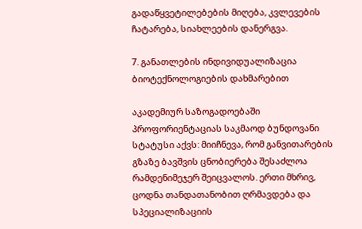გადაწყვეტილებების მიღება, კვლევების ჩატარება, სიახლეების დანერგვა.

7. განათლების ინდივიდუალიზაცია ბიოტექნოლოგიების დახმარებით

აკადემიურ საზოგადოებაში პროფორიენტაციას საკმაოდ ბუნდოვანი სტატუსი აქვს: მიიჩნევა, რომ განვითარების გზაზე ბავშვის ცნობიერება შესაძლოა რამდენიმეჯერ შეიცვალოს. ერთი მხრივ, ცოდნა თანდათანობით ღრმავდება და სპეციალიზაციის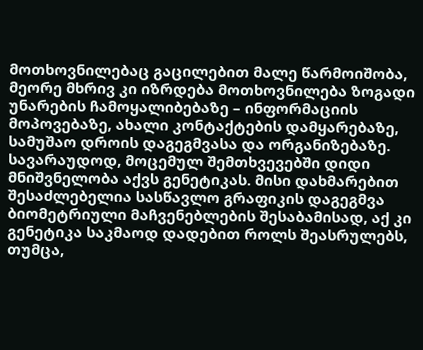მოთხოვნილებაც გაცილებით მალე წარმოიშობა, მეორე მხრივ კი იზრდება მოთხოვნილება ზოგადი უნარების ჩამოყალიბებაზე – ინფორმაციის მოპოვებაზე, ახალი კონტაქტების დამყარებაზე, სამუშაო დროის დაგეგმვასა და ორგანიზებაზე. სავარაუდოდ, მოცემულ შემთხვევებში დიდი მნიშვნელობა აქვს გენეტიკას. მისი დახმარებით შესაძლებელია სასწავლო გრაფიკის დაგეგმვა ბიომეტრიული მაჩვენებლების შესაბამისად, აქ კი გენეტიკა საკმაოდ დადებით როლს შეასრულებს, თუმცა,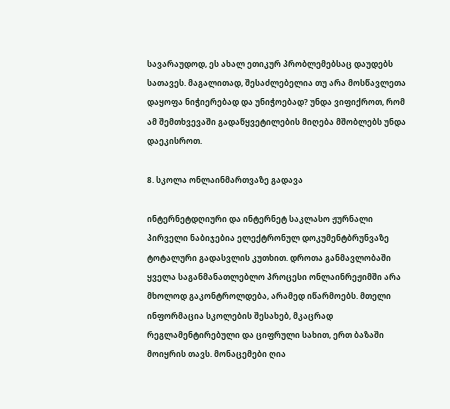სავარაუდოდ, ეს ახალ ეთიკურ პრობლემებსაც დაუდებს სათავეს. მაგალითად, შესაძლებელია თუ არა მოსწავლეთა დაყოფა ნიჭიერებად და უნიჭოებად? უნდა ვიფიქროთ, რომ ამ შემთხვევაში გადაწყვეტილების მიღება მშობლებს უნდა დაეკისროთ.

8. სკოლა ონლაინმართვაზე გადავა

ინტერნეტდღიური და ინტერნეტ საკლასო ჟურნალი პირველი ნაბიჯებია ელექტრონულ დოკუმენტბრუნვაზე ტოტალური გადასვლის კუთხით. დროთა განმავლობაში ყველა საგანმანათლებლო პროცესი ონლაინრეჟიმში არა მხოლოდ გაკონტროლდება, არამედ იწარმოებს. მთელი ინფორმაცია სკოლების შესახებ, მკაცრად რეგლამენტირებული და ციფრული სახით, ერთ ბაზაში მოიყრის თავს. მონაცემები ღია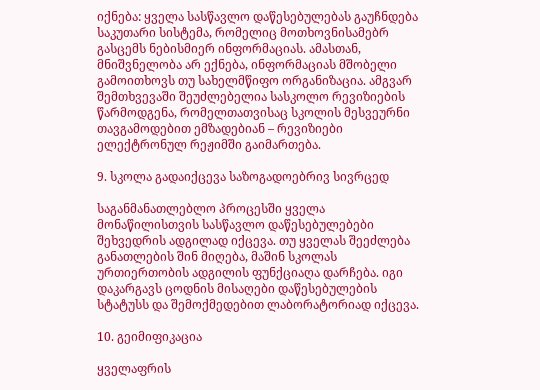იქნება: ყველა სასწავლო დაწესებულებას გაუჩნდება საკუთარი სისტემა, რომელიც მოთხოვნისამებრ გასცემს ნებისმიერ ინფორმაციას. ამასთან, მნიშვნელობა არ ექნება, ინფორმაციას მშობელი გამოითხოვს თუ სახელმწიფო ორგანიზაცია. ამგვარ შემთხვევაში შეუძლებელია სასკოლო რევიზიების წარმოდგენა, რომელთათვისაც სკოლის მესვეურნი თავგამოდებით ემზადებიან – რევიზიები ელექტრონულ რეჟიმში გაიმართება.

9. სკოლა გადაიქცევა საზოგადოებრივ სივრცედ

საგანმანათლებლო პროცესში ყველა მონაწილისთვის სასწავლო დაწესებულებები შეხვედრის ადგილად იქცევა. თუ ყველას შეეძლება განათლების შინ მიღება, მაშინ სკოლას ურთიერთობის ადგილის ფუნქციაღა დარჩება. იგი დაკარგავს ცოდნის მისაღები დაწესებულების სტატუსს და შემოქმედებით ლაბორატორიად იქცევა.

10. გეიმიფიკაცია

ყველაფრის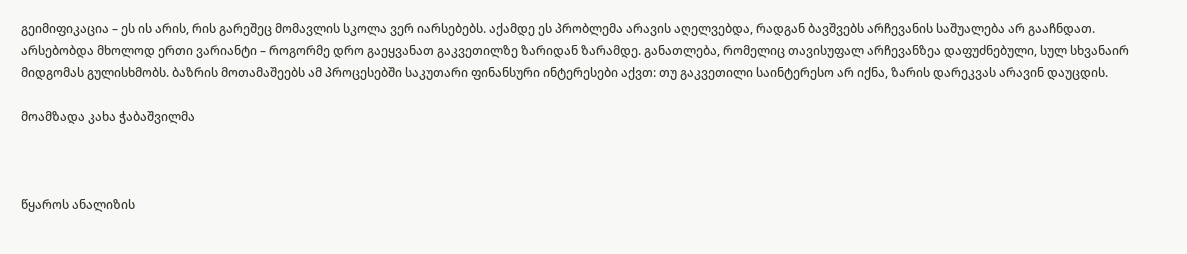გეიმიფიკაცია – ეს ის არის, რის გარეშეც მომავლის სკოლა ვერ იარსებებს. აქამდე ეს პრობლემა არავის აღელვებდა, რადგან ბავშვებს არჩევანის საშუალება არ გააჩნდათ. არსებობდა მხოლოდ ერთი ვარიანტი – როგორმე დრო გაეყვანათ გაკვეთილზე ზარიდან ზარამდე. განათლება, რომელიც თავისუფალ არჩევანზეა დაფუძნებული, სულ სხვანაირ მიდგომას გულისხმობს. ბაზრის მოთამაშეებს ამ პროცესებში საკუთარი ფინანსური ინტერესები აქვთ: თუ გაკვეთილი საინტერესო არ იქნა, ზარის დარეკვას არავინ დაუცდის.

მოამზადა კახა ჭაბაშვილმა



წყაროს ანალიზის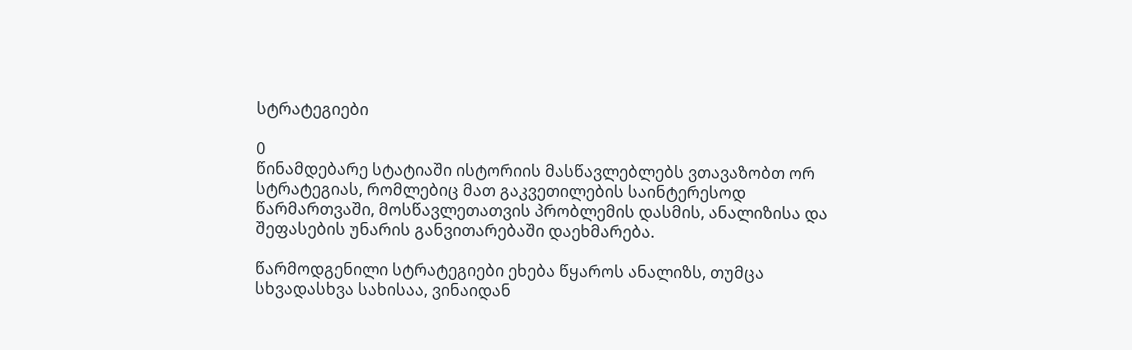სტრატეგიები

0
წინამდებარე სტატიაში ისტორიის მასწავლებლებს ვთავაზობთ ორ სტრატეგიას, რომლებიც მათ გაკვეთილების საინტერესოდ წარმართვაში, მოსწავლეთათვის პრობლემის დასმის, ანალიზისა და შეფასების უნარის განვითარებაში დაეხმარება.

წარმოდგენილი სტრატეგიები ეხება წყაროს ანალიზს, თუმცა სხვადასხვა სახისაა, ვინაიდან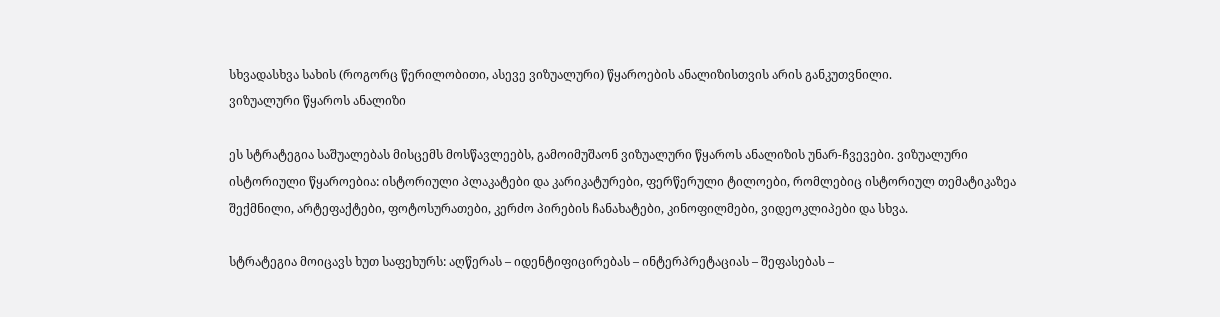სხვადასხვა სახის (როგორც წერილობითი, ასევე ვიზუალური) წყაროების ანალიზისთვის არის განკუთვნილი.
ვიზუალური წყაროს ანალიზი

ეს სტრატეგია საშუალებას მისცემს მოსწავლეებს, გამოიმუშაონ ვიზუალური წყაროს ანალიზის უნარ-ჩვევები. ვიზუალური ისტორიული წყაროებია: ისტორიული პლაკატები და კარიკატურები, ფერწერული ტილოები, რომლებიც ისტორიულ თემატიკაზეა შექმნილი, არტეფაქტები, ფოტოსურათები, კერძო პირების ჩანახატები, კინოფილმები, ვიდეოკლიპები და სხვა.

სტრატეგია მოიცავს ხუთ საფეხურს: აღწერას – იდენტიფიცირებას – ინტერპრეტაციას – შეფასებას –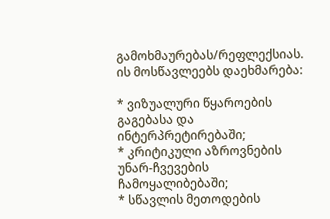გამოხმაურებას/რეფლექსიას. ის მოსწავლეებს დაეხმარება:

* ვიზუალური წყაროების გაგებასა და ინტერპრეტირებაში;
* კრიტიკული აზროვნების უნარ-ჩვევების ჩამოყალიბებაში;
* სწავლის მეთოდების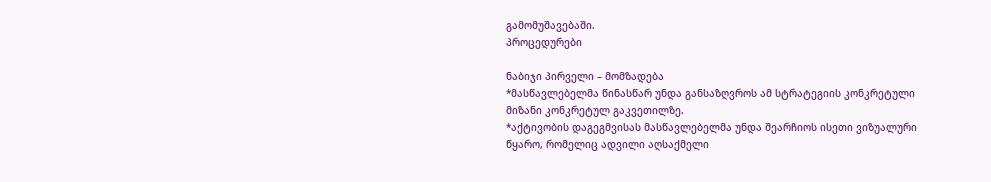გამომუშავებაში.
პროცედურები

ნაბიჯი პირველი – მომზადება
*მასწავლებელმა წინასწარ უნდა განსაზღვროს ამ სტრატეგიის კონკრეტული მიზანი კონკრეტულ გაკვეთილზე.
*აქტივობის დაგეგმვისას მასწავლებელმა უნდა შეარჩიოს ისეთი ვიზუალური წყარო, რომელიც ადვილი აღსაქმელი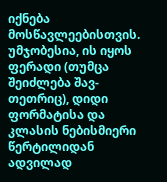იქნება მოსწავლეებისთვის. უმჯობესია, ის იყოს ფერადი (თუმცა შეიძლება შავ-თეთრიც), დიდი ფორმატისა და კლასის ნებისმიერი წერტილიდან ადვილად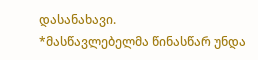დასანახავი.
*მასწავლებელმა წინასწარ უნდა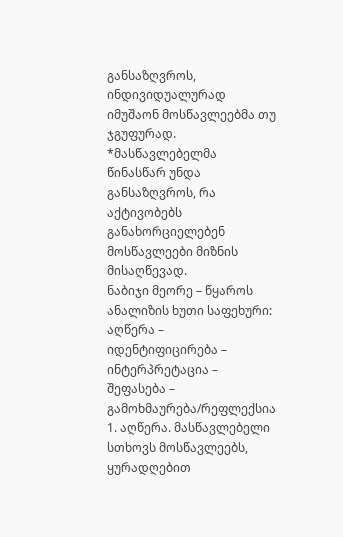განსაზღვროს, ინდივიდუალურად იმუშაონ მოსწავლეებმა თუ ჯგუფურად.
*მასწავლებელმა წინასწარ უნდა განსაზღვროს, რა აქტივობებს განახორციელებენ მოსწავლეები მიზნის მისაღწევად.
ნაბიჯი მეორე – წყაროს ანალიზის ხუთი საფეხური: აღწერა – იდენტიფიცირება – ინტერპრეტაცია – შეფასება – გამოხმაურება/რეფლექსია
1. აღწერა. მასწავლებელი სთხოვს მოსწავლეებს, ყურადღებით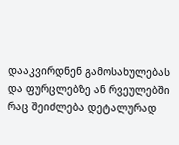დააკვირდნენ გამოსახულებას და ფურცლებზე ან რვეულებში რაც შეიძლება დეტალურად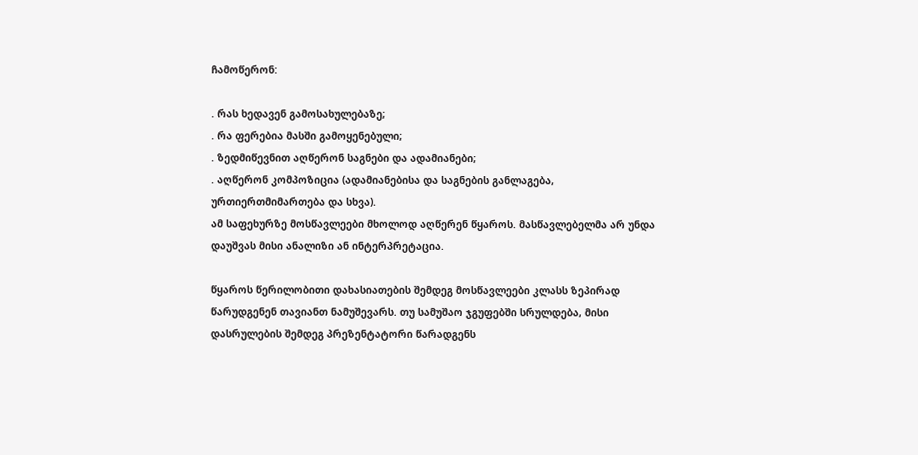ჩამოწერონ:

. რას ხედავენ გამოსახულებაზე;
. რა ფერებია მასში გამოყენებული;
. ზედმიწევნით აღწერონ საგნები და ადამიანები;
. აღწერონ კომპოზიცია (ადამიანებისა და საგნების განლაგება, ურთიერთმიმართება და სხვა).
ამ საფეხურზე მოსწავლეები მხოლოდ აღწერენ წყაროს. მასწავლებელმა არ უნდა დაუშვას მისი ანალიზი ან ინტერპრეტაცია.

წყაროს წერილობითი დახასიათების შემდეგ მოსწავლეები კლასს ზეპირად წარუდგენენ თავიანთ ნამუშევარს. თუ სამუშაო ჯგუფებში სრულდება, მისი დასრულების შემდეგ პრეზენტატორი წარადგენს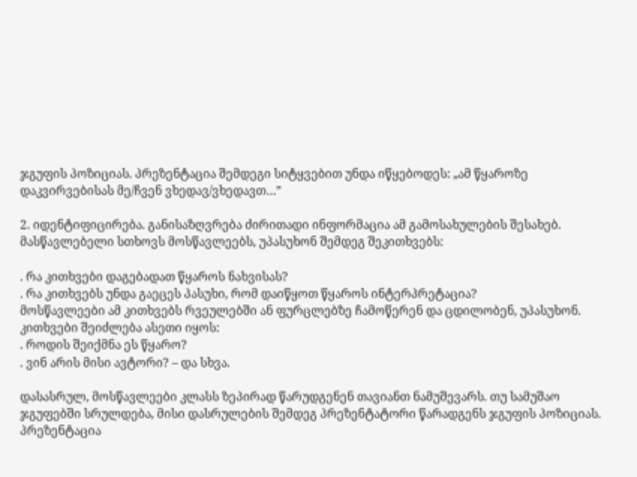ჯგუფის პოზიციას. პრეზენტაცია შემდეგი სიტყვებით უნდა იწყებოდეს: „ამ წყაროზე დაკვირვებისას მე/ჩვენ ვხედავ/ვხედავთ…”

2. იდენტიფიცირება. განისაზღვრება ძირითადი ინფორმაცია ამ გამოსახულების შესახებ. მასწავლებელი სთხოვს მოსწავლეებს, უპასუხონ შემდეგ შეკითხვებს:

. რა კითხვები დაგებადათ წყაროს ნახვისას?
. რა კითხვებს უნდა გაეცეს პასუხი, რომ დაიწყოთ წყაროს ინტერპრეტაცია?
მოსწავლეები ამ კითხვებს რვეულებში ან ფურცლებზე ჩამოწერენ და ცდილობენ, უპასუხონ. კითხვები შეიძლება ასეთი იყოს:
. როდის შეიქმნა ეს წყარო?
. ვინ არის მისი ავტორი? – და სხვა.

დასასრულ, მოსწავლეები კლასს ზეპირად წარუდგენენ თავიანთ ნამუშევარს. თუ სამუშაო ჯგუფებში სრულდება, მისი დასრულების შემდეგ პრეზენტატორი წარადგენს ჯგუფის პოზიციას. პრეზენტაცია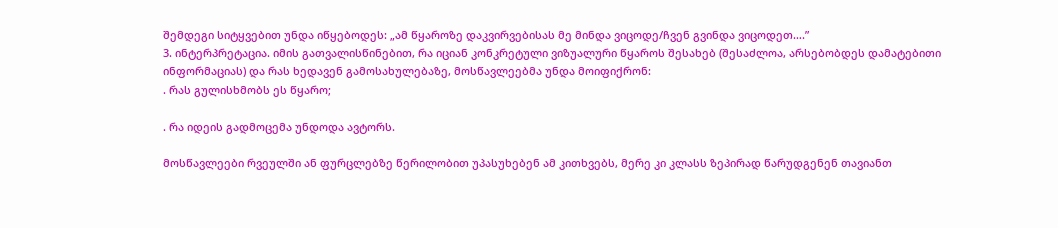შემდეგი სიტყვებით უნდა იწყებოდეს: „ამ წყაროზე დაკვირვებისას მე მინდა ვიცოდე/ჩვენ გვინდა ვიცოდეთ….”
3. ინტერპრეტაცია. იმის გათვალისწინებით, რა იციან კონკრეტული ვიზუალური წყაროს შესახებ (შესაძლოა, არსებობდეს დამატებითი ინფორმაციას) და რას ხედავენ გამოსახულებაზე, მოსწავლეებმა უნდა მოიფიქრონ:
. რას გულისხმობს ეს წყარო;

. რა იდეის გადმოცემა უნდოდა ავტორს.

მოსწავლეები რვეულში ან ფურცლებზე წერილობით უპასუხებენ ამ კითხვებს, მერე კი კლასს ზეპირად წარუდგენენ თავიანთ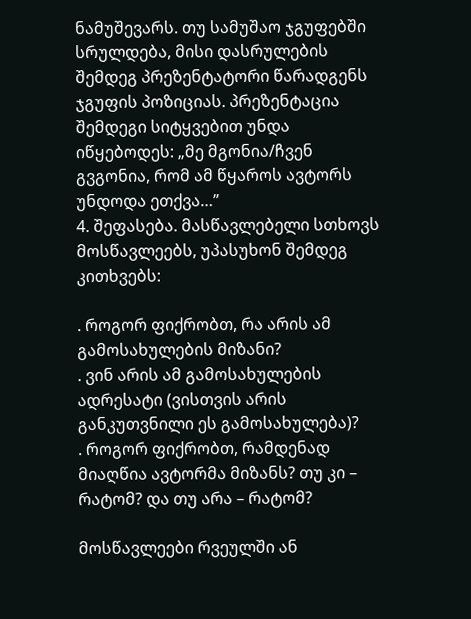ნამუშევარს. თუ სამუშაო ჯგუფებში სრულდება, მისი დასრულების შემდეგ პრეზენტატორი წარადგენს ჯგუფის პოზიციას. პრეზენტაცია შემდეგი სიტყვებით უნდა იწყებოდეს: „მე მგონია/ჩვენ გვგონია, რომ ამ წყაროს ავტორს უნდოდა ეთქვა…”
4. შეფასება. მასწავლებელი სთხოვს მოსწავლეებს, უპასუხონ შემდეგ კითხვებს:

. როგორ ფიქრობთ, რა არის ამ გამოსახულების მიზანი?
. ვინ არის ამ გამოსახულების ადრესატი (ვისთვის არის განკუთვნილი ეს გამოსახულება)?
. როგორ ფიქრობთ, რამდენად მიაღწია ავტორმა მიზანს? თუ კი – რატომ? და თუ არა – რატომ?

მოსწავლეები რვეულში ან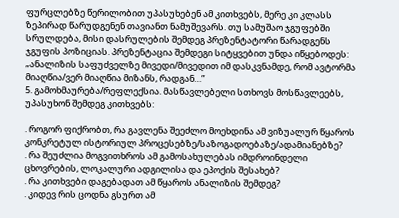ფურცლებზე წერილობით უპასუხებენ ამ კითხვებს, მერე კი კლასს ზეპირად წარუდგენენ თავიანთ ნამუშევარს. თუ სამუშაო ჯგუფებში სრულდება, მისი დასრულების შემდეგ პრეზენტატორი წარადგენს ჯგუფის პოზიციას. პრეზენტაცია შემდეგი სიტყვებით უნდა იწყებოდეს: „ანალიზის საფუძველზე მივედი/მივედით იმ დასკვნამდე, რომ ავტორმა მიაღწია/ვერ მიაღწია მიზანს, რადგან…”
5. გამოხმაურება/რეფლექსია. მასწავლებელი სთხოვს მოსწავლეებს, უპასუხონ შემდეგ კითხვებს:

. როგორ ფიქრობთ, რა გავლენა შეეძლო მოეხდინა ამ ვიზუალურ წყაროს კონკრეტულ ისტორიულ პროცესებზე/საზოგადოებაზე/ადამიანებზე?
. რა შეუძლია მოგვითხროს ამ გამოსახულებას იმდროინდელი ცხოვრების, ლოკალური ადგილისა და ეპოქის შესახებ?
. რა კითხვები დაგებადათ ამ წყაროს ანალიზის შემდეგ?
. კიდევ რის ცოდნა გსურთ ამ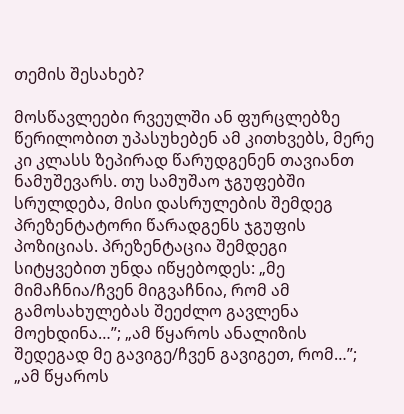თემის შესახებ?

მოსწავლეები რვეულში ან ფურცლებზე წერილობით უპასუხებენ ამ კითხვებს, მერე კი კლასს ზეპირად წარუდგენენ თავიანთ ნამუშევარს. თუ სამუშაო ჯგუფებში სრულდება, მისი დასრულების შემდეგ პრეზენტატორი წარადგენს ჯგუფის პოზიციას. პრეზენტაცია შემდეგი სიტყვებით უნდა იწყებოდეს: „მე მიმაჩნია/ჩვენ მიგვაჩნია, რომ ამ გამოსახულებას შეეძლო გავლენა მოეხდინა…”; „ამ წყაროს ანალიზის შედეგად მე გავიგე/ჩვენ გავიგეთ, რომ…”; „ამ წყაროს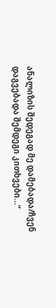ანალიზის შედეგად მე დამებადა/ჩვენ დაგვებადა შემდეგი კითხვები…”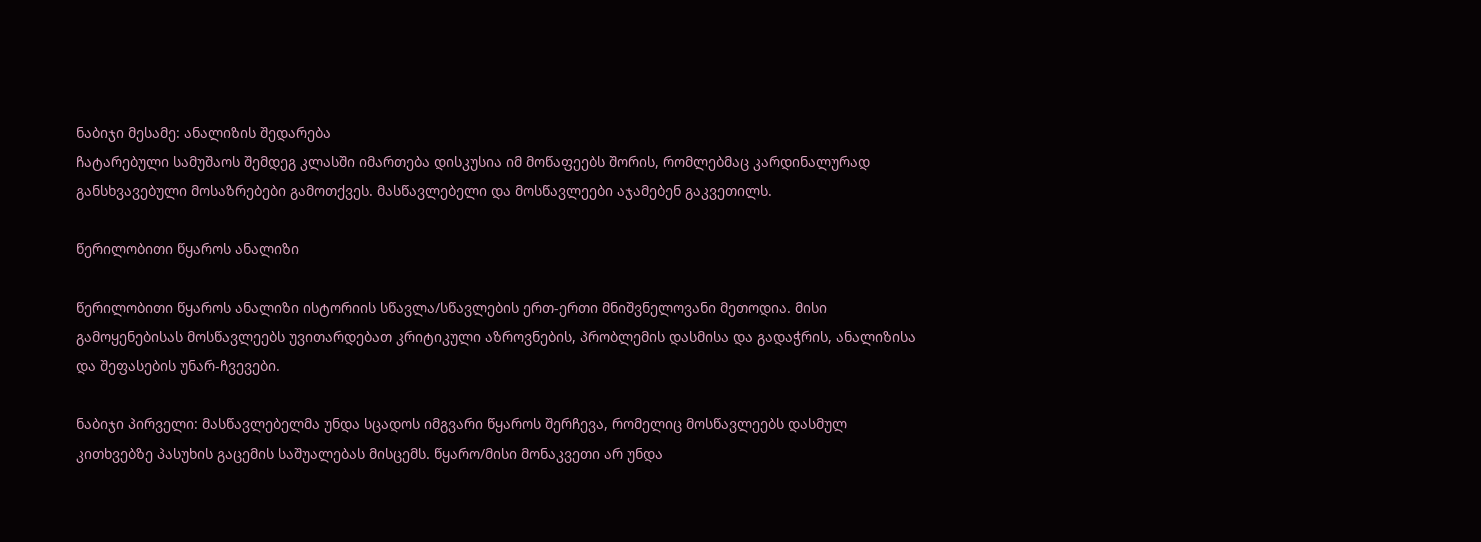ნაბიჯი მესამე: ანალიზის შედარება
ჩატარებული სამუშაოს შემდეგ კლასში იმართება დისკუსია იმ მოწაფეებს შორის, რომლებმაც კარდინალურად განსხვავებული მოსაზრებები გამოთქვეს. მასწავლებელი და მოსწავლეები აჯამებენ გაკვეთილს.

წერილობითი წყაროს ანალიზი

წერილობითი წყაროს ანალიზი ისტორიის სწავლა/სწავლების ერთ-ერთი მნიშვნელოვანი მეთოდია. მისი გამოყენებისას მოსწავლეებს უვითარდებათ კრიტიკული აზროვნების, პრობლემის დასმისა და გადაჭრის, ანალიზისა და შეფასების უნარ-ჩვევები.

ნაბიჯი პირველი: მასწავლებელმა უნდა სცადოს იმგვარი წყაროს შერჩევა, რომელიც მოსწავლეებს დასმულ კითხვებზე პასუხის გაცემის საშუალებას მისცემს. წყარო/მისი მონაკვეთი არ უნდა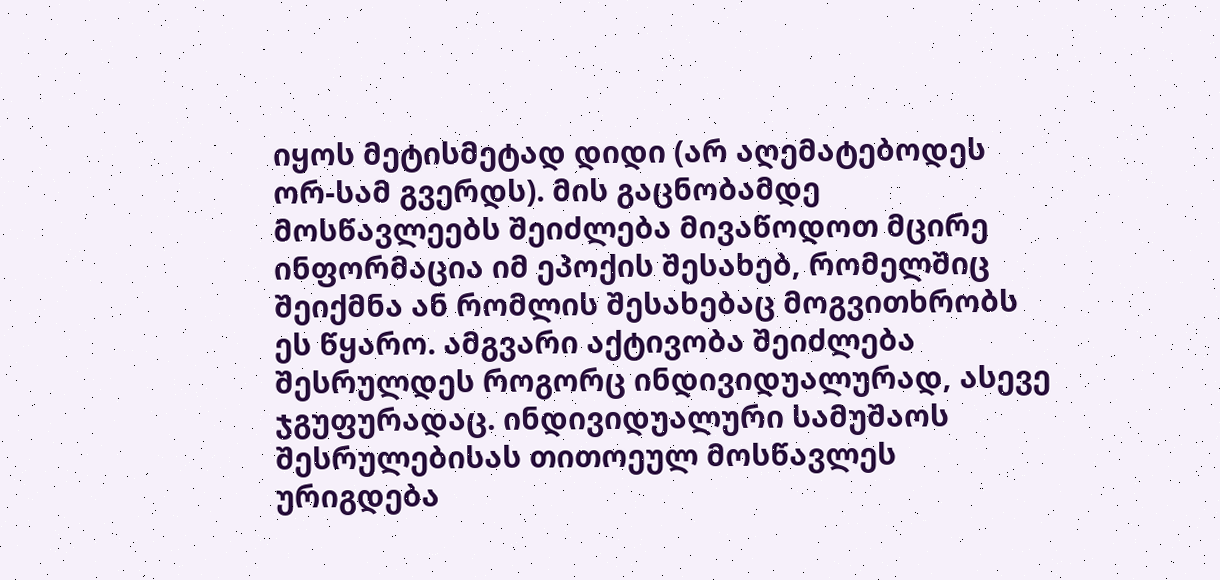იყოს მეტისმეტად დიდი (არ აღემატებოდეს ორ-სამ გვერდს). მის გაცნობამდე მოსწავლეებს შეიძლება მივაწოდოთ მცირე ინფორმაცია იმ ეპოქის შესახებ, რომელშიც შეიქმნა ან რომლის შესახებაც მოგვითხრობს ეს წყარო. ამგვარი აქტივობა შეიძლება შესრულდეს როგორც ინდივიდუალურად, ასევე ჯგუფურადაც. ინდივიდუალური სამუშაოს შესრულებისას თითოეულ მოსწავლეს ურიგდება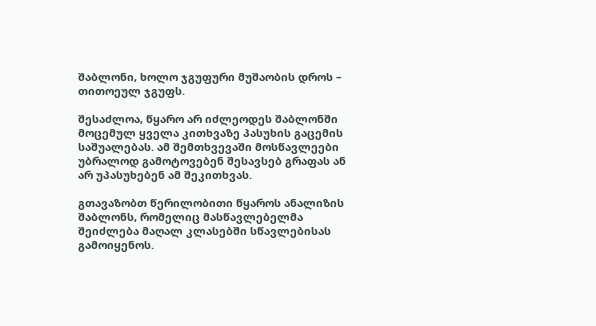შაბლონი, ხოლო ჯგუფური მუშაობის დროს – თითოეულ ჯგუფს.

შესაძლოა, წყარო არ იძლეოდეს შაბლონში მოცემულ ყველა კითხვაზე პასუხის გაცემის საშუალებას. ამ შემთხვევაში მოსწავლეები უბრალოდ გამოტოვებენ შესავსებ გრაფას ან არ უპასუხებენ ამ შეკითხვას.

გთავაზობთ წერილობითი წყაროს ანალიზის შაბლონს, რომელიც მასწავლებელმა შეიძლება მაღალ კლასებში სწავლებისას გამოიყენოს.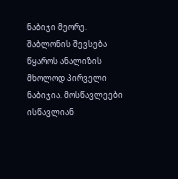ნაბიჯი მეორე. შაბლონის შევსება წყაროს ანალიზის მხოლოდ პირველი ნაბიჯია. მოსწავლეები ისწავლიან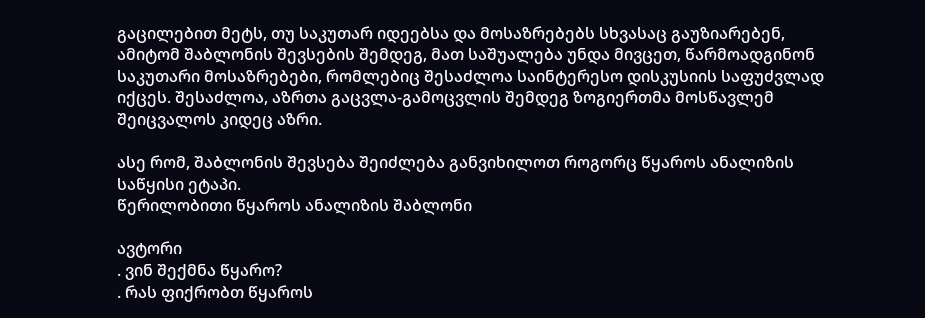გაცილებით მეტს, თუ საკუთარ იდეებსა და მოსაზრებებს სხვასაც გაუზიარებენ, ამიტომ შაბლონის შევსების შემდეგ, მათ საშუალება უნდა მივცეთ, წარმოადგინონ საკუთარი მოსაზრებები, რომლებიც შესაძლოა საინტერესო დისკუსიის საფუძვლად იქცეს. შესაძლოა, აზრთა გაცვლა-გამოცვლის შემდეგ ზოგიერთმა მოსწავლემ შეიცვალოს კიდეც აზრი.

ასე რომ, შაბლონის შევსება შეიძლება განვიხილოთ როგორც წყაროს ანალიზის საწყისი ეტაპი.
წერილობითი წყაროს ანალიზის შაბლონი

ავტორი
. ვინ შექმნა წყარო?
. რას ფიქრობთ წყაროს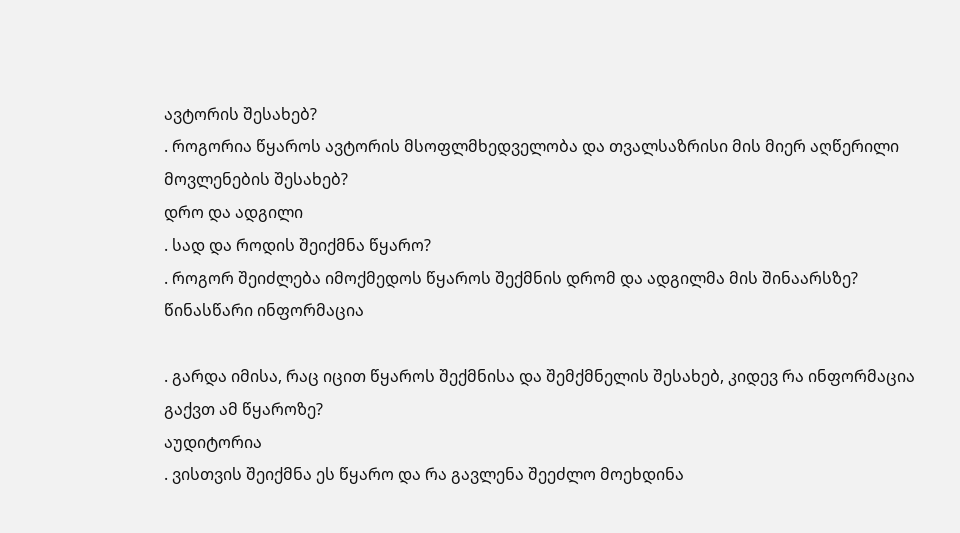ავტორის შესახებ?
. როგორია წყაროს ავტორის მსოფლმხედველობა და თვალსაზრისი მის მიერ აღწერილი მოვლენების შესახებ?
დრო და ადგილი
. სად და როდის შეიქმნა წყარო?
. როგორ შეიძლება იმოქმედოს წყაროს შექმნის დრომ და ადგილმა მის შინაარსზე?
წინასწარი ინფორმაცია

. გარდა იმისა, რაც იცით წყაროს შექმნისა და შემქმნელის შესახებ, კიდევ რა ინფორმაცია გაქვთ ამ წყაროზე?
აუდიტორია
. ვისთვის შეიქმნა ეს წყარო და რა გავლენა შეეძლო მოეხდინა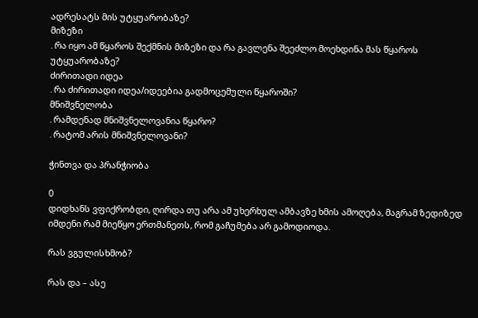ადრესატს მის უტყუარობაზე?
მიზეზი
. რა იყო ამ წყაროს შექმნის მიზეზი და რა გავლენა შეეძლო მოეხდინა მას წყაროს უტყუარობაზე?
ძირითადი იდეა
. რა ძირითადი იდეა/იდეებია გადმოცემული წყაროში?
მნიშვნელობა
. რამდენად მნიშვნელოვანია წყარო?
. რატომ არის მნიშვნელოვანი?

ჭინთვა და პრანჭიობა

0
დიდხანს ვფიქრობდი, ღირდა თუ არა ამ უხერხულ ამბავზე ხმის ამოღება, მაგრამ ზედიზედ იმდენი რამ მიეწყო ერთმანეთს, რომ გაჩუმება არ გამოდიოდა.

რას ვგულისხმობ?

რას და – ასე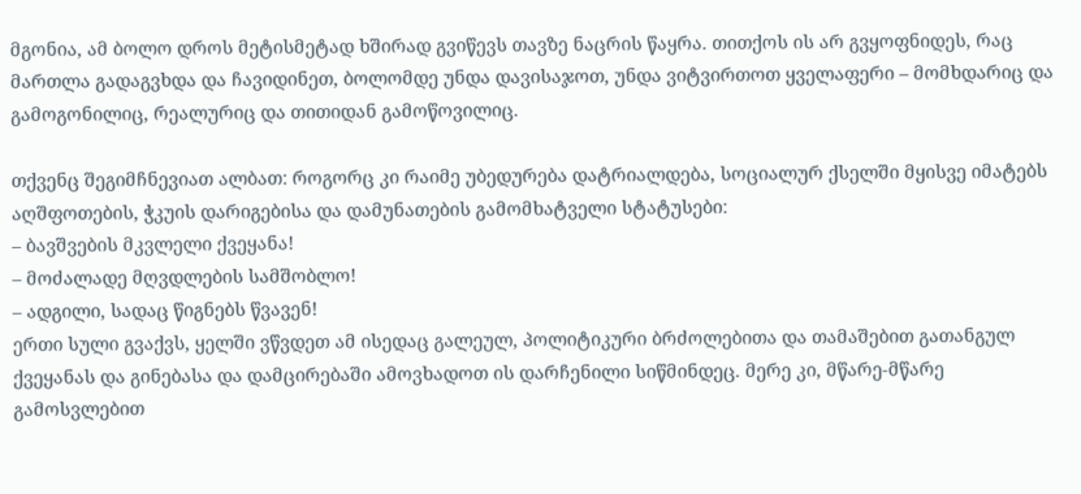მგონია, ამ ბოლო დროს მეტისმეტად ხშირად გვიწევს თავზე ნაცრის წაყრა. თითქოს ის არ გვყოფნიდეს, რაც მართლა გადაგვხდა და ჩავიდინეთ, ბოლომდე უნდა დავისაჯოთ, უნდა ვიტვირთოთ ყველაფერი – მომხდარიც და გამოგონილიც, რეალურიც და თითიდან გამოწოვილიც.

თქვენც შეგიმჩნევიათ ალბათ: როგორც კი რაიმე უბედურება დატრიალდება, სოციალურ ქსელში მყისვე იმატებს აღშფოთების, ჭკუის დარიგებისა და დამუნათების გამომხატველი სტატუსები:
– ბავშვების მკვლელი ქვეყანა!
– მოძალადე მღვდლების სამშობლო!
– ადგილი, სადაც წიგნებს წვავენ!
ერთი სული გვაქვს, ყელში ვწვდეთ ამ ისედაც გალეულ, პოლიტიკური ბრძოლებითა და თამაშებით გათანგულ ქვეყანას და გინებასა და დამცირებაში ამოვხადოთ ის დარჩენილი სიწმინდეც. მერე კი, მწარე-მწარე გამოსვლებით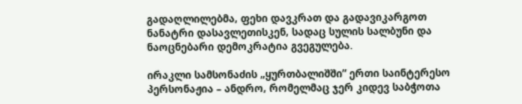გადაღლილებმა, ფეხი დავკრათ და გადავიკარგოთ ნანატრი დასავლეთისკენ, სადაც სულის სალბუნი და ნაოცნებარი დემოკრატია გვეგულება.

ირაკლი სამსონაძის „ყურთბალიშში” ერთი საინტერესო პერსონაჟია – ანდრო, რომელმაც ჯერ კიდევ საბჭოთა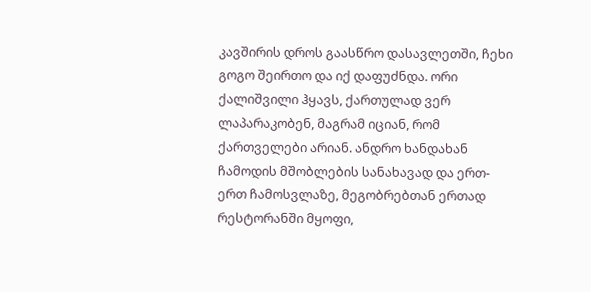კავშირის დროს გაასწრო დასავლეთში, ჩეხი გოგო შეირთო და იქ დაფუძნდა. ორი ქალიშვილი ჰყავს, ქართულად ვერ ლაპარაკობენ, მაგრამ იციან, რომ ქართველები არიან. ანდრო ხანდახან ჩამოდის მშობლების სანახავად და ერთ-ერთ ჩამოსვლაზე, მეგობრებთან ერთად რესტორანში მყოფი,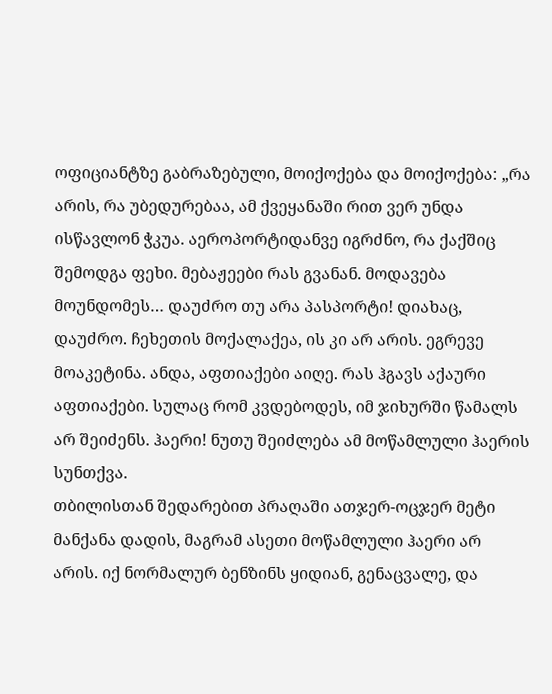ოფიციანტზე გაბრაზებული, მოიქოქება და მოიქოქება: „რა არის, რა უბედურებაა, ამ ქვეყანაში რით ვერ უნდა ისწავლონ ჭკუა. აეროპორტიდანვე იგრძნო, რა ქაქშიც შემოდგა ფეხი. მებაჟეები რას გვანან. მოდავება მოუნდომეს… დაუძრო თუ არა პასპორტი! დიახაც, დაუძრო. ჩეხეთის მოქალაქეა, ის კი არ არის. ეგრევე მოაკეტინა. ანდა, აფთიაქები აიღე. რას ჰგავს აქაური აფთიაქები. სულაც რომ კვდებოდეს, იმ ჯიხურში წამალს არ შეიძენს. ჰაერი! ნუთუ შეიძლება ამ მოწამლული ჰაერის სუნთქვა.
თბილისთან შედარებით პრაღაში ათჯერ-ოცჯერ მეტი მანქანა დადის, მაგრამ ასეთი მოწამლული ჰაერი არ არის. იქ ნორმალურ ბენზინს ყიდიან, გენაცვალე, და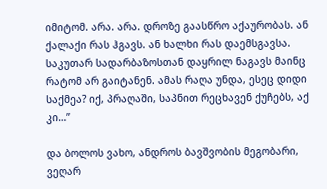იმიტომ. არა. არა. დროზე გაასწრო აქაურობას. ან ქალაქი რას ჰგავს. ან ხალხი რას დაემსგავსა. საკუთარ სადარბაზოსთან დაყრილ ნაგავს მაინც რატომ არ გაიტანენ. ამას რაღა უნდა, ესეც დიდი საქმეა? იქ, პრაღაში, საპნით რეცხავენ ქუჩებს, აქ კი…”

და ბოლოს ვახო, ანდროს ბავშვობის მეგობარი, ვეღარ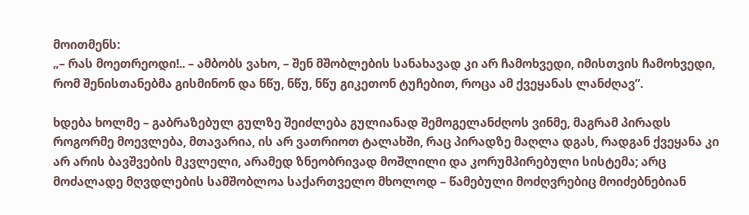მოითმენს:
„– რას მოეთრეოდი!.. – ამბობს ვახო, – შენ მშობლების სანახავად კი არ ჩამოხვედი, იმისთვის ჩამოხვედი, რომ შენისთანებმა გისმინონ და ნწუ, ნწუ, ნწუ გიკეთონ ტუჩებით, როცა ამ ქვეყანას ლანძღავ”.

ხდება ხოლმე – გაბრაზებულ გულზე შეიძლება გულიანად შემოგელანძღოს ვინმე, მაგრამ პირადს როგორმე მოევლება, მთავარია, ის არ ვათრიოთ ტალახში, რაც პირადზე მაღლა დგას, რადგან ქვეყანა კი არ არის ბავშვების მკვლელი, არამედ ზნეობრივად მოშლილი და კორუმპირებული სისტემა; არც მოძალადე მღვდლების სამშობლოა საქართველო მხოლოდ – წამებული მოძღვრებიც მოიძებნებიან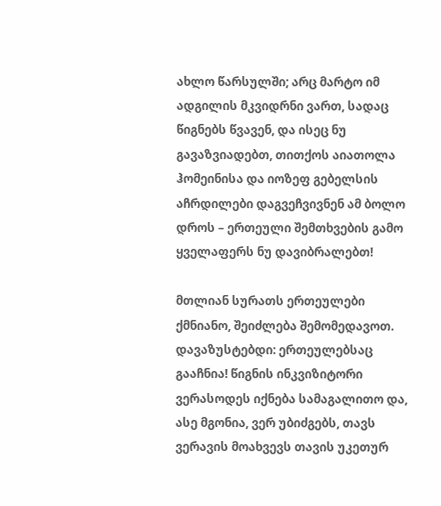ახლო წარსულში; არც მარტო იმ ადგილის მკვიდრნი ვართ, სადაც წიგნებს წვავენ, და ისეც ნუ გავაზვიადებთ, თითქოს აიათოლა ჰომეინისა და იოზეფ გებელსის აჩრდილები დაგვეჩვივნენ ამ ბოლო დროს – ერთეული შემთხვების გამო ყველაფერს ნუ დავიბრალებთ!

მთლიან სურათს ერთეულები ქმნიანო, შეიძლება შემომედავოთ. დავაზუსტებდი: ერთეულებსაც გააჩნია! წიგნის ინკვიზიტორი ვერასოდეს იქნება სამაგალითო და, ასე მგონია, ვერ უბიძგებს, თავს ვერავის მოახვევს თავის უკეთურ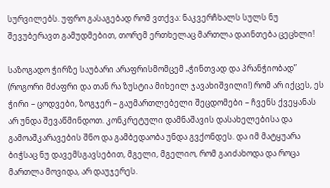სურვილებს. უფრო გასაგებად რომ ვთქვა: ნაკვერჩხალს სულს ნუ შევუბერავთ გამუდმებით, თორემ ერთხელაც მართლა დაინთება ცეცხლი!

საზოგადო ჭირზე საუბარი არაფრისმომცემ „ჭინთვად და პრანჭიობად” (როგორი მძაფრი და თან რა ზუსტია მიხეილ ჯავახიშვილი!) რომ არ იქცეს, ეს ჭირი – ცოდვები, ზოგჯერ – გაუმართლებელი შეცდომები – ჩვენს ქვეყანას არ უნდა შევაწმინდოთ. კონკრეტული დამნაშავის დასახელებისა და გამოაშკარავების შნო და გამბედაობა უნდა გვქონდეს. და იმ მატყუარა ბიჭსაც ნუ დავემსგავსებით, მგელი, მგელიო, რომ გაიძახოდა და როცა მართლა მოვიდა, არ დაუჯერეს.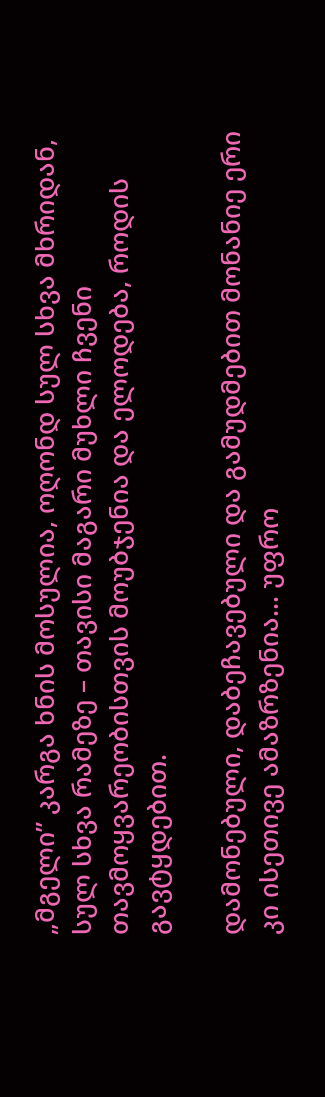„მგელი” კარგა ხნის მოსულია, ოღონდ სულ სხვა მხრიდან, სულ სხვა რამეზე – თავისი მაგარი მუხლი ჩვენი თავმოყვარეობისთვის მოუბჯენია და ელოდება, როდის გავტყდებით.

დამონებული, დაბეჩავებული და გამუდმებით მონანიე ერი კი ისეთივე ამაზრზენია… უფრო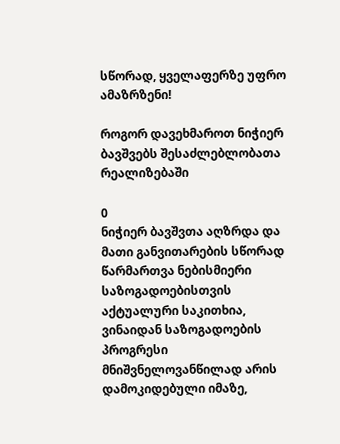სწორად, ყველაფერზე უფრო ამაზრზენი!

როგორ დავეხმაროთ ნიჭიერ ბავშვებს შესაძლებლობათა რეალიზებაში

0
ნიჭიერ ბავშვთა აღზრდა და მათი განვითარების სწორად წარმართვა ნებისმიერი საზოგადოებისთვის აქტუალური საკითხია, ვინაიდან საზოგადოების პროგრესი მნიშვნელოვანწილად არის დამოკიდებული იმაზე,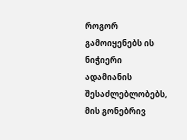როგორ გამოიყენებს ის ნიჭიერი ადამიანის შესაძლებლობებს, მის გონებრივ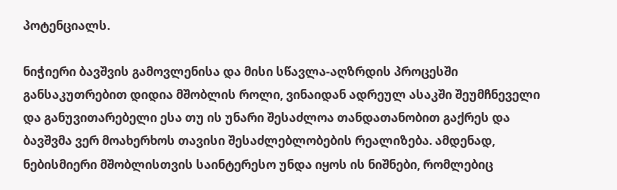პოტენციალს.

ნიჭიერი ბავშვის გამოვლენისა და მისი სწავლა-აღზრდის პროცესში განსაკუთრებით დიდია მშობლის როლი, ვინაიდან ადრეულ ასაკში შეუმჩნეველი და განუვითარებელი ესა თუ ის უნარი შესაძლოა თანდათანობით გაქრეს და ბავშვმა ვერ მოახერხოს თავისი შესაძლებლობების რეალიზება. ამდენად, ნებისმიერი მშობლისთვის საინტერესო უნდა იყოს ის ნიშნები, რომლებიც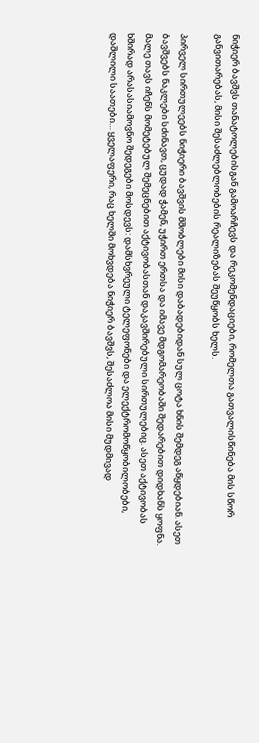ნიჭიერ ბავშვს თანატოლებისგან გამოარჩევს და რეკომენდაციები, რომელთა გათვალისწინება მის სწორ განვითარებას, მისი შესაძლებლობების რეალიზებას შეუწყობს ხელს.

პირველ სირთულეებს ნიჭიერი ბავშვის მშობლები მისი დაბადებიდან სულ ცოტა ხნის შემდეგ აწყდებიან. ასეთ ბავშვებს ნაკლები სძინავთ, ცუდად ჭამენ, უჭირთ ერთსა და იმავე მდგომარეობაში შედარებით დიდხანს ყოფნა. მალე თავს იჩენს მომეტებულ შემეცნებით აქტივობასთან დაკავშირებული სირთულებიც. ასეთ აქტივობას ხშირად არასასიამოვნო შედეგები მოსდევს: დამსხვრეული ტელეფონები და ელექტრომოწყობილობები, დაშლილი საათები… ყველაფერი, რაც ხელში მოხვდება ნიჭიერ ბავშვს, შესაძლოა მისი მუდმივად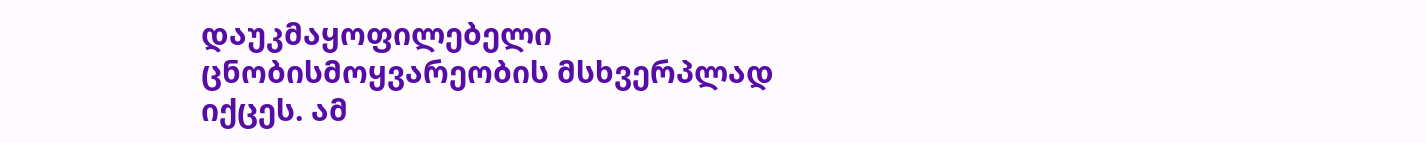დაუკმაყოფილებელი ცნობისმოყვარეობის მსხვერპლად იქცეს. ამ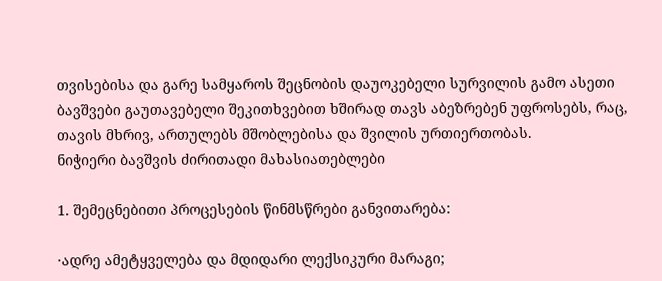თვისებისა და გარე სამყაროს შეცნობის დაუოკებელი სურვილის გამო ასეთი ბავშვები გაუთავებელი შეკითხვებით ხშირად თავს აბეზრებენ უფროსებს, რაც, თავის მხრივ, ართულებს მშობლებისა და შვილის ურთიერთობას.
ნიჭიერი ბავშვის ძირითადი მახასიათებლები

1. შემეცნებითი პროცესების წინმსწრები განვითარება:

·ადრე ამეტყველება და მდიდარი ლექსიკური მარაგი;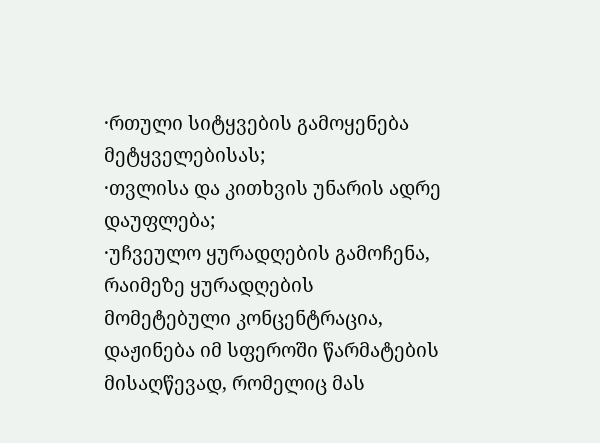·რთული სიტყვების გამოყენება მეტყველებისას;
·თვლისა და კითხვის უნარის ადრე დაუფლება;
·უჩვეულო ყურადღების გამოჩენა, რაიმეზე ყურადღების მომეტებული კონცენტრაცია, დაჟინება იმ სფეროში წარმატების მისაღწევად, რომელიც მას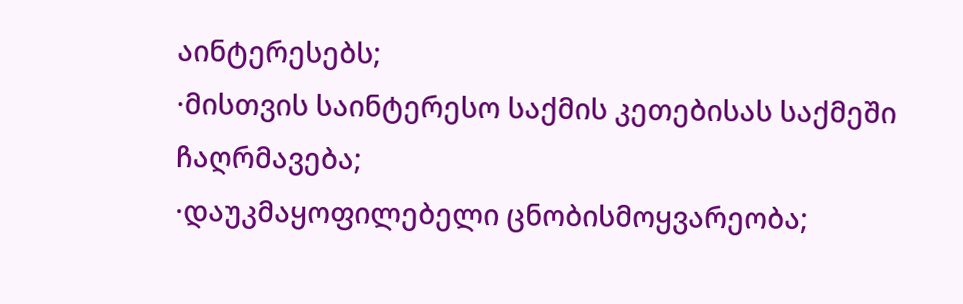აინტერესებს;
·მისთვის საინტერესო საქმის კეთებისას საქმეში ჩაღრმავება;
·დაუკმაყოფილებელი ცნობისმოყვარეობა;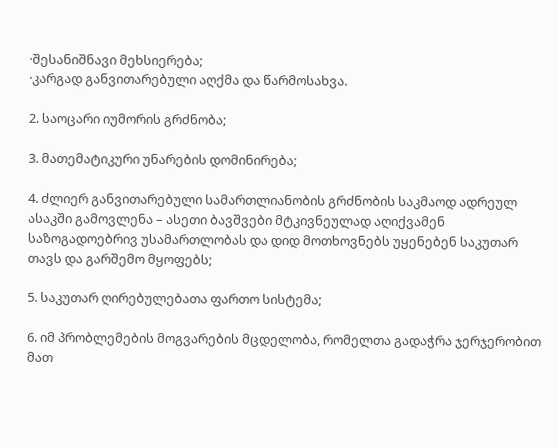·შესანიშნავი მეხსიერება;
·კარგად განვითარებული აღქმა და წარმოსახვა.

2. საოცარი იუმორის გრძნობა;

3. მათემატიკური უნარების დომინირება;

4. ძლიერ განვითარებული სამართლიანობის გრძნობის საკმაოდ ადრეულ ასაკში გამოვლენა – ასეთი ბავშვები მტკივნეულად აღიქვამენ საზოგადოებრივ უსამართლობას და დიდ მოთხოვნებს უყენებენ საკუთარ თავს და გარშემო მყოფებს;

5. საკუთარ ღირებულებათა ფართო სისტემა;

6. იმ პრობლემების მოგვარების მცდელობა, რომელთა გადაჭრა ჯერჯერობით მათ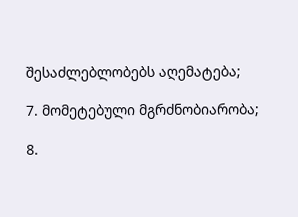შესაძლებლობებს აღემატება;

7. მომეტებული მგრძნობიარობა;

8.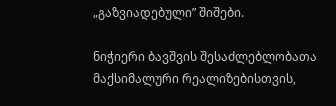„გაზვიადებული” შიშები.

ნიჭიერი ბავშვის შესაძლებლობათა მაქსიმალური რეალიზებისთვის,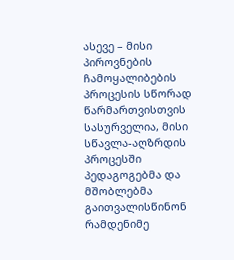ასევე – მისი პიროვნების ჩამოყალიბების პროცესის სწორად წარმართვისთვის სასურველია, მისი სწავლა-აღზრდის პროცესში პედაგოგებმა და მშობლებმა გაითვალისწინონ რამდენიმე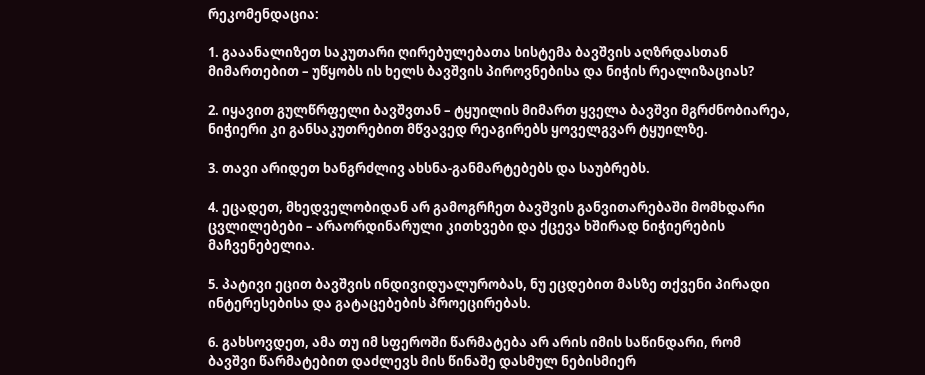რეკომენდაცია:

1. გააანალიზეთ საკუთარი ღირებულებათა სისტემა ბავშვის აღზრდასთან მიმართებით – უწყობს ის ხელს ბავშვის პიროვნებისა და ნიჭის რეალიზაციას?

2. იყავით გულწრფელი ბავშვთან – ტყუილის მიმართ ყველა ბავშვი მგრძნობიარეა, ნიჭიერი კი განსაკუთრებით მწვავედ რეაგირებს ყოველგვარ ტყუილზე.

3. თავი არიდეთ ხანგრძლივ ახსნა-განმარტებებს და საუბრებს.

4. ეცადეთ, მხედველობიდან არ გამოგრჩეთ ბავშვის განვითარებაში მომხდარი ცვლილებები – არაორდინარული კითხვები და ქცევა ხშირად ნიჭიერების მაჩვენებელია.

5. პატივი ეცით ბავშვის ინდივიდუალურობას, ნუ ეცდებით მასზე თქვენი პირადი ინტერესებისა და გატაცებების პროეცირებას.

6. გახსოვდეთ, ამა თუ იმ სფეროში წარმატება არ არის იმის საწინდარი, რომ ბავშვი წარმატებით დაძლევს მის წინაშე დასმულ ნებისმიერ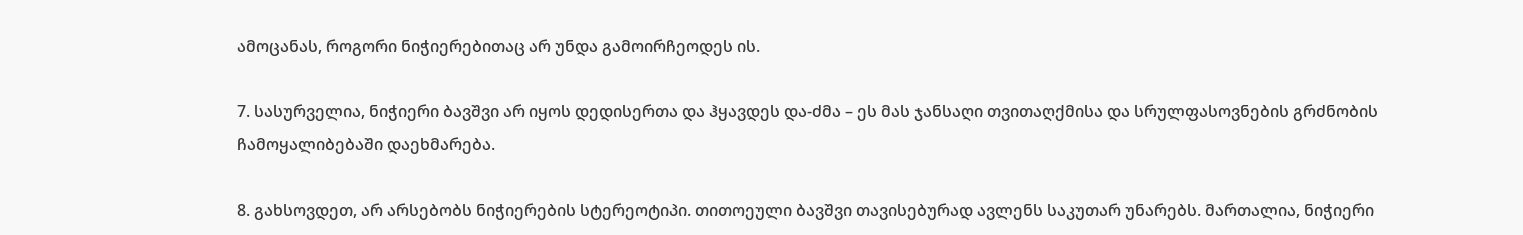ამოცანას, როგორი ნიჭიერებითაც არ უნდა გამოირჩეოდეს ის.

7. სასურველია, ნიჭიერი ბავშვი არ იყოს დედისერთა და ჰყავდეს და-ძმა – ეს მას ჯანსაღი თვითაღქმისა და სრულფასოვნების გრძნობის ჩამოყალიბებაში დაეხმარება.

8. გახსოვდეთ, არ არსებობს ნიჭიერების სტერეოტიპი. თითოეული ბავშვი თავისებურად ავლენს საკუთარ უნარებს. მართალია, ნიჭიერი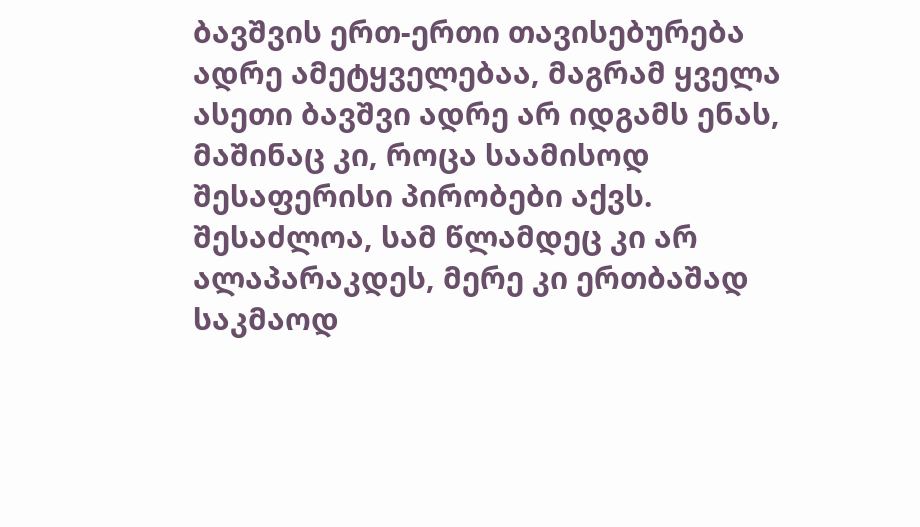ბავშვის ერთ-ერთი თავისებურება ადრე ამეტყველებაა, მაგრამ ყველა ასეთი ბავშვი ადრე არ იდგამს ენას, მაშინაც კი, როცა საამისოდ შესაფერისი პირობები აქვს. შესაძლოა, სამ წლამდეც კი არ ალაპარაკდეს, მერე კი ერთბაშად საკმაოდ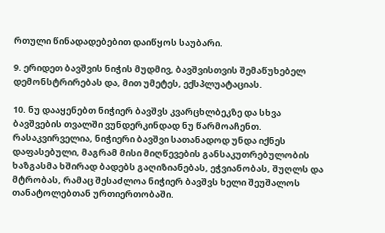რთული წინადადებებით დაიწყოს საუბარი.

9. ერიდეთ ბავშვის ნიჭის მუდმივ, ბავშვისთვის შემაწუხებელ დემონსტრირებას და, მით უმეტეს, ექსპლუატაციას.

10. ნუ დააყენებთ ნიჭიერ ბავშვს კვარცხლბეკზე და სხვა ბავშვების თვალში ვუნდერკინდად ნუ წარმოაჩენთ. რასაკვირველია, ნიჭიერი ბავშვი სათანადოდ უნდა იქნეს დაფასებული, მაგრამ მისი მიღწევების განსაკუთრებულობის ხაზგასმა ხშირად ბადებს გაღიზიანებას, ეჭვიანობას, შუღლს და მტრობას, რამაც შესაძლოა ნიჭიერ ბავშვს ხელი შეუშალოს თანატოლებთან ურთიერთობაში.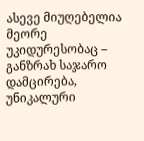ასევე მიუღებელია მეორე უკიდურესობაც – განზრახ საჯარო დამცირება, უნიკალური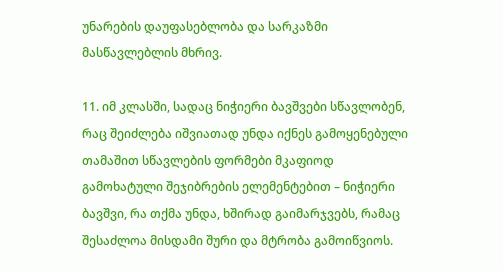უნარების დაუფასებლობა და სარკაზმი მასწავლებლის მხრივ.

11. იმ კლასში, სადაც ნიჭიერი ბავშვები სწავლობენ, რაც შეიძლება იშვიათად უნდა იქნეს გამოყენებული თამაშით სწავლების ფორმები მკაფიოდ გამოხატული შეჯიბრების ელემენტებით – ნიჭიერი ბავშვი, რა თქმა უნდა, ხშირად გაიმარჯვებს, რამაც შესაძლოა მისდამი შური და მტრობა გამოიწვიოს.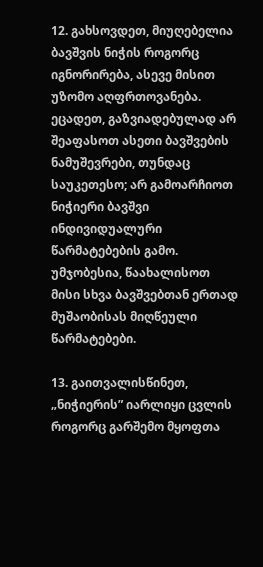12. გახსოვდეთ, მიუღებელია ბავშვის ნიჭის როგორც იგნორირება, ასევე მისით უზომო აღფრთოვანება. ეცადეთ, გაზვიადებულად არ შეაფასოთ ასეთი ბავშვების ნამუშევრები, თუნდაც საუკეთესო; არ გამოარჩიოთ ნიჭიერი ბავშვი ინდივიდუალური წარმატებების გამო. უმჯობესია, წაახალისოთ მისი სხვა ბავშვებთან ერთად მუშაობისას მიღწეული წარმატებები.

13. გაითვალისწინეთ, „ნიჭიერის” იარლიყი ცვლის როგორც გარშემო მყოფთა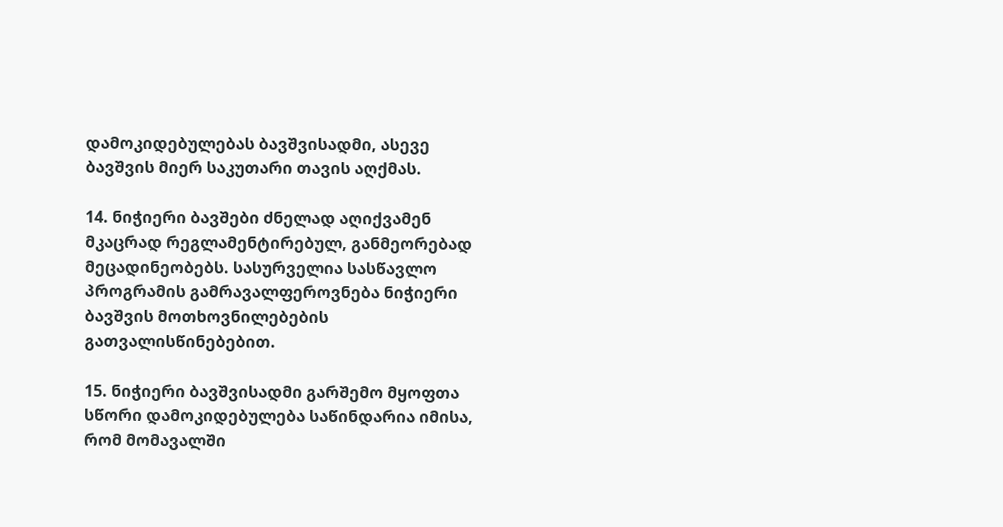დამოკიდებულებას ბავშვისადმი, ასევე ბავშვის მიერ საკუთარი თავის აღქმას.

14. ნიჭიერი ბავშები ძნელად აღიქვამენ მკაცრად რეგლამენტირებულ, განმეორებად მეცადინეობებს. სასურველია სასწავლო პროგრამის გამრავალფეროვნება ნიჭიერი ბავშვის მოთხოვნილებების გათვალისწინებებით.

15. ნიჭიერი ბავშვისადმი გარშემო მყოფთა სწორი დამოკიდებულება საწინდარია იმისა, რომ მომავალში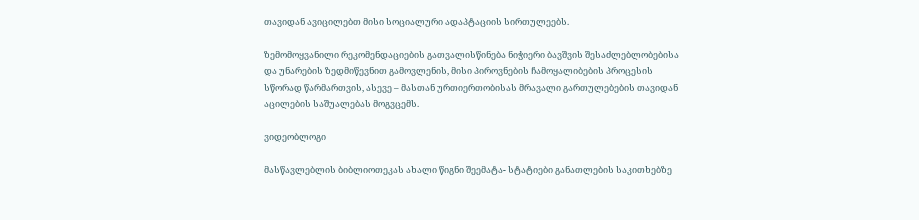თავიდან ავიცილებთ მისი სოციალური ადაპტაციის სირთულეებს.

ზემომოყვანილი რეკომენდაციების გათვალისწინება ნიჭიერი ბავშვის შესაძლებლობებისა და უნარების ზედმიწევნით გამოვლენის, მისი პიროვნების ჩამოყალიბების პროცესის სწორად წარმართვის, ასევე – მასთან ურთიერთობისას მრავალი გართულებების თავიდან აცილების საშუალებას მოგვცემს.

ვიდეობლოგი

მასწავლებლის ბიბლიოთეკას ახალი წიგნი შეემატა- სტატიები განათლების საკითხებზე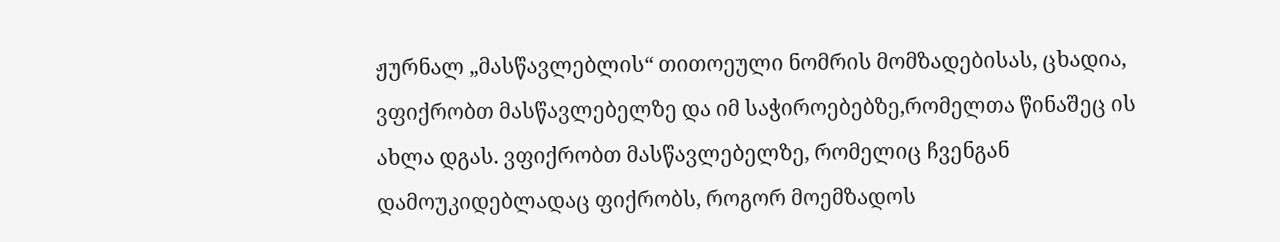ჟურნალ „მასწავლებლის“ თითოეული ნომრის მომზადებისას, ცხადია, ვფიქრობთ მასწავლებელზე და იმ საჭიროებებზე,რომელთა წინაშეც ის ახლა დგას. ვფიქრობთ მასწავლებელზე, რომელიც ჩვენგან დამოუკიდებლადაც ფიქრობს, როგორ მოემზადოს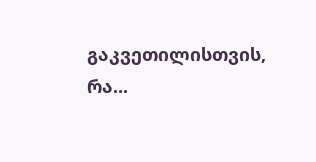გაკვეთილისთვის, რა...